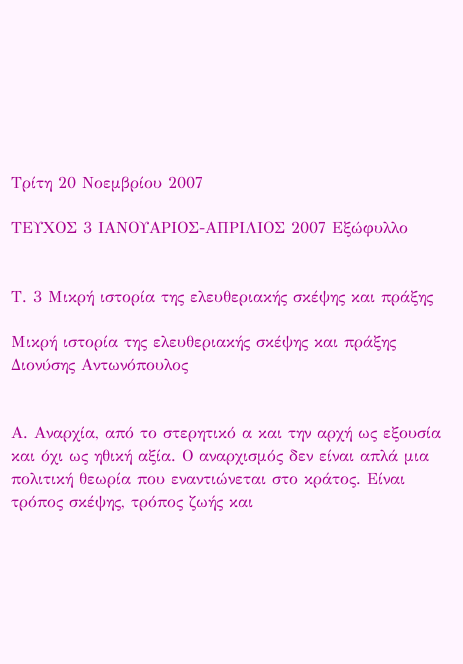Τρίτη 20 Νοεμβρίου 2007

ΤΕΥΧΟΣ 3 ΙΑΝΟΥΑΡΙΟΣ-ΑΠΡΙΛΙΟΣ 2007 Εξώφυλλο


Τ. 3 Μικρή ιστορία της ελευθεριακής σκέψης και πράξης

Μικρή ιστορία της ελευθεριακής σκέψης και πράξης
Διονύσης Αντωνόπουλος


Α. Αναρχία, από το στερητικό α και την αρχή ως εξουσία και όχι ως ηθική αξία. Ο αναρχισμός δεν είναι απλά μια πολιτική θεωρία που εναντιώνεται στο κράτος. Είναι τρόπος σκέψης, τρόπος ζωής και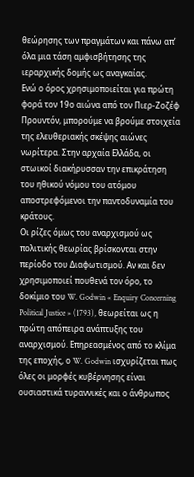θεώρησης των πραγμάτων και πάνω απ’ όλα μια τάση αμφισβήτησης της ιεραρχικής δομής ως αναγκαίας.
Ενώ ο όρος χρησιμοποιείται για πρώτη φορά τον 19ο αιώνα από τον Πιερ-Ζοζέφ Προυντόν, μπορούμε να βρούμε στοιχεία της ελευθεριακής σκέψης αιώνες νωρίτερα. Στην αρχαία Ελλάδα, οι στωικοί διακήρυσσαν την επικράτηση του ηθικού νόμου του ατόμου αποστρεφόμενοι την παντοδυναμία του κράτους.
Οι ρίζες όμως του αναρχισμού ως πολιτικής θεωρίας βρίσκονται στην περίοδο του Διαφωτισμού. Αν και δεν χρησιμοποιεί πουθενά τον όρο, το δοκίμιο του W. Godwin « Enquiry Concerning Political Justice » (1793), θεωρείται ως η πρώτη απόπειρα ανάπτυξης του αναρχισμού. Επηρεασμένος από το κλίμα της εποχής, ο W. Godwin ισχυρίζεται πως όλες οι μορφές κυβέρνησης είναι ουσιαστικά τυραννικές και ο άνθρωπος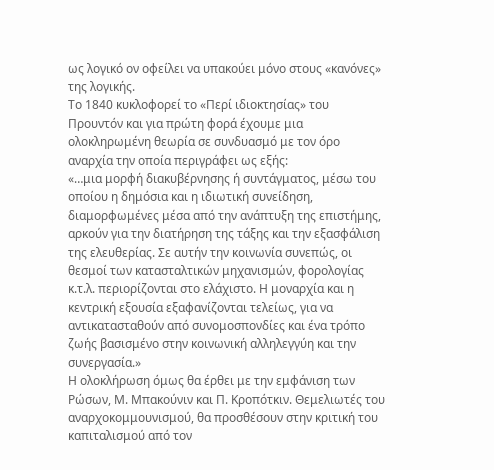ως λογικό ον οφείλει να υπακούει μόνο στους «κανόνες» της λογικής.
Το 1840 κυκλοφορεί το «Περί ιδιοκτησίας» του Προυντόν και για πρώτη φορά έχουμε μια ολοκληρωμένη θεωρία σε συνδυασμό με τον όρο αναρχία την οποία περιγράφει ως εξής:
«…μια μορφή διακυβέρνησης ή συντάγματος, μέσω του οποίου η δημόσια και η ιδιωτική συνείδηση, διαμορφωμένες μέσα από την ανάπτυξη της επιστήμης, αρκούν για την διατήρηση της τάξης και την εξασφάλιση της ελευθερίας. Σε αυτήν την κοινωνία συνεπώς, οι θεσμοί των κατασταλτικών μηχανισμών, φορολογίας κ.τ.λ. περιορίζονται στο ελάχιστο. Η μοναρχία και η κεντρική εξουσία εξαφανίζονται τελείως, για να αντικατασταθούν από συνομοσπονδίες και ένα τρόπο ζωής βασισμένο στην κοινωνική αλληλεγγύη και την συνεργασία.»
Η ολοκλήρωση όμως θα έρθει με την εμφάνιση των Ρώσων, Μ. Μπακούνιν και Π. Κροπότκιν. Θεμελιωτές του αναρχοκομμουνισμού, θα προσθέσουν στην κριτική του καπιταλισμού από τον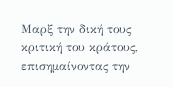Μαρξ την δική τους κριτική του κράτους, επισημαίνοντας την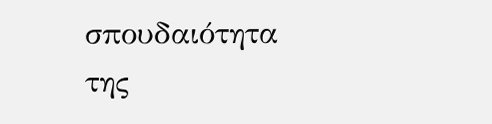σπουδαιότητα της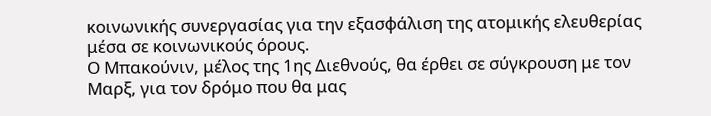κοινωνικής συνεργασίας για την εξασφάλιση της ατομικής ελευθερίας μέσα σε κοινωνικούς όρους.
Ο Μπακούνιν, μέλος της 1ης Διεθνούς, θα έρθει σε σύγκρουση με τον Μαρξ, για τον δρόμο που θα μας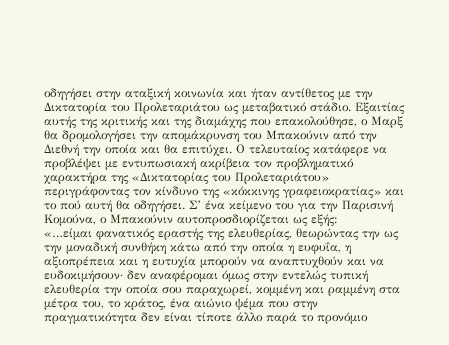οδηγήσει στην αταξική κοινωνία και ήταν αντίθετος με την Δικτατορία του Προλεταριάτου ως μεταβατικό στάδιο. Εξαιτίας αυτής της κριτικής και της διαμάχης που επακολούθησε, ο Μαρξ θα δρομολογήσει την απομάκρυνση του Μπακούνιν από την Διεθνή την οποία και θα επιτύχει. Ο τελευταίος κατάφερε να προβλέψει με εντυπωσιακή ακρίβεια τον προβληματικό χαρακτήρα της «Δικτατορίας του Προλεταριάτου» περιγράφοντας τον κίνδυνο της «κόκκινης γραφειοκρατίας» και το πού αυτή θα οδηγήσει. Σ’ ένα κείμενο του για την Παρισινή Κομούνα, ο Μπακούνιν αυτοπροσδιορίζεται ως εξής:
«…είμαι φανατικός εραστής της ελευθερίας, θεωρώντας την ως την μοναδική συνθήκη κάτω από την οποία η ευφυΐα, η αξιοπρέπεια και η ευτυχία μπορούν να αναπτυχθούν και να ευδοκιμήσουν· δεν αναφέρομαι όμως στην εντελώς τυπική ελευθερία την οποία σου παραχωρεί, κομμένη και ραμμένη στα μέτρα του, το κράτος, ένα αιώνιο ψέμα που στην πραγματικότητα δεν είναι τίποτε άλλο παρά το προνόμιο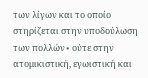των λίγων και το οποίο στηρίζεται στην υποδούλωση των πολλών∙ ούτε στην ατομικιστική, εγωιστική και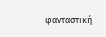φανταστική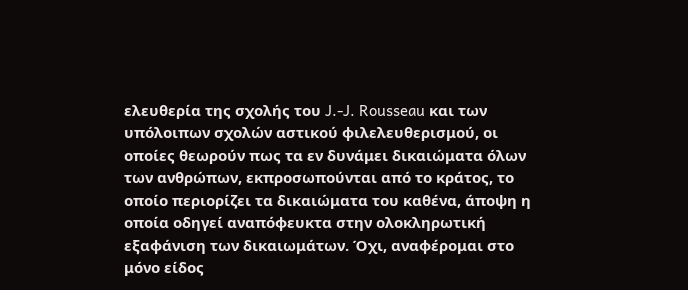ελευθερία της σχολής του J.-J. Rousseau και των υπόλοιπων σχολών αστικού φιλελευθερισμού, οι οποίες θεωρούν πως τα εν δυνάμει δικαιώματα όλων των ανθρώπων, εκπροσωπούνται από το κράτος, το οποίο περιορίζει τα δικαιώματα του καθένα, άποψη η οποία οδηγεί αναπόφευκτα στην ολοκληρωτική εξαφάνιση των δικαιωμάτων. Όχι, αναφέρομαι στο μόνο είδος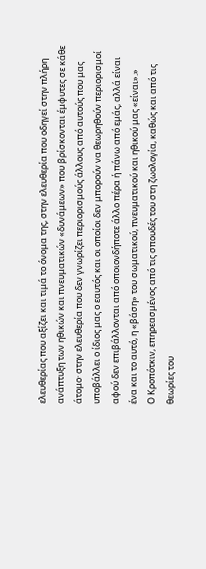ελευθερίας που αξίζει και τιμά το όνομα της, στην ελευθερία που οδηγεί στην πλήρη ανάπτυξη των ηθικών και πνευματικών «δυνάμεων» που βρίσκονται έμφυτες σε κάθε άτομο· στην ελευθερία που δεν γνωρίζει περιορισμούς άλλους από αυτούς που μας υποβάλλει ο ίδιος μας ο εαυτός και οι οποίοι δεν μπορούν να θεωρηθούν περιορισμοί αφού δεν επιβάλλονται από οποιονδήποτε άλλο πέρα ή πάνω από εμάς, αλλά είναι ένα και το αυτό, η «βάση» του σωματικού, πνευματικού και ηθικού μας «είναι».»
Ο Κροπότκιν, επηρεασμένος από τις σπουδές του στη ζωολογία, καθώς και από τις θεωρίες του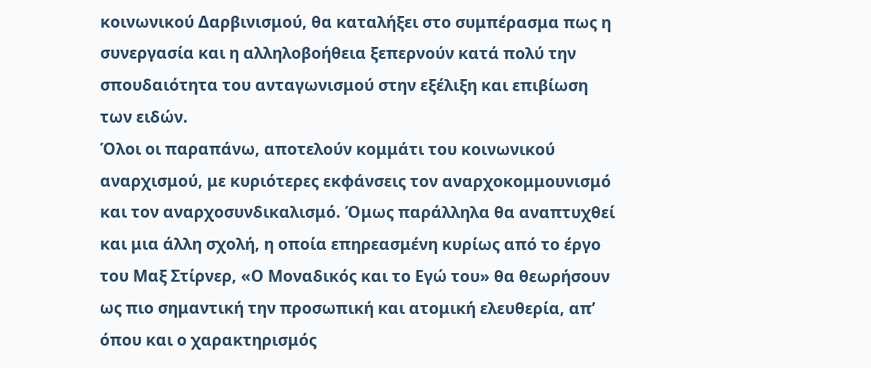κοινωνικού Δαρβινισμού, θα καταλήξει στο συμπέρασμα πως η συνεργασία και η αλληλοβοήθεια ξεπερνούν κατά πολύ την σπουδαιότητα του ανταγωνισμού στην εξέλιξη και επιβίωση των ειδών.
Όλοι οι παραπάνω, αποτελούν κομμάτι του κοινωνικού αναρχισμού, με κυριότερες εκφάνσεις τον αναρχοκομμουνισμό και τον αναρχοσυνδικαλισμό. Όμως παράλληλα θα αναπτυχθεί και μια άλλη σχολή, η οποία επηρεασμένη κυρίως από το έργο του Μαξ Στίρνερ, «Ο Μοναδικός και το Εγώ του» θα θεωρήσουν ως πιο σημαντική την προσωπική και ατομική ελευθερία, απ’ όπου και ο χαρακτηρισμός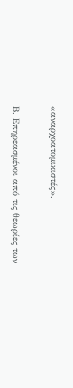«αναρχοατομικιστές».

Β. Επηρεασμένοι από τις θεωρίες των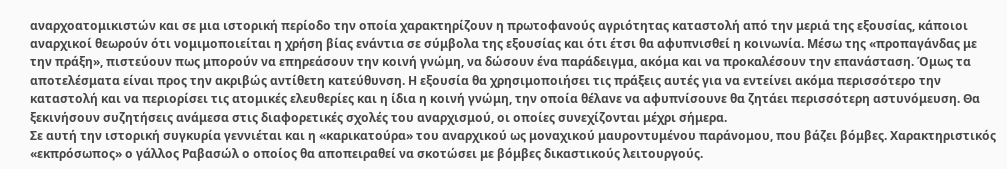αναρχοατομικιστών και σε μια ιστορική περίοδο την οποία χαρακτηρίζουν η πρωτοφανούς αγριότητας καταστολή από την μεριά της εξουσίας, κάποιοι αναρχικοί θεωρούν ότι νομιμοποιείται η χρήση βίας ενάντια σε σύμβολα της εξουσίας και ότι έτσι θα αφυπνισθεί η κοινωνία. Μέσω της «προπαγάνδας με την πράξη», πιστεύουν πως μπορούν να επηρεάσουν την κοινή γνώμη, να δώσουν ένα παράδειγμα, ακόμα και να προκαλέσουν την επανάσταση. Όμως τα αποτελέσματα είναι προς την ακριβώς αντίθετη κατεύθυνση. Η εξουσία θα χρησιμοποιήσει τις πράξεις αυτές για να εντείνει ακόμα περισσότερο την καταστολή και να περιορίσει τις ατομικές ελευθερίες και η ίδια η κοινή γνώμη, την οποία θέλανε να αφυπνίσουνε θα ζητάει περισσότερη αστυνόμευση. Θα ξεκινήσουν συζητήσεις ανάμεσα στις διαφορετικές σχολές του αναρχισμού, οι οποίες συνεχίζονται μέχρι σήμερα.
Σε αυτή την ιστορική συγκυρία γεννιέται και η «καρικατούρα» του αναρχικού ως μοναχικού μαυροντυμένου παράνομου, που βάζει βόμβες. Χαρακτηριστικός «εκπρόσωπος» ο γάλλος Ραβασώλ ο οποίος θα αποπειραθεί να σκοτώσει με βόμβες δικαστικούς λειτουργούς.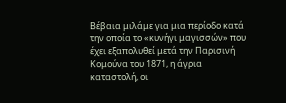Βέβαια μιλάμε για μια περίοδο κατά την οποία το «κυνήγι μαγισσών» που έχει εξαπολυθεί μετά την Παρισινή Κομούνα του 1871, η άγρια καταστολή, οι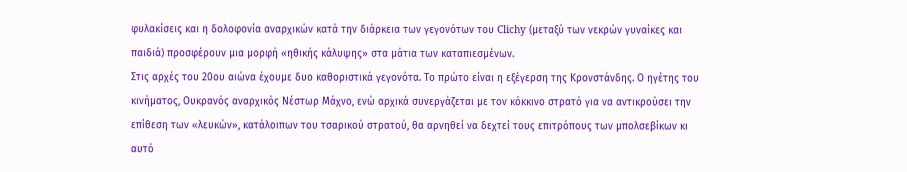φυλακίσεις και η δολοφονία αναρχικών κατά την διάρκεια των γεγονότων του Clichy (μεταξύ των νεκρών γυναίκες και παιδιά) προσφέρουν μια μορφή «ηθικής κάλυψης» στα μάτια των καταπιεσμένων.
Στις αρχές του 20ου αιώνα έχουμε δυο καθοριστικά γεγονότα. Το πρώτο είναι η εξέγερση της Κρονστάνδης. Ο ηγέτης του κινήματος, Ουκρανός αναρχικός Νέστωρ Μάχνο, ενώ αρχικά συνεργάζεται με τον κόκκινο στρατό για να αντικρούσει την επίθεση των «λευκών», κατάλοιπων του τσαρικού στρατού, θα αρνηθεί να δεχτεί τους επιτρόπους των μπολσεβίκων κι αυτό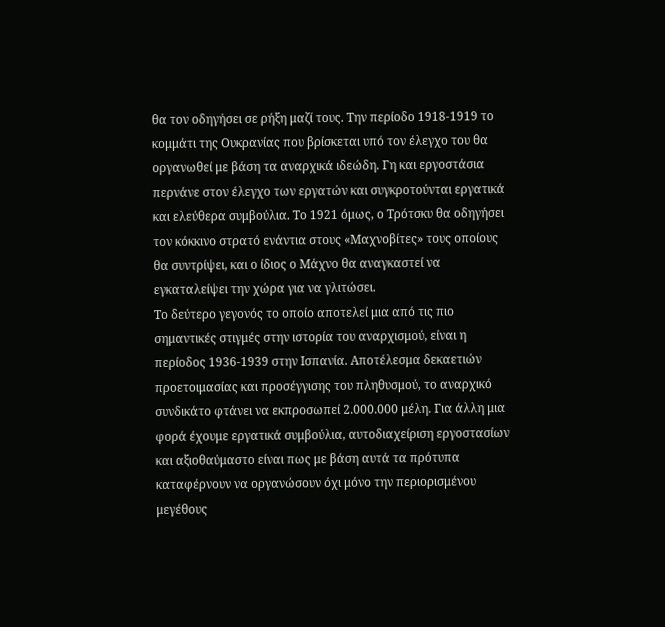θα τον οδηγήσει σε ρήξη μαζί τους. Την περίοδο 1918-1919 το κομμάτι της Ουκρανίας που βρίσκεται υπό τον έλεγχο του θα οργανωθεί με βάση τα αναρχικά ιδεώδη. Γη και εργοστάσια περνάνε στον έλεγχο των εργατών και συγκροτούνται εργατικά και ελεύθερα συμβούλια. Το 1921 όμως, ο Τρότσκυ θα οδηγήσει τον κόκκινο στρατό ενάντια στους «Μαχνοβίτες» τους οποίους θα συντρίψει, και ο ίδιος ο Μάχνο θα αναγκαστεί να εγκαταλείψει την χώρα για να γλιτώσει.
Το δεύτερο γεγονός το οποίο αποτελεί μια από τις πιο σημαντικές στιγμές στην ιστορία του αναρχισμού, είναι η περίοδος 1936-1939 στην Ισπανία. Αποτέλεσμα δεκαετιών προετοιμασίας και προσέγγισης του πληθυσμού, το αναρχικό συνδικάτο φτάνει να εκπροσωπεί 2.000.000 μέλη. Για άλλη μια φορά έχουμε εργατικά συμβούλια, αυτοδιαχείριση εργοστασίων και αξιοθαύμαστο είναι πως με βάση αυτά τα πρότυπα καταφέρνουν να οργανώσουν όχι μόνο την περιορισμένου μεγέθους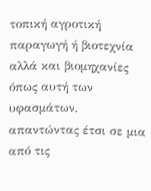τοπική αγροτική παραγωγή ή βιοτεχνία αλλά και βιομηχανίες όπως αυτή των υφασμάτων, απαντώντας έτσι σε μια από τις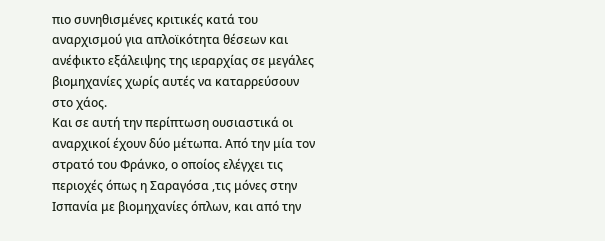πιο συνηθισμένες κριτικές κατά του αναρχισμού για απλοϊκότητα θέσεων και ανέφικτο εξάλειψης της ιεραρχίας σε μεγάλες βιομηχανίες χωρίς αυτές να καταρρεύσουν στο χάος.
Και σε αυτή την περίπτωση ουσιαστικά οι αναρχικοί έχουν δύο μέτωπα. Από την μία τον στρατό του Φράνκο, ο οποίος ελέγχει τις περιοχές όπως η Σαραγόσα ,τις μόνες στην Ισπανία με βιομηχανίες όπλων, και από την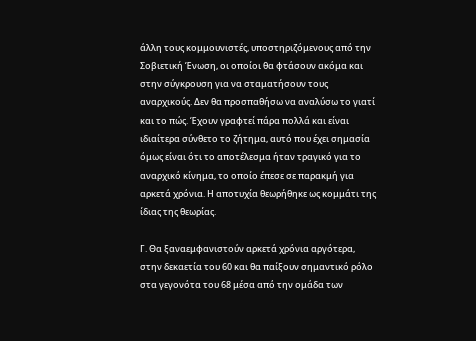άλλη τους κομμουνιστές, υποστηριζόμενους από την Σοβιετική Ένωση, οι οποίοι θα φτάσουν ακόμα και στην σύγκρουση για να σταματήσουν τους αναρχικούς. Δεν θα προσπαθήσω να αναλύσω το γιατί και το πώς. Έχουν γραφτεί πάρα πολλά και είναι ιδιαίτερα σύνθετο το ζήτημα, αυτό που έχει σημασία όμως είναι ότι το αποτέλεσμα ήταν τραγικό για το αναρχικό κίνημα, το οποίο έπεσε σε παρακμή για αρκετά χρόνια. Η αποτυχία θεωρήθηκε ως κομμάτι της ίδιας της θεωρίας.

Γ. Θα ξαναεμφανιστούν αρκετά χρόνια αργότερα, στην δεκαετία του 60 και θα παίξουν σημαντικό ρόλο στα γεγονότα του 68 μέσα από την ομάδα των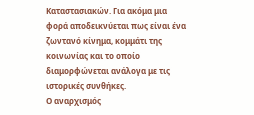Καταστασιακών. Για ακόμα μια φορά αποδεικνύεται πως είναι ένα ζωντανό κίνημα, κομμάτι της κοινωνίας και το οποίο διαμορφώνεται ανάλογα με τις ιστορικές συνθήκες.
Ο αναρχισμός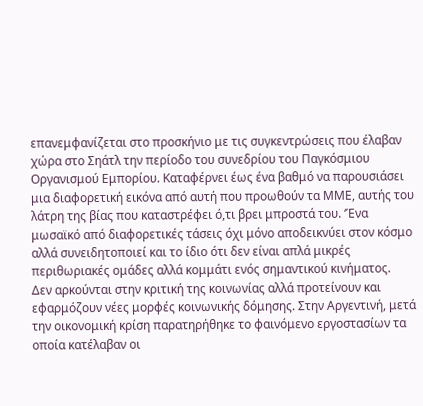επανεμφανίζεται στο προσκήνιο με τις συγκεντρώσεις που έλαβαν χώρα στο Σηάτλ την περίοδο του συνεδρίου του Παγκόσμιου Οργανισμού Εμπορίου. Καταφέρνει έως ένα βαθμό να παρουσιάσει μια διαφορετική εικόνα από αυτή που προωθούν τα ΜΜΕ, αυτής του λάτρη της βίας που καταστρέφει ό,τι βρει μπροστά του. ‘Ένα μωσαϊκό από διαφορετικές τάσεις όχι μόνο αποδεικνύει στον κόσμο αλλά συνειδητοποιεί και το ίδιο ότι δεν είναι απλά μικρές περιθωριακές ομάδες αλλά κομμάτι ενός σημαντικού κινήματος.
Δεν αρκούνται στην κριτική της κοινωνίας αλλά προτείνουν και εφαρμόζουν νέες μορφές κοινωνικής δόμησης. Στην Αργεντινή, μετά την οικονομική κρίση παρατηρήθηκε το φαινόμενο εργοστασίων τα οποία κατέλαβαν οι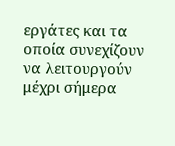εργάτες και τα οποία συνεχίζουν να λειτουργούν μέχρι σήμερα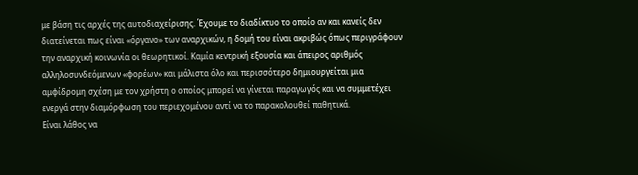με βάση τις αρχές της αυτοδιαχείρισης. Έχουμε το διαδίκτυο το οποίο αν και κανείς δεν διατείνεται πως είναι «όργανο» των αναρχικών, η δομή του είναι ακριβώς όπως περιγράφουν την αναρχική κοινωνία οι θεωρητικοί. Καμία κεντρική εξουσία και άπειρος αριθμός αλληλοσυνδεόμενων «φορέων» και μάλιστα όλο και περισσότερο δημιουργείται μια αμφίδρομη σχέση με τον χρήστη ο οποίος μπορεί να γίνεται παραγωγός και να συμμετέχει ενεργά στην διαμόρφωση του περιεχομένου αντί να το παρακολουθεί παθητικά.
Είναι λάθος να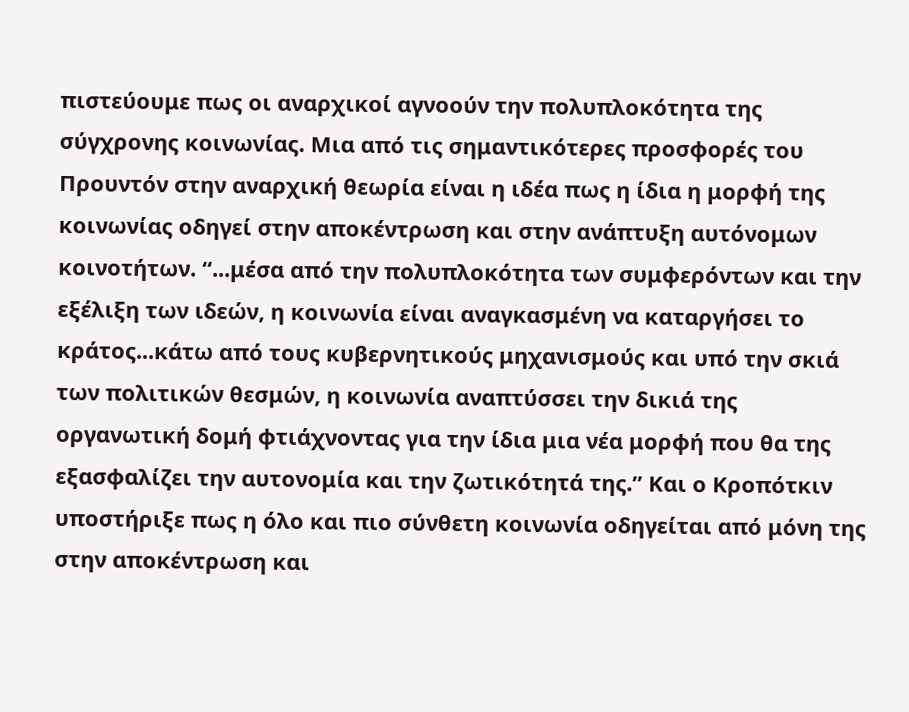πιστεύουμε πως οι αναρχικοί αγνοούν την πολυπλοκότητα της σύγχρονης κοινωνίας. Μια από τις σημαντικότερες προσφορές του Προυντόν στην αναρχική θεωρία είναι η ιδέα πως η ίδια η μορφή της κοινωνίας οδηγεί στην αποκέντρωση και στην ανάπτυξη αυτόνομων κοινοτήτων. “...μέσα από την πολυπλοκότητα των συμφερόντων και την εξέλιξη των ιδεών, η κοινωνία είναι αναγκασμένη να καταργήσει το κράτος...κάτω από τους κυβερνητικούς μηχανισμούς και υπό την σκιά των πολιτικών θεσμών, η κοινωνία αναπτύσσει την δικιά της οργανωτική δομή φτιάχνοντας για την ίδια μια νέα μορφή που θα της εξασφαλίζει την αυτονομία και την ζωτικότητά της.” Και ο Κροπότκιν υποστήριξε πως η όλο και πιο σύνθετη κοινωνία οδηγείται από μόνη της στην αποκέντρωση και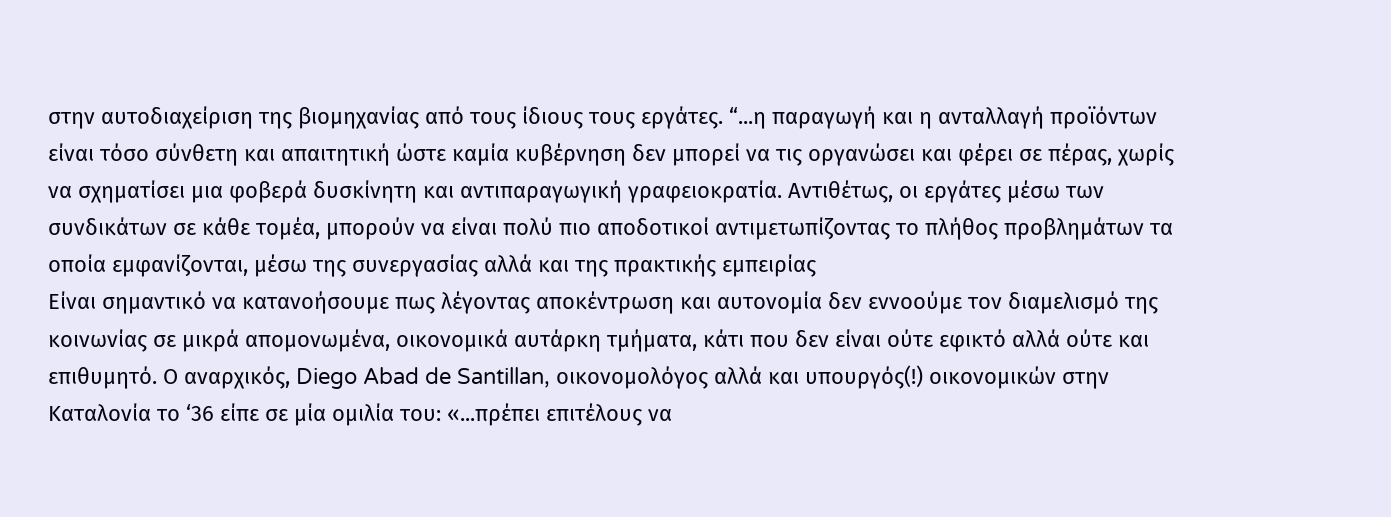στην αυτοδιαχείριση της βιομηχανίας από τους ίδιους τους εργάτες. “...η παραγωγή και η ανταλλαγή προϊόντων είναι τόσο σύνθετη και απαιτητική ώστε καμία κυβέρνηση δεν μπορεί να τις οργανώσει και φέρει σε πέρας, χωρίς να σχηματίσει μια φοβερά δυσκίνητη και αντιπαραγωγική γραφειοκρατία. Αντιθέτως, οι εργάτες μέσω των συνδικάτων σε κάθε τομέα, μπορούν να είναι πολύ πιο αποδοτικοί αντιμετωπίζοντας το πλήθος προβλημάτων τα οποία εμφανίζονται, μέσω της συνεργασίας αλλά και της πρακτικής εμπειρίας
Είναι σημαντικό να κατανοήσουμε πως λέγοντας αποκέντρωση και αυτονομία δεν εννοούμε τον διαμελισμό της κοινωνίας σε μικρά απομονωμένα, οικονομικά αυτάρκη τμήματα, κάτι που δεν είναι ούτε εφικτό αλλά ούτε και επιθυμητό. Ο αναρχικός, Diego Abad de Santillan, οικονομολόγος αλλά και υπουργός(!) οικονομικών στην Καταλονία το ‘36 είπε σε μία ομιλία του: «...πρέπει επιτέλους να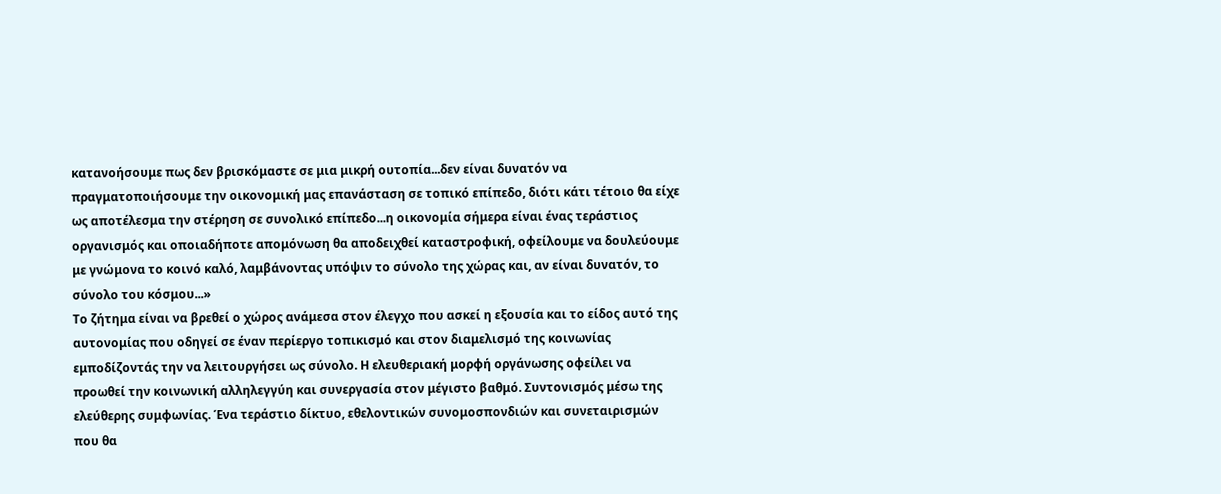κατανοήσουμε πως δεν βρισκόμαστε σε μια μικρή ουτοπία...δεν είναι δυνατόν να πραγματοποιήσουμε την οικονομική μας επανάσταση σε τοπικό επίπεδο, διότι κάτι τέτοιο θα είχε ως αποτέλεσμα την στέρηση σε συνολικό επίπεδο...η οικονομία σήμερα είναι ένας τεράστιος οργανισμός και οποιαδήποτε απομόνωση θα αποδειχθεί καταστροφική, οφείλουμε να δουλεύουμε με γνώμονα το κοινό καλό, λαμβάνοντας υπόψιν το σύνολο της χώρας και, αν είναι δυνατόν, το σύνολο του κόσμου...»
Το ζήτημα είναι να βρεθεί ο χώρος ανάμεσα στον έλεγχο που ασκεί η εξουσία και το είδος αυτό της αυτονομίας που οδηγεί σε έναν περίεργο τοπικισμό και στον διαμελισμό της κοινωνίας εμποδίζοντάς την να λειτουργήσει ως σύνολο. Η ελευθεριακή μορφή οργάνωσης οφείλει να προωθεί την κοινωνική αλληλεγγύη και συνεργασία στον μέγιστο βαθμό. Συντονισμός μέσω της ελεύθερης συμφωνίας. Ένα τεράστιο δίκτυο, εθελοντικών συνομοσπονδιών και συνεταιρισμών που θα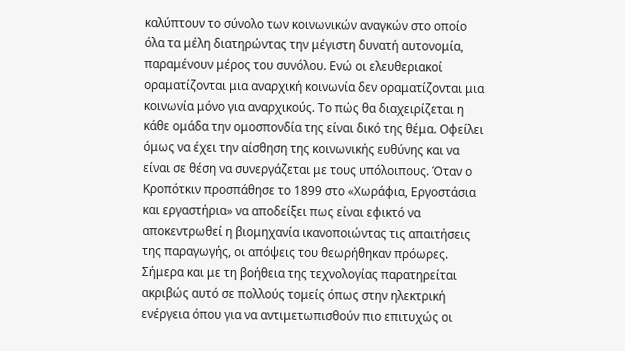καλύπτουν το σύνολο των κοινωνικών αναγκών στο οποίο όλα τα μέλη διατηρώντας την μέγιστη δυνατή αυτονομία, παραμένουν μέρος του συνόλου. Ενώ οι ελευθεριακοί οραματίζονται μια αναρχική κοινωνία δεν οραματίζονται μια κοινωνία μόνο για αναρχικούς. Το πώς θα διαχειρίζεται η κάθε ομάδα την ομοσπονδία της είναι δικό της θέμα. Οφείλει όμως να έχει την αίσθηση της κοινωνικής ευθύνης και να είναι σε θέση να συνεργάζεται με τους υπόλοιπους. Όταν ο Κροπότκιν προσπάθησε το 1899 στο «Χωράφια, Εργοστάσια και εργαστήρια» να αποδείξει πως είναι εφικτό να αποκεντρωθεί η βιομηχανία ικανοποιώντας τις απαιτήσεις της παραγωγής, οι απόψεις του θεωρήθηκαν πρόωρες. Σήμερα και με τη βοήθεια της τεχνολογίας παρατηρείται ακριβώς αυτό σε πολλούς τομείς όπως στην ηλεκτρική ενέργεια όπου για να αντιμετωπισθούν πιο επιτυχώς οι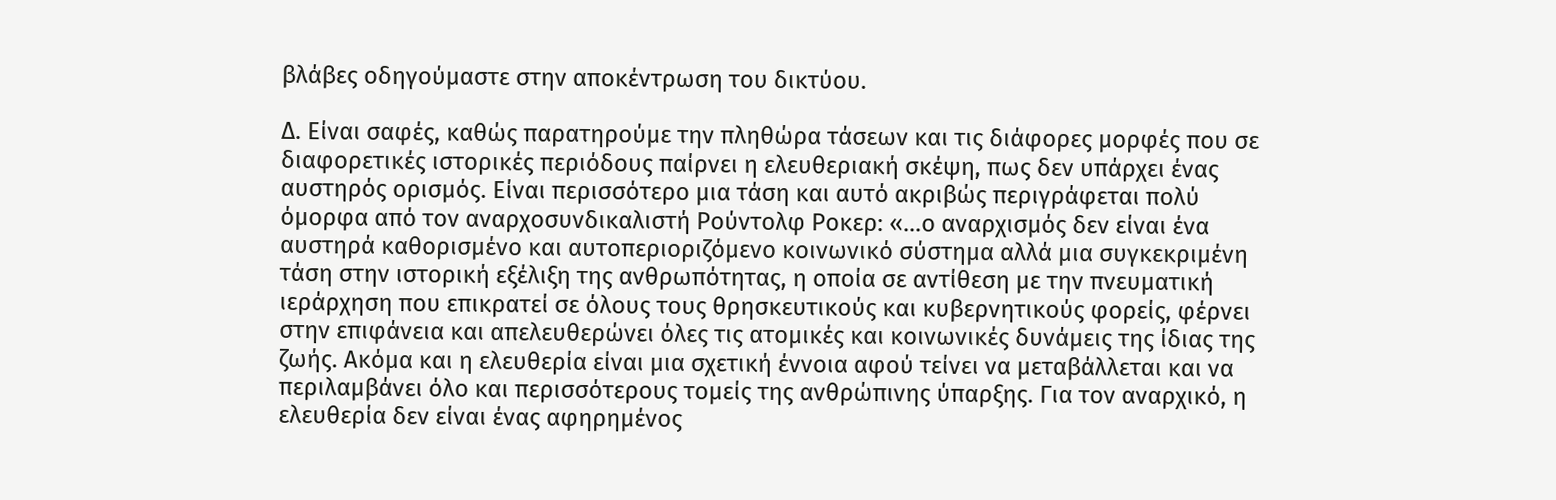βλάβες οδηγούμαστε στην αποκέντρωση του δικτύου.

Δ. Είναι σαφές, καθώς παρατηρούμε την πληθώρα τάσεων και τις διάφορες μορφές που σε διαφορετικές ιστορικές περιόδους παίρνει η ελευθεριακή σκέψη, πως δεν υπάρχει ένας αυστηρός ορισμός. Είναι περισσότερο μια τάση και αυτό ακριβώς περιγράφεται πολύ όμορφα από τον αναρχοσυνδικαλιστή Ρούντολφ Ροκερ: «...ο αναρχισμός δεν είναι ένα αυστηρά καθορισμένο και αυτοπεριοριζόμενο κοινωνικό σύστημα αλλά μια συγκεκριμένη τάση στην ιστορική εξέλιξη της ανθρωπότητας, η οποία σε αντίθεση με την πνευματική ιεράρχηση που επικρατεί σε όλους τους θρησκευτικούς και κυβερνητικούς φορείς, φέρνει στην επιφάνεια και απελευθερώνει όλες τις ατομικές και κοινωνικές δυνάμεις της ίδιας της ζωής. Ακόμα και η ελευθερία είναι μια σχετική έννοια αφού τείνει να μεταβάλλεται και να περιλαμβάνει όλο και περισσότερους τομείς της ανθρώπινης ύπαρξης. Για τον αναρχικό, η ελευθερία δεν είναι ένας αφηρημένος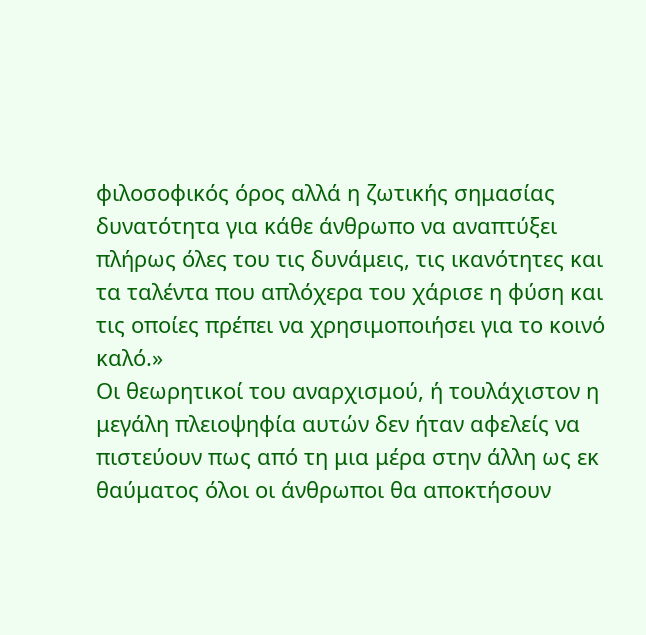φιλοσοφικός όρος αλλά η ζωτικής σημασίας δυνατότητα για κάθε άνθρωπο να αναπτύξει πλήρως όλες του τις δυνάμεις, τις ικανότητες και τα ταλέντα που απλόχερα του χάρισε η φύση και τις οποίες πρέπει να χρησιμοποιήσει για το κοινό καλό.»
Οι θεωρητικοί του αναρχισμού, ή τουλάχιστον η μεγάλη πλειοψηφία αυτών δεν ήταν αφελείς να πιστεύουν πως από τη μια μέρα στην άλλη ως εκ θαύματος όλοι οι άνθρωποι θα αποκτήσουν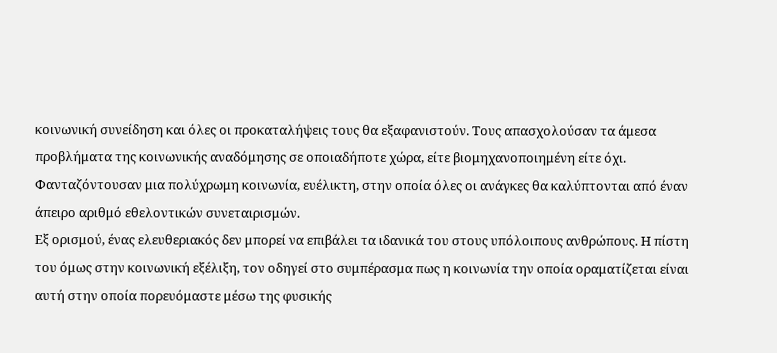κοινωνική συνείδηση και όλες οι προκαταλήψεις τους θα εξαφανιστούν. Τους απασχολούσαν τα άμεσα προβλήματα της κοινωνικής αναδόμησης σε οποιαδήποτε χώρα, είτε βιομηχανοποιημένη είτε όχι. Φανταζόντουσαν μια πολύχρωμη κοινωνία, ευέλικτη, στην οποία όλες οι ανάγκες θα καλύπτονται από έναν άπειρο αριθμό εθελοντικών συνεταιρισμών.
Εξ ορισμού, ένας ελευθεριακός δεν μπορεί να επιβάλει τα ιδανικά του στους υπόλοιπους ανθρώπους. Η πίστη του όμως στην κοινωνική εξέλιξη, τον οδηγεί στο συμπέρασμα πως η κοινωνία την οποία οραματίζεται είναι αυτή στην οποία πορευόμαστε μέσω της φυσικής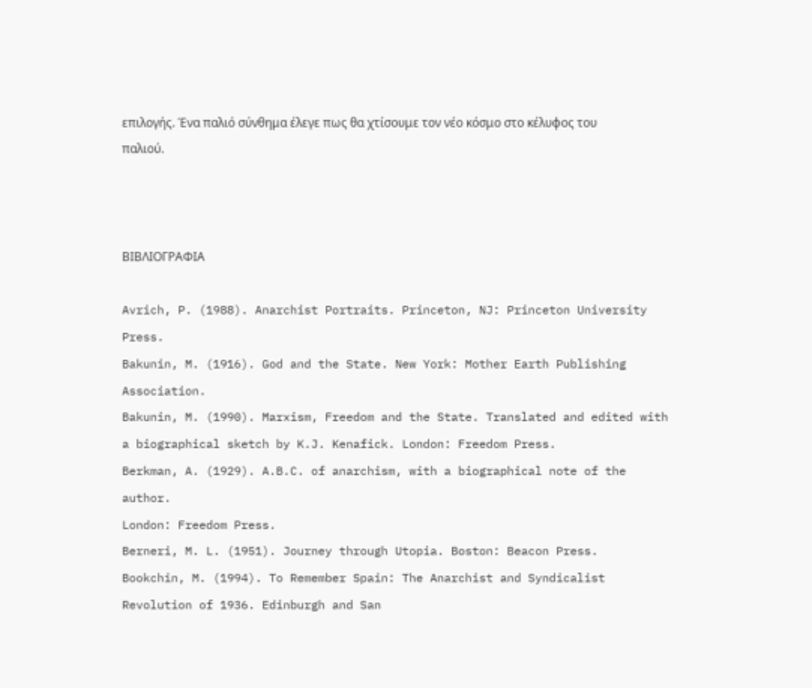επιλογής. Ένα παλιό σύνθημα έλεγε πως θα χτίσουμε τον νέο κόσμο στο κέλυφος του παλιού.



ΒΙΒΛΙΟΓΡΑΦΙΑ

Avrich, P. (1988). Anarchist Portraits. Princeton, NJ: Princeton University Press.
Bakunin, M. (1916). God and the State. New York: Mother Earth Publishing
Association.
Bakunin, M. (1990). Marxism, Freedom and the State. Translated and edited with
a biographical sketch by K.J. Kenafick. London: Freedom Press.
Berkman, A. (1929). A.B.C. of anarchism, with a biographical note of the author.
London: Freedom Press.
Berneri, M. L. (1951). Journey through Utopia. Boston: Beacon Press.
Bookchin, M. (1994). To Remember Spain: The Anarchist and Syndicalist
Revolution of 1936. Edinburgh and San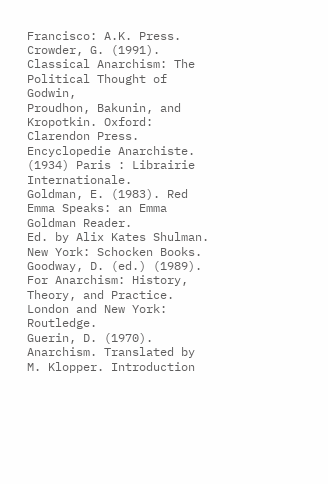Francisco: A.K. Press.
Crowder, G. (1991). Classical Anarchism: The Political Thought of Godwin,
Proudhon, Bakunin, and Kropotkin. Oxford: Clarendon Press.
Encyclopedie Anarchiste. (1934) Paris : Librairie Internationale.
Goldman, E. (1983). Red Emma Speaks: an Emma Goldman Reader.
Ed. by Alix Kates Shulman. New York: Schocken Books.
Goodway, D. (ed.) (1989). For Anarchism: History, Theory, and Practice.
London and New York: Routledge.
Guerin, D. (1970). Anarchism. Translated by M. Klopper. Introduction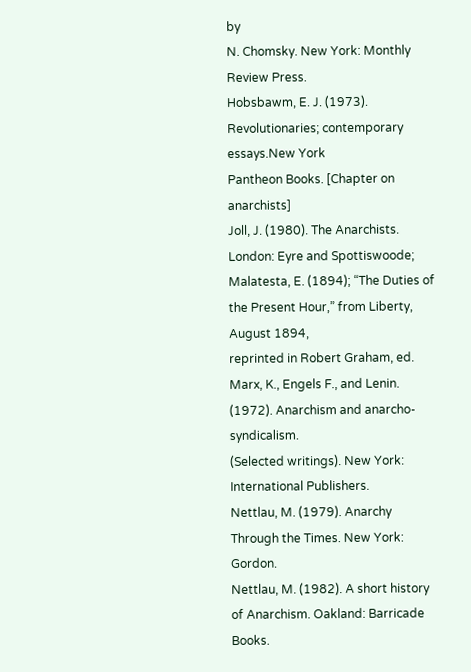by
N. Chomsky. New York: Monthly Review Press.
Hobsbawm, E. J. (1973). Revolutionaries; contemporary essays.New York
Pantheon Books. [Chapter on anarchists]
Joll, J. (1980). The Anarchists. London: Eyre and Spottiswoode;
Malatesta, E. (1894); “The Duties of the Present Hour,” from Liberty, August 1894,
reprinted in Robert Graham, ed.
Marx, K., Engels F., and Lenin. (1972). Anarchism and anarcho-syndicalism.
(Selected writings). New York: International Publishers.
Nettlau, M. (1979). Anarchy Through the Times. New York: Gordon.
Nettlau, M. (1982). A short history of Anarchism. Oakland: Barricade Books.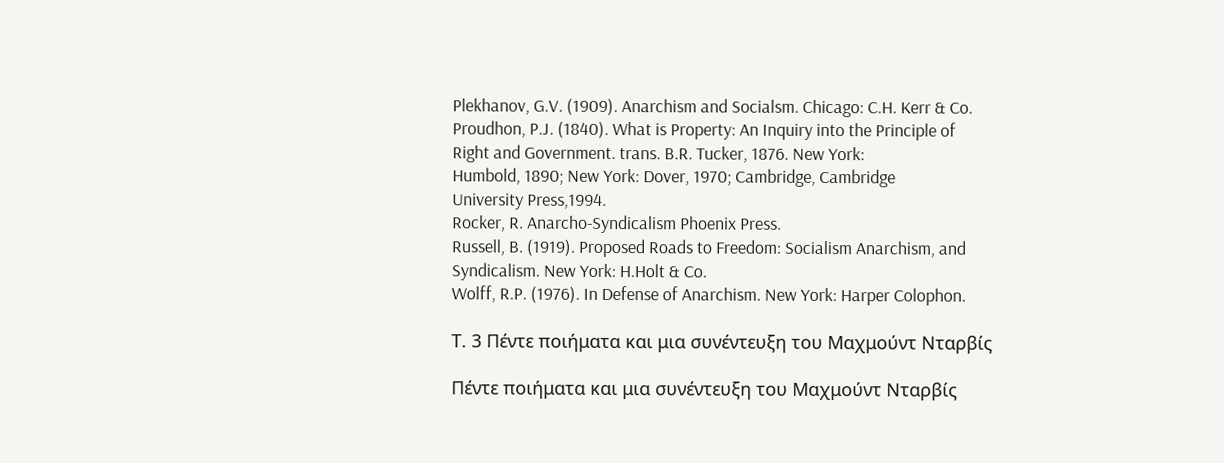Plekhanov, G.V. (1909). Anarchism and Socialsm. Chicago: C.H. Kerr & Co.
Proudhon, P.J. (1840). What is Property: An Inquiry into the Principle of
Right and Government. trans. B.R. Tucker, 1876. New York:
Humbold, 1890; New York: Dover, 1970; Cambridge, Cambridge
University Press,1994.
Rocker, R. Anarcho-Syndicalism Phoenix Press.
Russell, B. (1919). Proposed Roads to Freedom: Socialism Anarchism, and
Syndicalism. New York: H.Holt & Co.
Wolff, R.P. (1976). In Defense of Anarchism. New York: Harper Colophon.

Τ. 3 Πέντε ποιήματα και μια συνέντευξη του Μαχμούντ Νταρβίς

Πέντε ποιήματα και μια συνέντευξη του Μαχμούντ Νταρβίς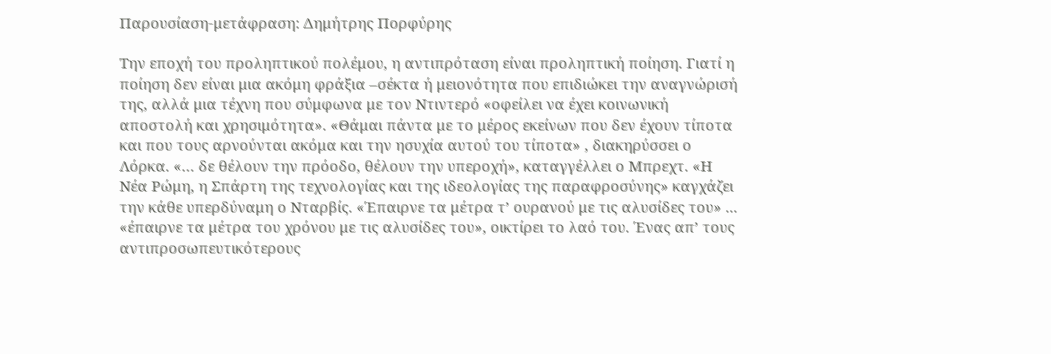Παρουσίαση-μετάφραση: Δημήτρης Πορφύρης

Την εποχή του προληπτικού πολέμου, η αντιπρόταση είναι προληπτική ποίηση. Γιατί η ποίηση δεν είναι μια ακόμη φράξια –σέκτα ή μειονότητα που επιδιώκει την αναγνώρισή της, αλλά μια τέχνη που σύμφωνα με τον Ντιντερό «οφείλει να έχει κοινωνική αποστολή και χρησιμότητα». «Θάμαι πάντα με το μέρος εκείνων που δεν έχουν τίποτα και που τους αρνούνται ακόμα και την ησυχία αυτού του τίποτα» , διακηρύσσει ο Λόρκα. «… δε θέλουν την πρόοδο, θέλουν την υπεροχή», καταγγέλλει ο Μπρεχτ. «Η Νέα Ρώμη, η Σπάρτη της τεχνολογίας και της ιδεολογίας της παραφροσύνης» καγχάζει την κάθε υπερδύναμη ο Νταρβίς. «Έπαιρνε τα μέτρα τ’ ουρανού με τις αλυσίδες του» ... «έπαιρνε τα μέτρα του χρόνου με τις αλυσίδες του», οικτίρει το λαό του. Ένας απ’ τους αντιπροσωπευτικότερους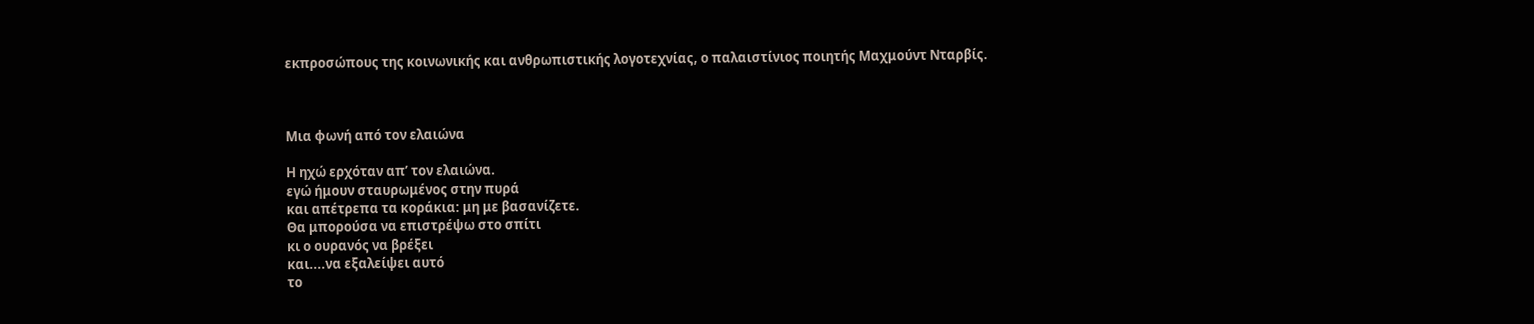εκπροσώπους της κοινωνικής και ανθρωπιστικής λογοτεχνίας, ο παλαιστίνιος ποιητής Μαχμούντ Νταρβίς.



Μια φωνή από τον ελαιώνα

Η ηχώ ερχόταν απ’ τον ελαιώνα.
εγώ ήμουν σταυρωμένος στην πυρά
και απέτρεπα τα κοράκια: μη με βασανίζετε.
Θα μπορούσα να επιστρέψω στο σπίτι
κι ο ουρανός να βρέξει
και....να εξαλείψει αυτό
το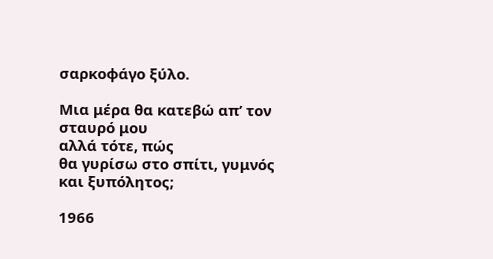σαρκοφάγο ξύλο.

Μια μέρα θα κατεβώ απ’ τον σταυρό μου
αλλά τότε, πώς
θα γυρίσω στο σπίτι, γυμνός και ξυπόλητος;

1966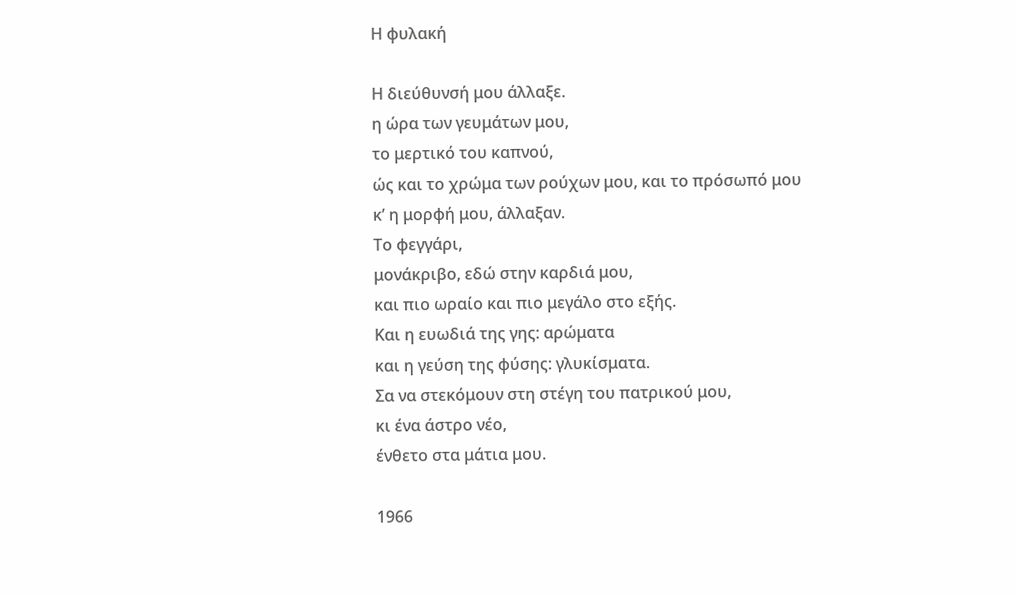Η φυλακή

Η διεύθυνσή μου άλλαξε.
η ώρα των γευμάτων μου,
το μερτικό του καπνού,
ώς και το χρώμα των ρούχων μου, και το πρόσωπό μου
κ’ η μορφή μου, άλλαξαν.
Το φεγγάρι,
μονάκριβο, εδώ στην καρδιά μου,
και πιο ωραίο και πιο μεγάλο στο εξής.
Και η ευωδιά της γης: αρώματα
και η γεύση της φύσης: γλυκίσματα.
Σα να στεκόμουν στη στέγη του πατρικού μου,
κι ένα άστρο νέο,
ένθετο στα μάτια μου.

1966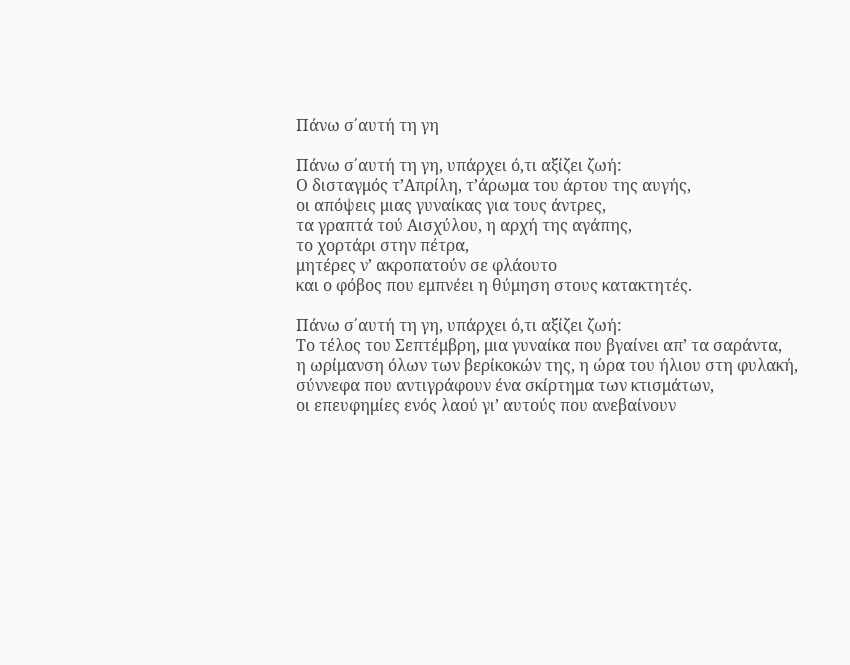Πάνω σ΄αυτή τη γη

Πάνω σ΄αυτή τη γη, υπάρχει ό,τι αξίζει ζωή:
Ο δισταγμός τ’Απρίλη, τ’άρωμα του άρτου της αυγής,
οι απόψεις μιας γυναίκας για τους άντρες,
τα γραπτά τού Αισχύλου, η αρχή της αγάπης,
το χορτάρι στην πέτρα,
μητέρες ν’ ακροπατούν σε φλάουτο
και ο φόβος που εμπνέει η θύμηση στους κατακτητές.

Πάνω σ΄αυτή τη γη, υπάρχει ό,τι αξίζει ζωή:
Το τέλος του Σεπτέμβρη, μια γυναίκα που βγαίνει απ’ τα σαράντα,
η ωρίμανση όλων των βερίκοκών της, η ώρα του ήλιου στη φυλακή,
σύννεφα που αντιγράφουν ένα σκίρτημα των κτισμάτων,
οι επευφημίες ενός λαού γι’ αυτούς που ανεβαίνουν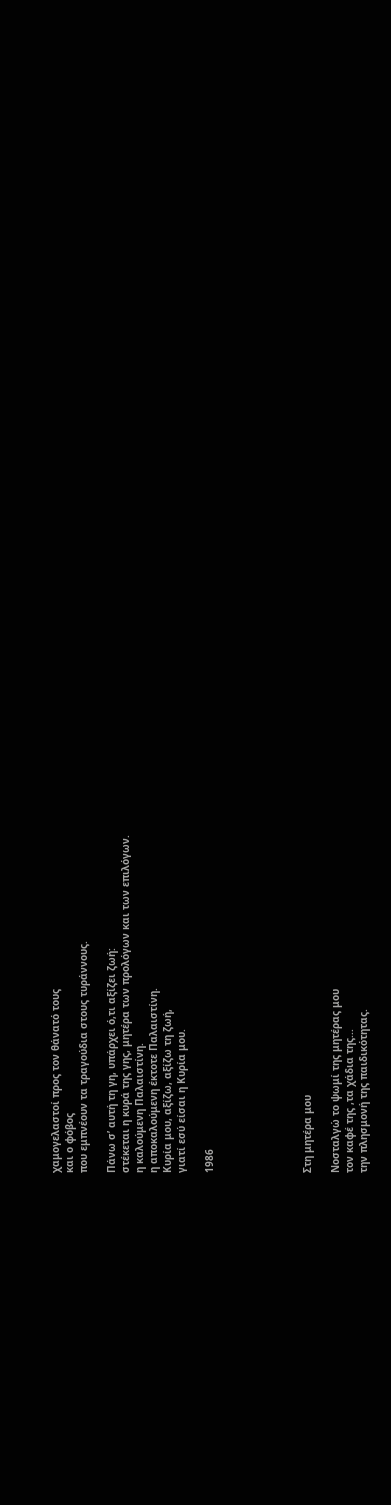χαμογελαστοί προς τον θάνατό τους
και ο φόβος
που εμπνέουν τα τραγούδια στους τυράννους.

Πάνω σ’ αυτή τη γη, υπάρχει ό,τι αξίζει ζωή:
στέκεται η κυρά της γης, μητέρα των προλόγων και των επιλόγων.
η καλούμενη Παλαιστίνη.
η αποκαλούμενη έκτοτε Παλαιστίνη.
Κυρία μου, αξίζω, αξίζω τη ζωή,
γιατί εσύ είσαι η Κυρία μου.

1986






Στη μητέρα μου

Νοσταλγώ το ψωμί της μητέρας μου
τον καφέ της ,τα χάδια της...
την πλησμονή της παιδικότητας.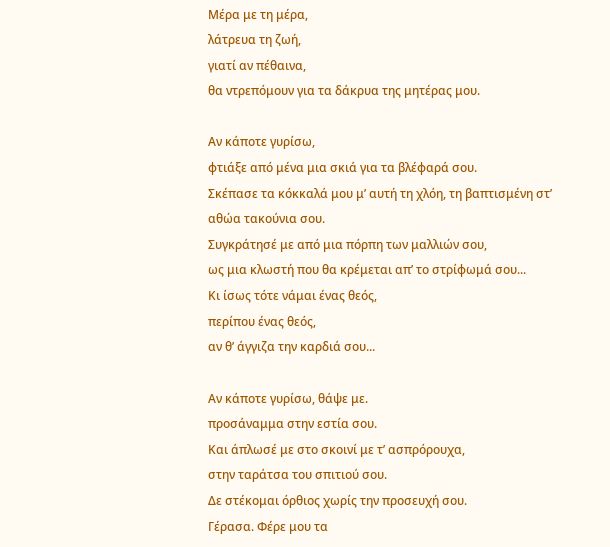Μέρα με τη μέρα,
λάτρευα τη ζωή,
γιατί αν πέθαινα,
θα ντρεπόμουν για τα δάκρυα της μητέρας μου.

Αν κάποτε γυρίσω,
φτιάξε από μένα μια σκιά για τα βλέφαρά σου.
Σκέπασε τα κόκκαλά μου μ’ αυτή τη χλόη, τη βαπτισμένη στ’ αθώα τακούνια σου.
Συγκράτησέ με από μια πόρπη των μαλλιών σου,
ως μια κλωστή που θα κρέμεται απ’ το στρίφωμά σου...
Κι ίσως τότε νάμαι ένας θεός,
περίπου ένας θεός,
αν θ’ άγγιζα την καρδιά σου...

Αν κάποτε γυρίσω, θάψε με.
προσάναμμα στην εστία σου.
Και άπλωσέ με στο σκοινί με τ’ ασπρόρουχα,
στην ταράτσα του σπιτιού σου.
Δε στέκομαι όρθιος χωρίς την προσευχή σου.
Γέρασα. Φέρε μου τα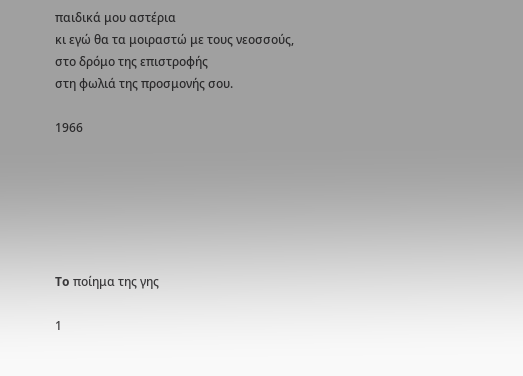παιδικά μου αστέρια
κι εγώ θα τα μοιραστώ με τους νεοσσούς,
στο δρόμο της επιστροφής
στη φωλιά της προσμονής σου.

1966






To ποίημα της γης

1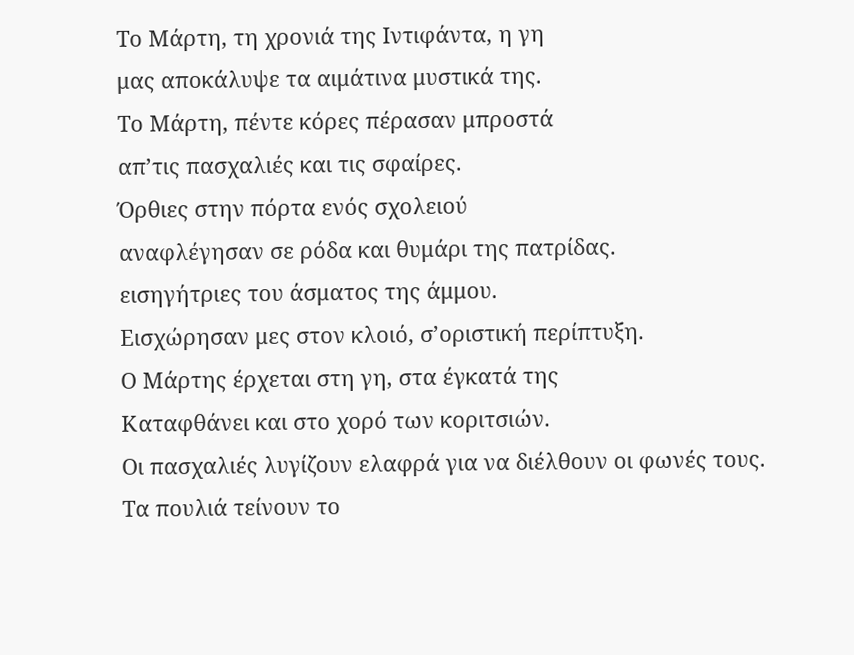Το Μάρτη, τη χρονιά της Ιντιφάντα, η γη
μας αποκάλυψε τα αιμάτινα μυστικά της.
Το Μάρτη, πέντε κόρες πέρασαν μπροστά
απ’τις πασχαλιές και τις σφαίρες.
Όρθιες στην πόρτα ενός σχολειού
αναφλέγησαν σε ρόδα και θυμάρι της πατρίδας.
εισηγήτριες του άσματος της άμμου.
Εισχώρησαν μες στον κλοιό, σ’οριστική περίπτυξη.
Ο Μάρτης έρχεται στη γη, στα έγκατά της
Καταφθάνει και στο χορό των κοριτσιών.
Οι πασχαλιές λυγίζουν ελαφρά για να διέλθουν οι φωνές τους.
Τα πουλιά τείνουν το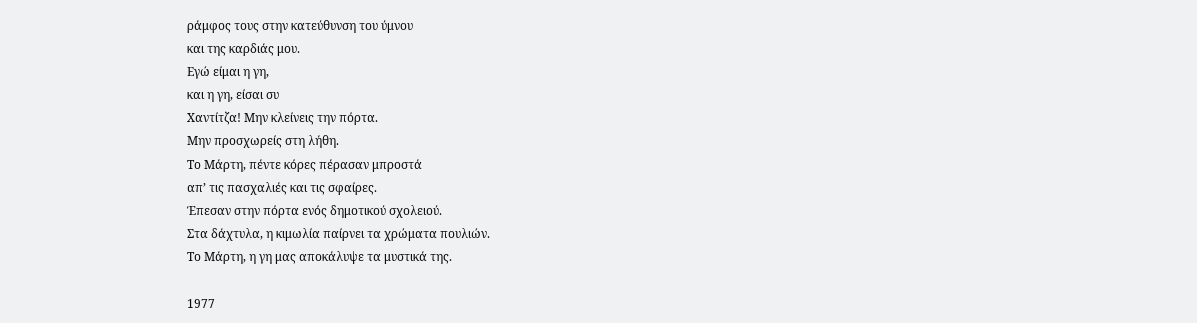ράμφος τους στην κατεύθυνση του ύμνου
και της καρδιάς μου.
Εγώ είμαι η γη,
και η γη, είσαι συ
Χαντίτζα! Μην κλείνεις την πόρτα.
Μην προσχωρείς στη λήθη.
Tο Μάρτη, πέντε κόρες πέρασαν μπροστά
απ’ τις πασχαλιές και τις σφαίρες.
Έπεσαν στην πόρτα ενός δημοτικού σχολειού.
Στα δάχτυλα, η κιμωλία παίρνει τα χρώματα πουλιών.
Το Μάρτη, η γη μας αποκάλυψε τα μυστικά της.

1977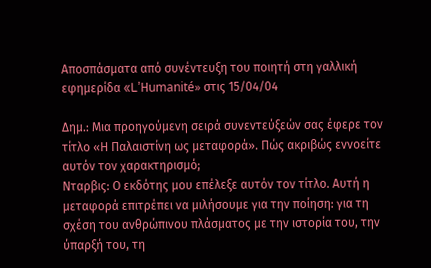Αποσπάσματα από συνέντευξη του ποιητή στη γαλλική εφημερίδα «L’Ηumanité» στις 15/04/04

Δημ.: Μια προηγούμενη σειρά συνεντεύξεών σας έφερε τον τίτλο «Η Παλαιστίνη ως μεταφορά». Πώς ακριβώς εννοείτε αυτόν τον χαρακτηρισμό;
Νταρβις: Ο εκδότης μου επέλεξε αυτόν τον τίτλο. Αυτή η μεταφορά επιτρέπει να μιλήσουμε για την ποίηση: για τη σχέση του ανθρώπινου πλάσματος με την ιστορία του, την ύπαρξή του, τη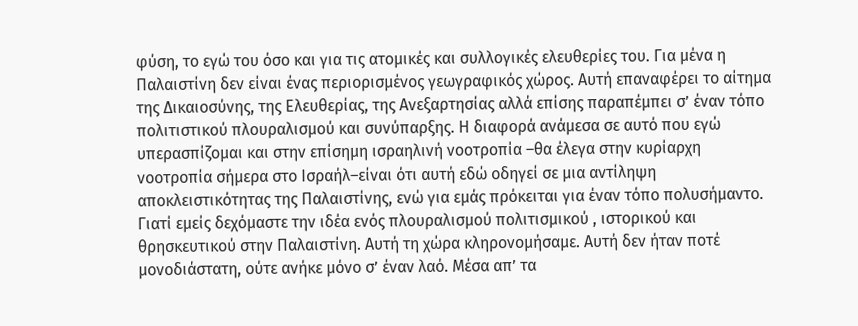φύση, το εγώ του όσο και για τις ατομικές και συλλογικές ελευθερίες του. Για μένα η Παλαιστίνη δεν είναι ένας περιορισμένος γεωγραφικός χώρος. Αυτή επαναφέρει το αίτημα της Δικαιοσύνης, της Ελευθερίας, της Ανεξαρτησίας αλλά επίσης παραπέμπει σ’ έναν τόπο πολιτιστικού πλουραλισμού και συνύπαρξης. Η διαφορά ανάμεσα σε αυτό που εγώ υπερασπίζομαι και στην επίσημη ισραηλινή νοοτροπία –θα έλεγα στην κυρίαρχη νοοτροπία σήμερα στο Ισραήλ–είναι ότι αυτή εδώ οδηγεί σε μια αντίληψη αποκλειστικότητας της Παλαιστίνης, ενώ για εμάς πρόκειται για έναν τόπο πολυσήμαντο. Γιατί εμείς δεχόμαστε την ιδέα ενός πλουραλισμού πολιτισμικού , ιστορικού και θρησκευτικού στην Παλαιστίνη. Αυτή τη χώρα κληρονομήσαμε. Αυτή δεν ήταν ποτέ μονοδιάστατη, ούτε ανήκε μόνο σ’ έναν λαό. Μέσα απ’ τα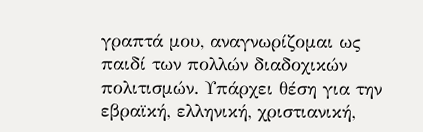γραπτά μου, αναγνωρίζομαι ως παιδί των πολλών διαδοχικών πολιτισμών. Υπάρχει θέση για την εβραϊκή, ελληνική, χριστιανική,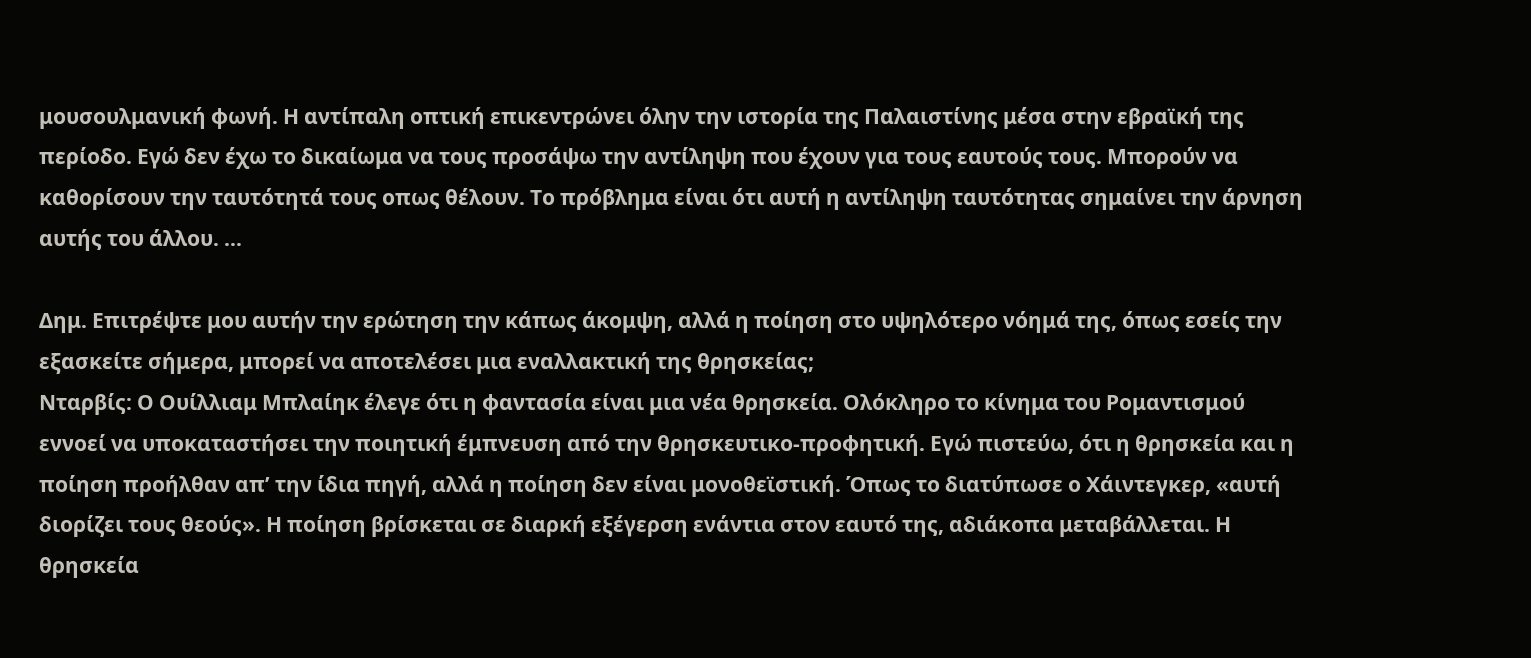μουσουλμανική φωνή. Η αντίπαλη οπτική επικεντρώνει όλην την ιστορία της Παλαιστίνης μέσα στην εβραϊκή της περίοδο. Εγώ δεν έχω το δικαίωμα να τους προσάψω την αντίληψη που έχουν για τους εαυτούς τους. Μπορούν να καθορίσουν την ταυτότητά τους οπως θέλουν. Το πρόβλημα είναι ότι αυτή η αντίληψη ταυτότητας σημαίνει την άρνηση αυτής του άλλου. ...

Δημ. Επιτρέψτε μου αυτήν την ερώτηση την κάπως άκομψη, αλλά η ποίηση στο υψηλότερο νόημά της, όπως εσείς την εξασκείτε σήμερα, μπορεί να αποτελέσει μια εναλλακτική της θρησκείας;
Νταρβίς: Ο Ουίλλιαμ Μπλαίηκ έλεγε ότι η φαντασία είναι μια νέα θρησκεία. Ολόκληρο το κίνημα του Ρομαντισμού εννοεί να υποκαταστήσει την ποιητική έμπνευση από την θρησκευτικο-προφητική. Εγώ πιστεύω, ότι η θρησκεία και η ποίηση προήλθαν απ’ την ίδια πηγή, αλλά η ποίηση δεν είναι μονοθεϊστική. Όπως το διατύπωσε ο Χάιντεγκερ, «αυτή διορίζει τους θεούς». Η ποίηση βρίσκεται σε διαρκή εξέγερση ενάντια στον εαυτό της, αδιάκοπα μεταβάλλεται. Η θρησκεία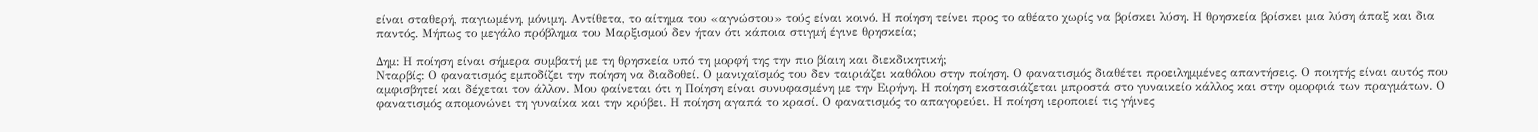είναι σταθερή, παγιωμένη, μόνιμη. Αντίθετα, το αίτημα του «αγνώστου» τούς είναι κοινό. Η ποίηση τείνει προς το αθέατο χωρίς να βρίσκει λύση. Η θρησκεία βρίσκει μια λύση άπαξ και δια παντός. Μήπως το μεγάλο πρόβλημα του Μαρξισμού δεν ήταν ότι κάποια στιγμή έγινε θρησκεία;

Δημ: Η ποίηση είναι σήμερα συμβατή με τη θρησκεία υπό τη μορφή της την πιο βίαιη και διεκδικητική;
Νταρβίς: Ο φανατισμός εμποδίζει την ποίηση να διαδοθεί. Ο μανιχαϊσμός του δεν ταιριάζει καθόλου στην ποίηση. Ο φανατισμός διαθέτει προειλημμένες απαντήσεις. Ο ποιητής είναι αυτός που αμφισβητεί και δέχεται τον άλλον. Μου φαίνεται ότι η Ποίηση είναι συνυφασμένη με την Ειρήνη. Η ποίηση εκστασιάζεται μπροστά στο γυναικείο κάλλος και στην ομορφιά των πραγμάτων. Ο φανατισμός απομονώνει τη γυναίκα και την κρύβει. Η ποίηση αγαπά το κρασί. Ο φανατισμός το απαγορεύει. Η ποίηση ιεροποιεί τις γήινες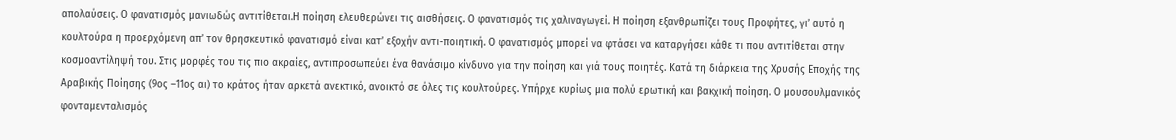απολαύσεις. Ο φανατισμός μανιωδώς αντιτίθεται.Η ποίηση ελευθερώνει τις αισθήσεις. Ο φανατισμός τις χαλιναγωγεί. Η ποίηση εξανθρωπίζει τους Προφήτες, γι’ αυτό η κουλτούρα η προερχόμενη απ’ τον θρησκευτικό φανατισμό είναι κατ’ εξοχήν αντι-ποιητική. Ο φανατισμός μπορεί να φτάσει να καταργήσει κάθε τι που αντιτίθεται στην κοσμοαντίληψή του. Στις μορφές του τις πιο ακραίες, αντιπροσωπεύει ένα θανάσιμο κίνδυνο για την ποίηση και γιά τους ποιητές. Κατά τη διάρκεια της Χρυσής Εποχής της Αραβικής Ποίησης (9ος –11ος αι) το κράτος ήταν αρκετά ανεκτικό, ανοικτό σε όλες τις κουλτούρες. Υπήρχε κυρίως μια πολύ ερωτική και βακχική ποίηση. Ο μουσουλμανικός φονταμενταλισμός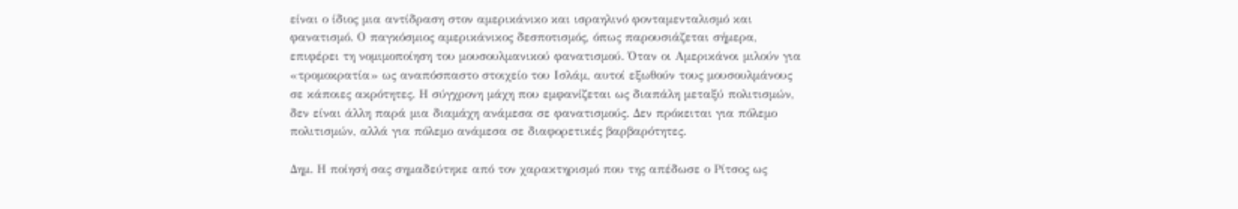είναι ο ίδιος μια αντίδραση στον αμερικάνικο και ισραηλινό φονταμενταλισμό και φανατισμό. Ο παγκόσμιος αμερικάνικος δεσποτισμός, όπως παρουσιάζεται σήμερα, επιφέρει τη νομιμοποίηση του μουσουλμανικού φανατισμού. Όταν οι Αμερικάνοι μιλούν για «τρομοκρατία» ως αναπόσπαστο στοιχείο του Ισλάμ, αυτοί εξωθούν τους μουσουλμάνους σε κάποιες ακρότητες. Η σύγχρονη μάχη που εμφανίζεται ως διαπάλη μεταξύ πολιτισμών, δεν είναι άλλη παρά μια διαμάχη ανάμεσα σε φανατισμούς. Δεν πρόκειται για πόλεμο πολιτισμών, αλλά για πόλεμο ανάμεσα σε διαφορετικές βαρβαρότητες.

Δημ. Η ποίησή σας σημαδεύτηκε από τον χαρακτηρισμό που της απέδωσε ο Ρίτσος ως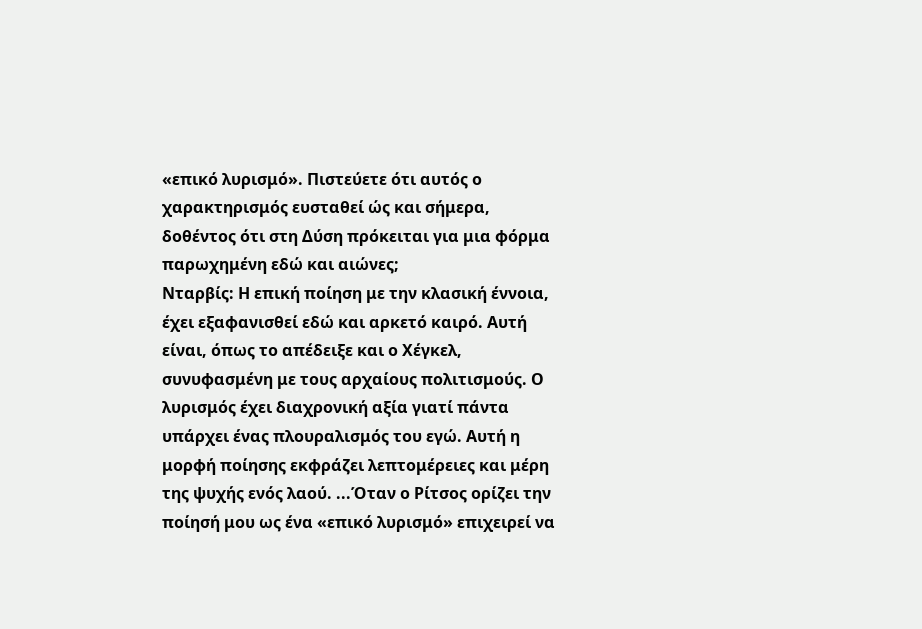«επικό λυρισμό». Πιστεύετε ότι αυτός ο χαρακτηρισμός ευσταθεί ώς και σήμερα, δοθέντος ότι στη Δύση πρόκειται για μια φόρμα παρωχημένη εδώ και αιώνες;
Nταρβίς: Η επική ποίηση με την κλασική έννοια, έχει εξαφανισθεί εδώ και αρκετό καιρό. Αυτή είναι, όπως το απέδειξε και ο Χέγκελ, συνυφασμένη με τους αρχαίους πολιτισμούς. Ο λυρισμός έχει διαχρονική αξία γιατί πάντα υπάρχει ένας πλουραλισμός του εγώ. Αυτή η μορφή ποίησης εκφράζει λεπτομέρειες και μέρη της ψυχής ενός λαού. ...Όταν ο Ρίτσος ορίζει την ποίησή μου ως ένα «επικό λυρισμό» επιχειρεί να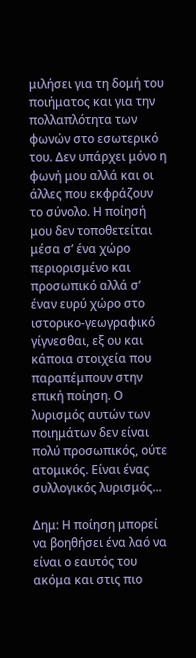μιλήσει για τη δομή του ποιήματος και για την πολλαπλότητα των φωνών στο εσωτερικό του. Δεν υπάρχει μόνο η φωνή μου αλλά και οι άλλες που εκφράζουν το σύνολο. Η ποίησή μου δεν τοποθετείται μέσα σ’ ένα χώρο περιορισμένο και προσωπικό αλλά σ’ έναν ευρύ χώρο στο ιστορικο-γεωγραφικό γίγνεσθαι, εξ ου και κάποια στοιχεία που παραπέμπουν στην επική ποίηση. Ο λυρισμός αυτών των ποιημάτων δεν είναι πολύ προσωπικός, ούτε ατομικός. Είναι ένας συλλογικός λυρισμός...

Δημ: Η ποίηση μπορεί να βοηθήσει ένα λαό να είναι ο εαυτός του ακόμα και στις πιο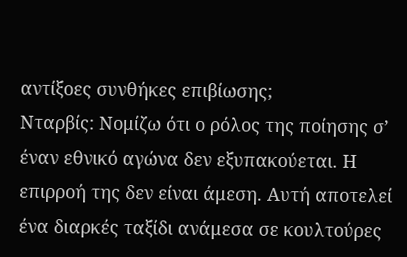αντίξοες συνθήκες επιβίωσης;
Νταρβίς: Νομίζω ότι ο ρόλος της ποίησης σ’ έναν εθνικό αγώνα δεν εξυπακούεται. Η επιρροή της δεν είναι άμεση. Αυτή αποτελεί ένα διαρκές ταξίδι ανάμεσα σε κουλτούρες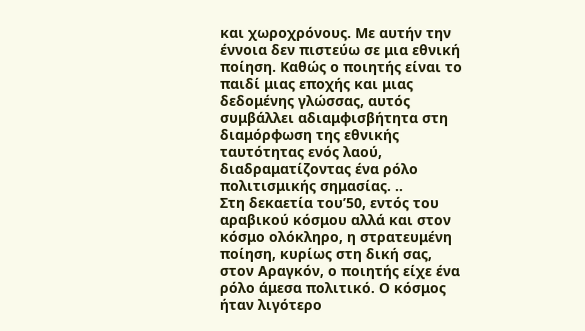και χωροχρόνους. Με αυτήν την έννοια δεν πιστεύω σε μια εθνική ποίηση. Καθώς ο ποιητής είναι το παιδί μιας εποχής και μιας δεδομένης γλώσσας, αυτός συμβάλλει αδιαμφισβήτητα στη διαμόρφωση της εθνικής ταυτότητας ενός λαού, διαδραματίζοντας ένα ρόλο πολιτισμικής σημασίας. ..
Στη δεκαετία του’50, εντός του αραβικού κόσμου αλλά και στον κόσμο ολόκληρο, η στρατευμένη ποίηση, κυρίως στη δική σας, στον Αραγκόν, ο ποιητής είχε ένα ρόλο άμεσα πολιτικό. Ο κόσμος ήταν λιγότερο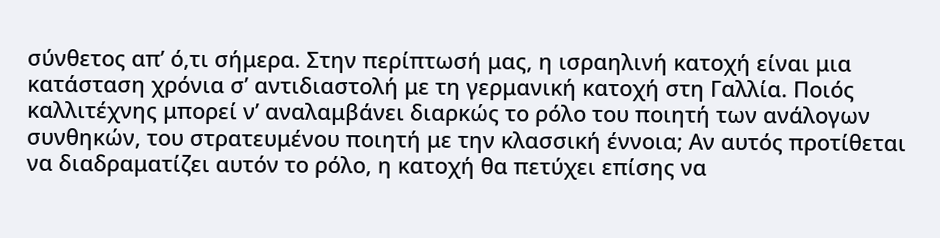σύνθετος απ’ ό,τι σήμερα. Στην περίπτωσή μας, η ισραηλινή κατοχή είναι μια κατάσταση χρόνια σ’ αντιδιαστολή με τη γερμανική κατοχή στη Γαλλία. Ποιός καλλιτέχνης μπορεί ν’ αναλαμβάνει διαρκώς το ρόλο του ποιητή των ανάλογων συνθηκών, του στρατευμένου ποιητή με την κλασσική έννοια; Aν αυτός προτίθεται να διαδραματίζει αυτόν το ρόλο, η κατοχή θα πετύχει επίσης να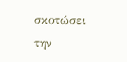σκοτώσει την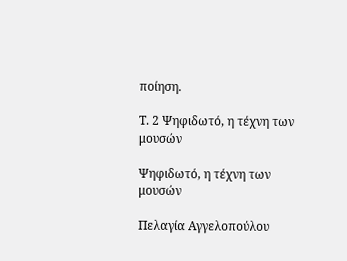ποίηση.

Τ. 2 Ψηφιδωτό, η τέχνη των μουσών

Ψηφιδωτό, η τέχνη των μουσών

Πελαγία Αγγελοπούλου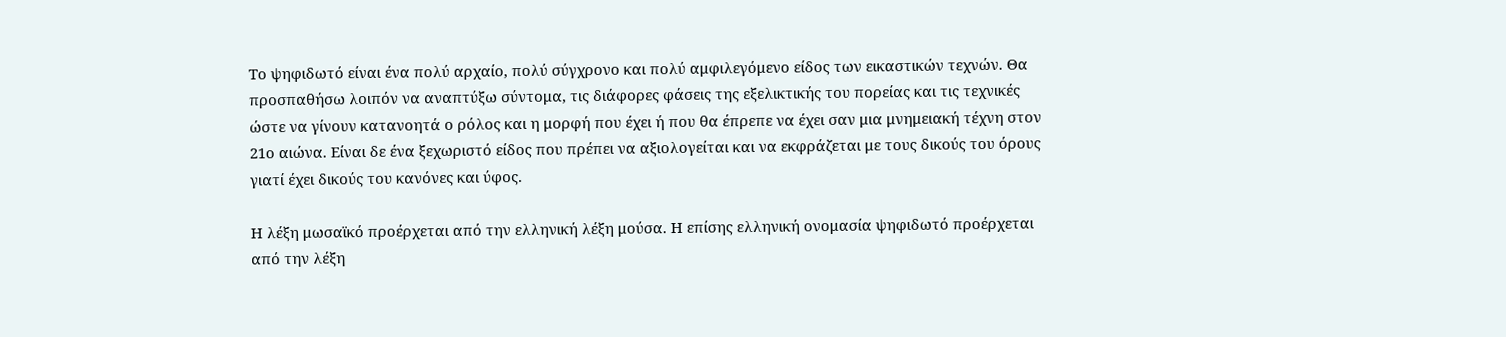Το ψηφιδωτό είναι ένα πολύ αρχαίο, πολύ σύγχρονο και πολύ αμφιλεγόμενο είδος των εικαστικών τεχνών. Θα προσπαθήσω λοιπόν να αναπτύξω σύντομα, τις διάφορες φάσεις της εξελικτικής του πορείας και τις τεχνικές ώστε να γίνουν κατανοητά ο ρόλος και η μορφή που έχει ή που θα έπρεπε να έχει σαν μια μνημειακή τέχνη στον 21ο αιώνα. Είναι δε ένα ξεχωριστό είδος που πρέπει να αξιολογείται και να εκφράζεται με τους δικούς του όρους γιατί έχει δικούς του κανόνες και ύφος.

Η λέξη μωσαϊκό προέρχεται από την ελληνική λέξη μούσα. Η επίσης ελληνική ονομασία ψηφιδωτό προέρχεται από την λέξη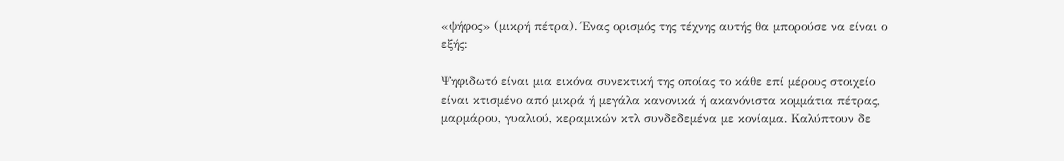«ψήφος» (μικρή πέτρα). Ένας ορισμός της τέχνης αυτής θα μπορούσε να είναι ο εξής:

Ψηφιδωτό είναι μια εικόνα συνεκτική της οποίας το κάθε επί μέρους στοιχείο είναι κτισμένο από μικρά ή μεγάλα κανονικά ή ακανόνιστα κομμάτια πέτρας, μαρμάρου, γυαλιού, κεραμικών κτλ συνδεδεμένα με κονίαμα. Καλύπτουν δε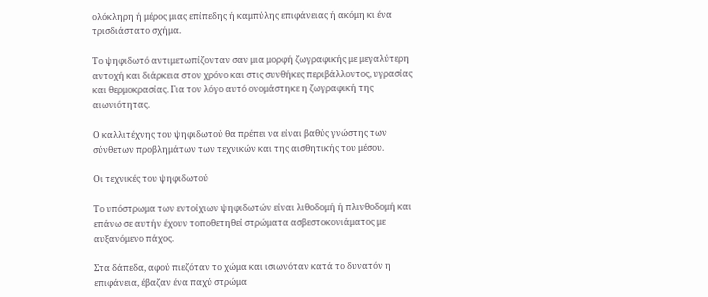ολόκληρη ή μέρος μιας επίπεδης ή καμπύλης επιφάνειας ή ακόμη κι ένα τρισδιάστατο σχήμα.

Το ψηφιδωτό αντιμετωπίζονταν σαν μια μορφή ζωγραφικής με μεγαλύτερη αντοχή και διάρκεια στον χρόνο και στις συνθήκες περιβάλλοντος, υγρασίας και θερμοκρασίας. Για τον λόγο αυτό ονομάστηκε η ζωγραφική της αιωνιότητας.

Ο καλλιτέχνης του ψηφιδωτού θα πρέπει να είναι βαθύς γνώστης των σύνθετων προβλημάτων των τεχνικών και της αισθητικής του μέσου.

Οι τεχνικές του ψηφιδωτού

Το υπόστρωμα των εντοίχιων ψηφιδωτών είναι λιθοδομή ή πλινθοδομή και επάνω σε αυτήν έχουν τοποθετηθεί στρώματα ασβεστοκονιάματος με αυξανόμενο πάχος.

Στα δάπεδα, αφού πιεζόταν το χώμα και ισιωνόταν κατά το δυνατόν η επιφάνεια, έβαζαν ένα παχύ στρώμα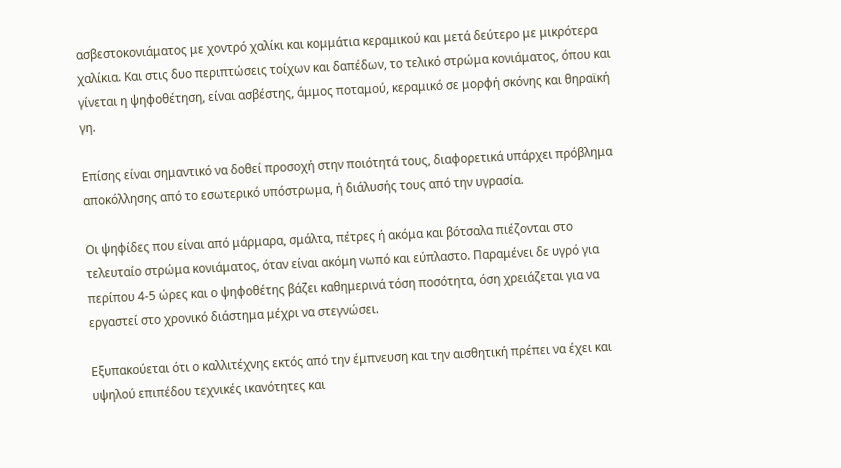ασβεστοκονιάματος με χοντρό χαλίκι και κομμάτια κεραμικού και μετά δεύτερο με μικρότερα χαλίκια. Και στις δυο περιπτώσεις τοίχων και δαπέδων, το τελικό στρώμα κονιάματος, όπου και γίνεται η ψηφοθέτηση, είναι ασβέστης, άμμος ποταμού, κεραμικό σε μορφή σκόνης και θηραϊκή γη.

Επίσης είναι σημαντικό να δοθεί προσοχή στην ποιότητά τους, διαφορετικά υπάρχει πρόβλημα αποκόλλησης από το εσωτερικό υπόστρωμα, ή διάλυσής τους από την υγρασία.

Οι ψηφίδες που είναι από μάρμαρα, σμάλτα, πέτρες ή ακόμα και βότσαλα πιέζονται στο τελευταίο στρώμα κονιάματος, όταν είναι ακόμη νωπό και εύπλαστο. Παραμένει δε υγρό για περίπου 4-5 ώρες και ο ψηφοθέτης βάζει καθημερινά τόση ποσότητα, όση χρειάζεται για να εργαστεί στο χρονικό διάστημα μέχρι να στεγνώσει.

Εξυπακούεται ότι ο καλλιτέχνης εκτός από την έμπνευση και την αισθητική πρέπει να έχει και υψηλού επιπέδου τεχνικές ικανότητες και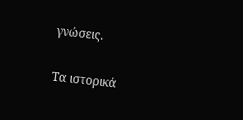γνώσεις.

Τα ιστορικά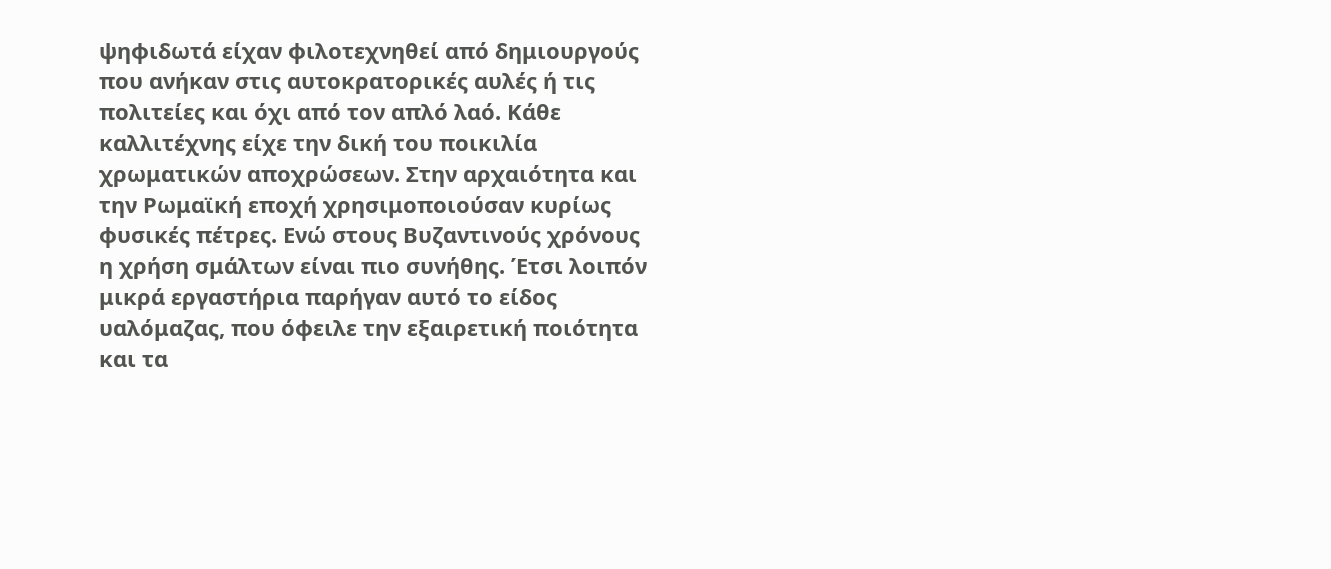ψηφιδωτά είχαν φιλοτεχνηθεί από δημιουργούς που ανήκαν στις αυτοκρατορικές αυλές ή τις πολιτείες και όχι από τον απλό λαό. Κάθε καλλιτέχνης είχε την δική του ποικιλία χρωματικών αποχρώσεων. Στην αρχαιότητα και την Ρωμαϊκή εποχή χρησιμοποιούσαν κυρίως φυσικές πέτρες. Ενώ στους Βυζαντινούς χρόνους η χρήση σμάλτων είναι πιο συνήθης. Έτσι λοιπόν μικρά εργαστήρια παρήγαν αυτό το είδος υαλόμαζας, που όφειλε την εξαιρετική ποιότητα και τα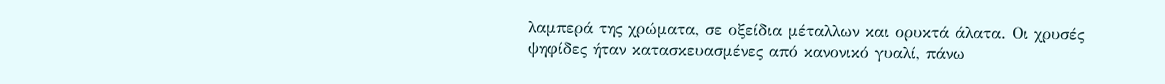λαμπερά της χρώματα, σε οξείδια μέταλλων και ορυκτά άλατα. Οι χρυσές ψηφίδες ήταν κατασκευασμένες από κανονικό γυαλί, πάνω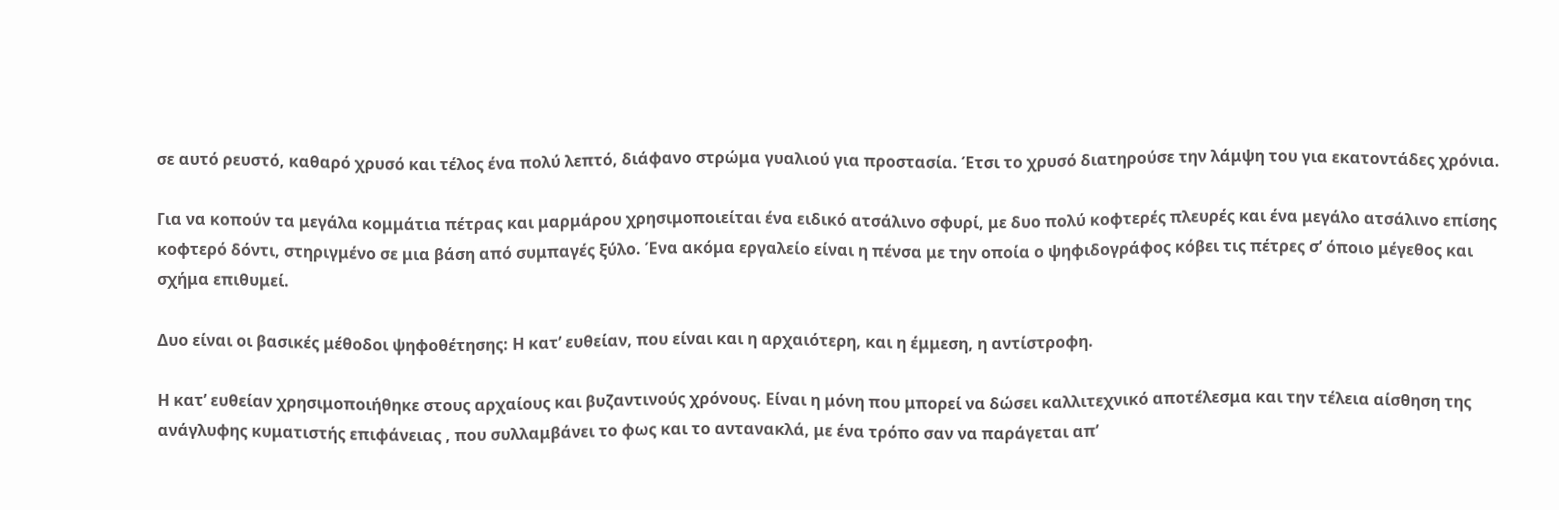σε αυτό ρευστό, καθαρό χρυσό και τέλος ένα πολύ λεπτό, διάφανο στρώμα γυαλιού για προστασία. Έτσι το χρυσό διατηρούσε την λάμψη του για εκατοντάδες χρόνια.

Για να κοπούν τα μεγάλα κομμάτια πέτρας και μαρμάρου χρησιμοποιείται ένα ειδικό ατσάλινο σφυρί, με δυο πολύ κοφτερές πλευρές και ένα μεγάλο ατσάλινο επίσης κοφτερό δόντι, στηριγμένο σε μια βάση από συμπαγές ξύλο. Ένα ακόμα εργαλείο είναι η πένσα με την οποία ο ψηφιδογράφος κόβει τις πέτρες σ’ όποιο μέγεθος και σχήμα επιθυμεί.

Δυο είναι οι βασικές μέθοδοι ψηφοθέτησης: Η κατ’ ευθείαν, που είναι και η αρχαιότερη, και η έμμεση, η αντίστροφη.

Η κατ’ ευθείαν χρησιμοποιήθηκε στους αρχαίους και βυζαντινούς χρόνους. Είναι η μόνη που μπορεί να δώσει καλλιτεχνικό αποτέλεσμα και την τέλεια αίσθηση της ανάγλυφης κυματιστής επιφάνειας , που συλλαμβάνει το φως και το αντανακλά, με ένα τρόπο σαν να παράγεται απ’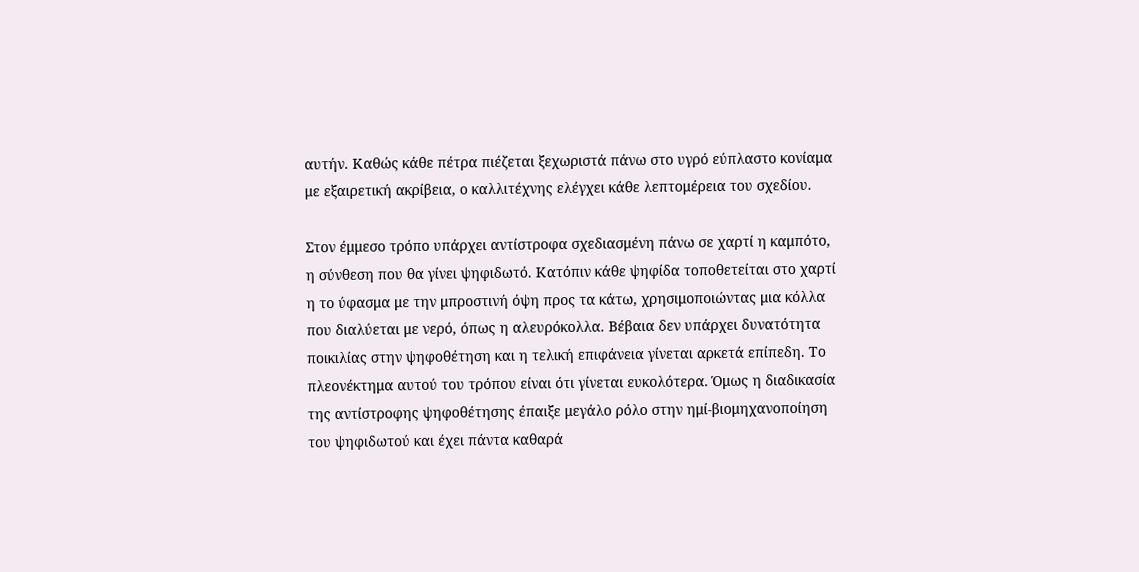αυτήν. Καθώς κάθε πέτρα πιέζεται ξεχωριστά πάνω στο υγρό εύπλαστο κονίαμα με εξαιρετική ακρίβεια, ο καλλιτέχνης ελέγχει κάθε λεπτομέρεια του σχεδίου.

Στον έμμεσο τρόπο υπάρχει αντίστροφα σχεδιασμένη πάνω σε χαρτί η καμπότο, η σύνθεση που θα γίνει ψηφιδωτό. Κατόπιν κάθε ψηφίδα τοποθετείται στο χαρτί η το ύφασμα με την μπροστινή όψη προς τα κάτω, χρησιμοποιώντας μια κόλλα που διαλύεται με νερό, όπως η αλευρόκολλα. Βέβαια δεν υπάρχει δυνατότητα ποικιλίας στην ψηφοθέτηση και η τελική επιφάνεια γίνεται αρκετά επίπεδη. Το πλεονέκτημα αυτού του τρόπου είναι ότι γίνεται ευκολότερα. Όμως η διαδικασία της αντίστροφης ψηφοθέτησης έπαιξε μεγάλο ρόλο στην ημί-βιομηχανοποίηση του ψηφιδωτού και έχει πάντα καθαρά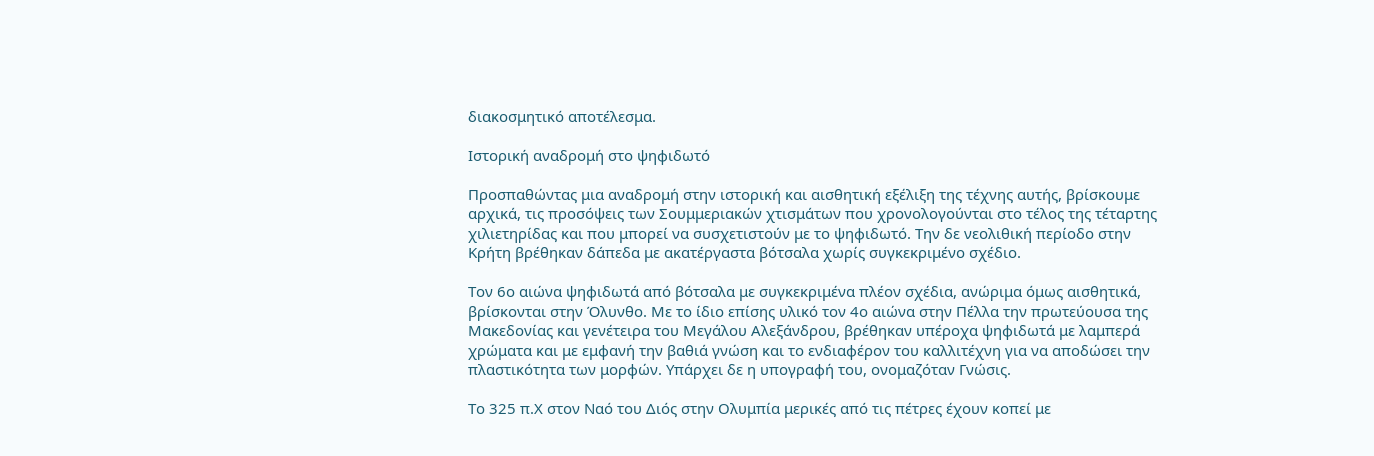διακοσμητικό αποτέλεσμα.

Ιστορική αναδρομή στο ψηφιδωτό

Προσπαθώντας μια αναδρομή στην ιστορική και αισθητική εξέλιξη της τέχνης αυτής, βρίσκουμε αρχικά, τις προσόψεις των Σουμμεριακών χτισμάτων που χρονολογούνται στο τέλος της τέταρτης χιλιετηρίδας και που μπορεί να συσχετιστούν με το ψηφιδωτό. Την δε νεολιθική περίοδο στην Κρήτη βρέθηκαν δάπεδα με ακατέργαστα βότσαλα χωρίς συγκεκριμένο σχέδιο.

Τον 6ο αιώνα ψηφιδωτά από βότσαλα με συγκεκριμένα πλέον σχέδια, ανώριμα όμως αισθητικά, βρίσκονται στην Όλυνθο. Με το ίδιο επίσης υλικό τον 4ο αιώνα στην Πέλλα την πρωτεύουσα της Μακεδονίας και γενέτειρα του Μεγάλου Αλεξάνδρου, βρέθηκαν υπέροχα ψηφιδωτά με λαμπερά χρώματα και με εμφανή την βαθιά γνώση και το ενδιαφέρον του καλλιτέχνη για να αποδώσει την πλαστικότητα των μορφών. Υπάρχει δε η υπογραφή του, ονομαζόταν Γνώσις.

Το 325 π.Χ στον Ναό του Διός στην Ολυμπία μερικές από τις πέτρες έχουν κοπεί με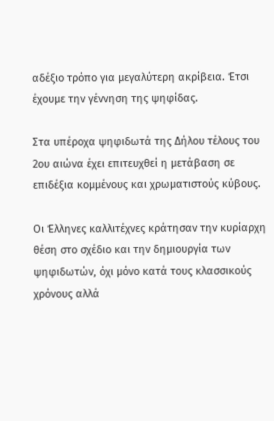αδέξιο τρόπο για μεγαλύτερη ακρίβεια. Έτσι έχουμε την γέννηση της ψηφίδας.

Στα υπέροχα ψηφιδωτά της Δήλου τέλους του 2ου αιώνα έχει επιτευχθεί η μετάβαση σε επιδέξια κομμένους και χρωματιστούς κύβους.

Οι Έλληνες καλλιτέχνες κράτησαν την κυρίαρχη θέση στο σχέδιο και την δημιουργία των ψηφιδωτών, όχι μόνο κατά τους κλασσικούς χρόνους αλλά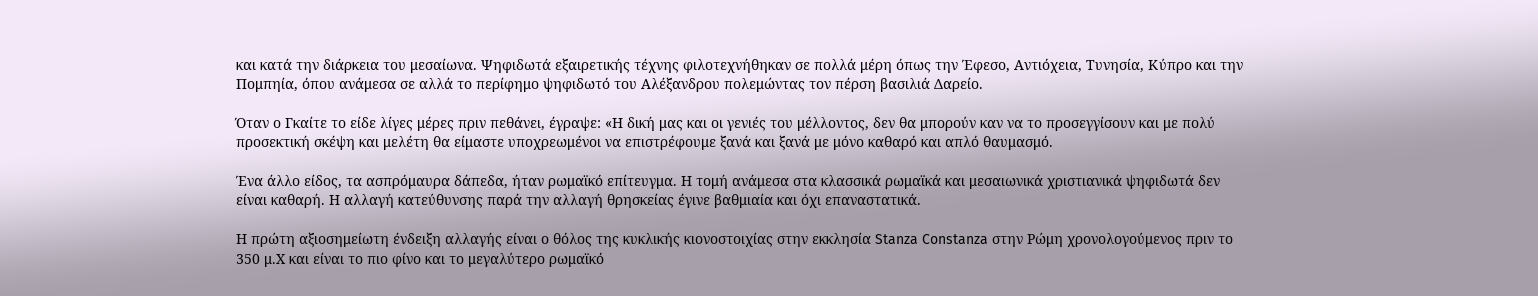και κατά την διάρκεια του μεσαίωνα. Ψηφιδωτά εξαιρετικής τέχνης φιλοτεχνήθηκαν σε πολλά μέρη όπως την Έφεσο, Αντιόχεια, Τυνησία, Κύπρο και την Πομπηία, όπου ανάμεσα σε αλλά το περίφημο ψηφιδωτό του Αλέξανδρου πολεμώντας τον πέρση βασιλιά Δαρείο.

Όταν ο Γκαίτε το είδε λίγες μέρες πριν πεθάνει, έγραψε: «Η δική μας και οι γενιές του μέλλοντος, δεν θα μπορούν καν να το προσεγγίσουν και με πολύ προσεκτική σκέψη και μελέτη θα είμαστε υποχρεωμένοι να επιστρέφουμε ξανά και ξανά με μόνο καθαρό και απλό θαυμασμό.

Ένα άλλο είδος, τα ασπρόμαυρα δάπεδα, ήταν ρωμαϊκό επίτευγμα. Η τομή ανάμεσα στα κλασσικά ρωμαϊκά και μεσαιωνικά χριστιανικά ψηφιδωτά δεν είναι καθαρή. Η αλλαγή κατεύθυνσης παρά την αλλαγή θρησκείας έγινε βαθμιαία και όχι επαναστατικά.

Η πρώτη αξιοσημείωτη ένδειξη αλλαγής είναι ο θόλος της κυκλικής κιονοστοιχίας στην εκκλησία Stanza Constanza στην Ρώμη χρονολογούμενος πριν το 350 μ.Χ και είναι το πιο φίνο και το μεγαλύτερο ρωμαϊκό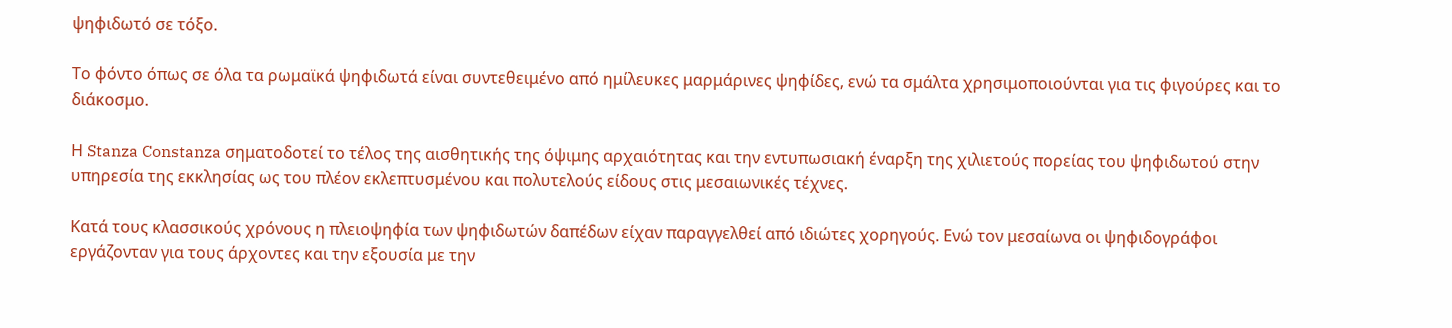ψηφιδωτό σε τόξο.

Το φόντο όπως σε όλα τα ρωμαϊκά ψηφιδωτά είναι συντεθειμένο από ημίλευκες μαρμάρινες ψηφίδες, ενώ τα σμάλτα χρησιμοποιούνται για τις φιγούρες και το διάκοσμο.

Η Stanza Constanza σηματοδοτεί το τέλος της αισθητικής της όψιμης αρχαιότητας και την εντυπωσιακή έναρξη της χιλιετούς πορείας του ψηφιδωτού στην υπηρεσία της εκκλησίας ως του πλέον εκλεπτυσμένου και πολυτελούς είδους στις μεσαιωνικές τέχνες.

Κατά τους κλασσικούς χρόνους η πλειοψηφία των ψηφιδωτών δαπέδων είχαν παραγγελθεί από ιδιώτες χορηγούς. Ενώ τον μεσαίωνα οι ψηφιδογράφοι εργάζονταν για τους άρχοντες και την εξουσία με την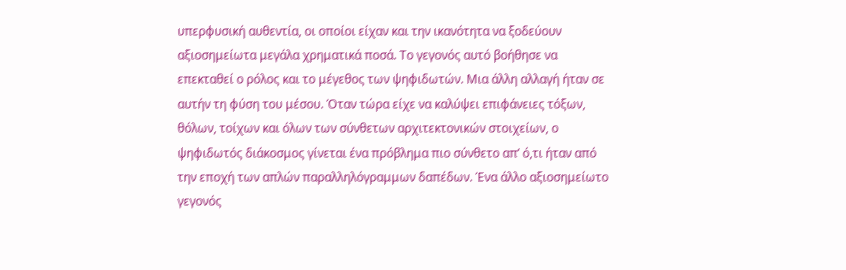υπερφυσική αυθεντία, οι οποίοι είχαν και την ικανότητα να ξοδεύουν αξιοσημείωτα μεγάλα χρηματικά ποσά. Το γεγονός αυτό βοήθησε να επεκταθεί ο ρόλος και το μέγεθος των ψηφιδωτών. Μια άλλη αλλαγή ήταν σε αυτήν τη φύση του μέσου. Όταν τώρα είχε να καλύψει επιφάνειες τόξων, θόλων, τοίχων και όλων των σύνθετων αρχιτεκτονικών στοιχείων, ο ψηφιδωτός διάκοσμος γίνεται ένα πρόβλημα πιο σύνθετο απ’ ό,τι ήταν από την εποχή των απλών παραλληλόγραμμων δαπέδων. Ένα άλλο αξιοσημείωτο γεγονός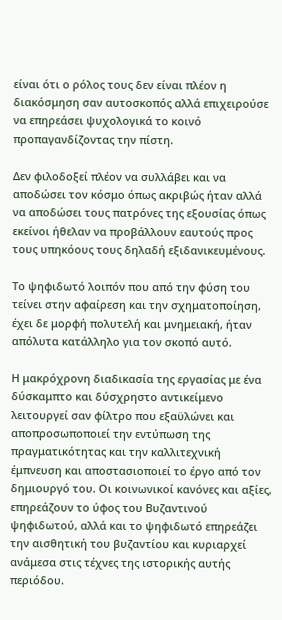είναι ότι ο ρόλος τους δεν είναι πλέον η διακόσμηση σαν αυτοσκοπός αλλά επιχειρούσε να επηρεάσει ψυχολογικά το κοινό προπαγανδίζοντας την πίστη.

Δεν φιλοδοξεί πλέον να συλλάβει και να αποδώσει τον κόσμο όπως ακριβώς ήταν αλλά να αποδώσει τους πατρόνες της εξουσίας όπως εκείνοι ήθελαν να προβάλλουν εαυτούς προς τους υπηκόους τους δηλαδή εξιδανικευμένους.

Το ψηφιδωτό λοιπόν που από την φύση του τείνει στην αφαίρεση και την σχηματοποίηση, έχει δε μορφή πολυτελή και μνημειακή, ήταν απόλυτα κατάλληλο για τον σκοπό αυτό.

Η μακρόχρονη διαδικασία της εργασίας με ένα δύσκαμπτο και δύσχρηστο αντικείμενο λειτουργεί σαν φίλτρο που εξαϋλώνει και αποπροσωποποιεί την εντύπωση της πραγματικότητας και την καλλιτεχνική έμπνευση και αποστασιοποιεί το έργο από τον δημιουργό του. Οι κοινωνικοί κανόνες και αξίες, επηρεάζουν το ύφος του Βυζαντινού ψηφιδωτού, αλλά και το ψηφιδωτό επηρεάζει την αισθητική του βυζαντίου και κυριαρχεί ανάμεσα στις τέχνες της ιστορικής αυτής περιόδου.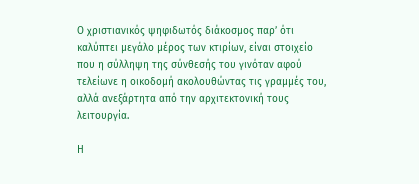Ο χριστιανικός ψηφιδωτός διάκοσμος παρ’ ότι καλύπτει μεγάλο μέρος των κτιρίων, είναι στοιχείο που η σύλληψη της σύνθεσής του γινόταν αφού τελείωνε η οικοδομή ακολουθώντας τις γραμμές του, αλλά ανεξάρτητα από την αρχιτεκτονική τους λειτουργία.

Η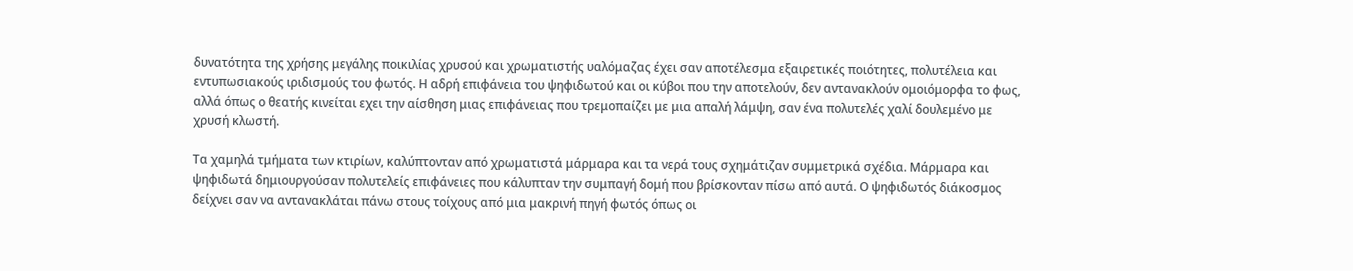δυνατότητα της χρήσης μεγάλης ποικιλίας χρυσού και χρωματιστής υαλόμαζας έχει σαν αποτέλεσμα εξαιρετικές ποιότητες, πολυτέλεια και εντυπωσιακούς ιριδισμούς του φωτός. Η αδρή επιφάνεια του ψηφιδωτού και οι κύβοι που την αποτελούν, δεν αντανακλούν ομοιόμορφα το φως, αλλά όπως ο θεατής κινείται εχει την αίσθηση μιας επιφάνειας που τρεμοπαίζει με μια απαλή λάμψη, σαν ένα πολυτελές χαλί δουλεμένο με χρυσή κλωστή.

Τα χαμηλά τμήματα των κτιρίων, καλύπτονταν από χρωματιστά μάρμαρα και τα νερά τους σχημάτιζαν συμμετρικά σχέδια. Μάρμαρα και ψηφιδωτά δημιουργούσαν πολυτελείς επιφάνειες που κάλυπταν την συμπαγή δομή που βρίσκονταν πίσω από αυτά. Ο ψηφιδωτός διάκοσμος δείχνει σαν να αντανακλάται πάνω στους τοίχους από μια μακρινή πηγή φωτός όπως οι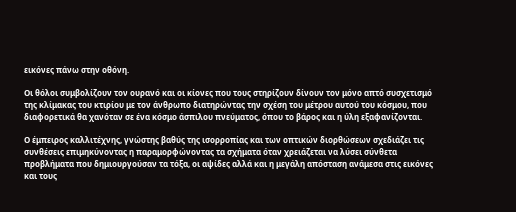εικόνες πάνω στην οθόνη.

Οι θόλοι συμβολίζουν τον ουρανό και οι κίονες που τους στηρίζουν δίνουν τον μόνο απτό συσχετισμό της κλίμακας του κτιρίου με τον άνθρωπο διατηρώντας την σχέση του μέτρου αυτού του κόσμου, που διαφορετικά θα χανόταν σε ένα κόσμο άσπιλου πνεύματος, όπου το βάρος και η ύλη εξαφανίζονται.

Ο έμπειρος καλλιτέχνης, γνώστης βαθύς της ισορροπίας και των οπτικών διορθώσεων σχεδιάζει τις συνθέσεις επιμηκύνοντας η παραμορφώνοντας τα σχήματα όταν χρειάζεται να λύσει σύνθετα προβλήματα που δημιουργούσαν τα τόξα, οι αψίδες αλλά και η μεγάλη απόσταση ανάμεσα στις εικόνες και τους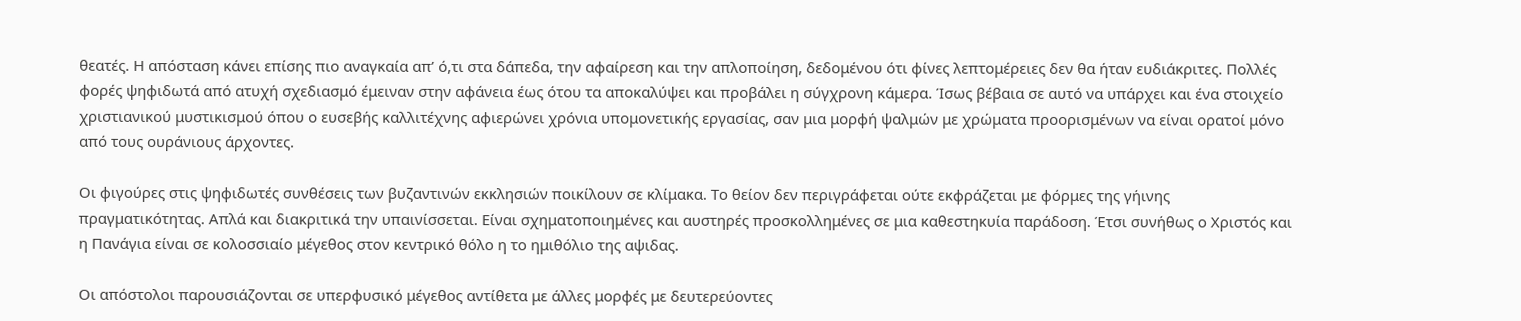θεατές. Η απόσταση κάνει επίσης πιο αναγκαία απ’ ό,τι στα δάπεδα, την αφαίρεση και την απλοποίηση, δεδομένου ότι φίνες λεπτομέρειες δεν θα ήταν ευδιάκριτες. Πολλές φορές ψηφιδωτά από ατυχή σχεδιασμό έμειναν στην αφάνεια έως ότου τα αποκαλύψει και προβάλει η σύγχρονη κάμερα. Ίσως βέβαια σε αυτό να υπάρχει και ένα στοιχείο χριστιανικού μυστικισμού όπου ο ευσεβής καλλιτέχνης αφιερώνει χρόνια υπομονετικής εργασίας, σαν μια μορφή ψαλμών με χρώματα προορισμένων να είναι ορατοί μόνο από τους ουράνιους άρχοντες.

Οι φιγούρες στις ψηφιδωτές συνθέσεις των βυζαντινών εκκλησιών ποικίλουν σε κλίμακα. Το θείον δεν περιγράφεται ούτε εκφράζεται με φόρμες της γήινης πραγματικότητας. Απλά και διακριτικά την υπαινίσσεται. Είναι σχηματοποιημένες και αυστηρές προσκολλημένες σε μια καθεστηκυία παράδοση. Έτσι συνήθως ο Χριστός και η Πανάγια είναι σε κολοσσιαίο μέγεθος στον κεντρικό θόλο η το ημιθόλιο της αψιδας.

Οι απόστολοι παρουσιάζονται σε υπερφυσικό μέγεθος αντίθετα με άλλες μορφές με δευτερεύοντες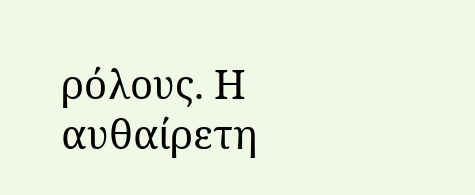ρόλους. Η αυθαίρετη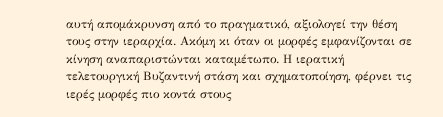αυτή απομάκρυνση από το πραγματικό, αξιολογεί την θέση τους στην ιεραρχία. Ακόμη κι όταν οι μορφές εμφανίζονται σε κίνηση αναπαριστώνται καταμέτωπο. Η ιερατική τελετουργική Βυζαντινή στάση και σχηματοποίηση, φέρνει τις ιερές μορφές πιο κοντά στους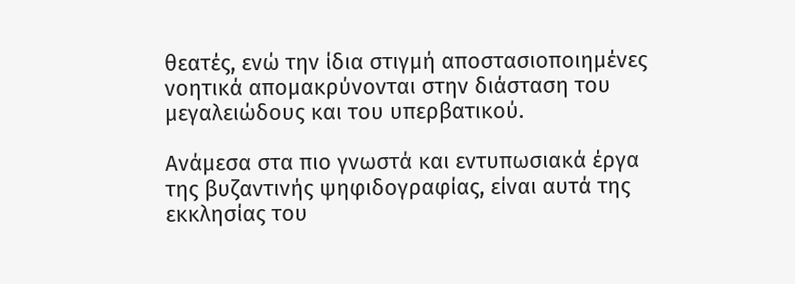θεατές, ενώ την ίδια στιγμή αποστασιοποιημένες νοητικά απομακρύνονται στην διάσταση του μεγαλειώδους και του υπερβατικού.

Ανάμεσα στα πιο γνωστά και εντυπωσιακά έργα της βυζαντινής ψηφιδογραφίας, είναι αυτά της εκκλησίας του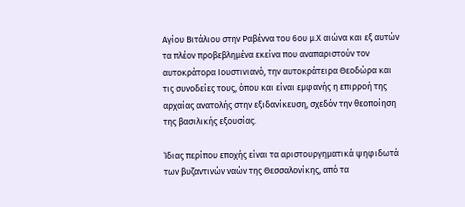Αγίου Βιτάλιου στην Ραβέννα του 6ου μ.Χ αιώνα και εξ αυτών τα πλέον προβεβλημένα εκείνα που αναπαριστούν τον αυτοκράτορα Ιουστινιανό, την αυτοκράτειρα Θεοδώρα και τις συνοδείες τους, όπου και είναι εμφανής η επιρροή της αρχαίας ανατολής στην εξιδανίκευση, σχεδόν την θεοποίηση της βασιλικής εξουσίας.

Ίδιας περίπου εποχής είναι τα αριστουργηματικά ψηφιδωτά των βυζαντινών ναών της Θεσσαλονίκης, από τα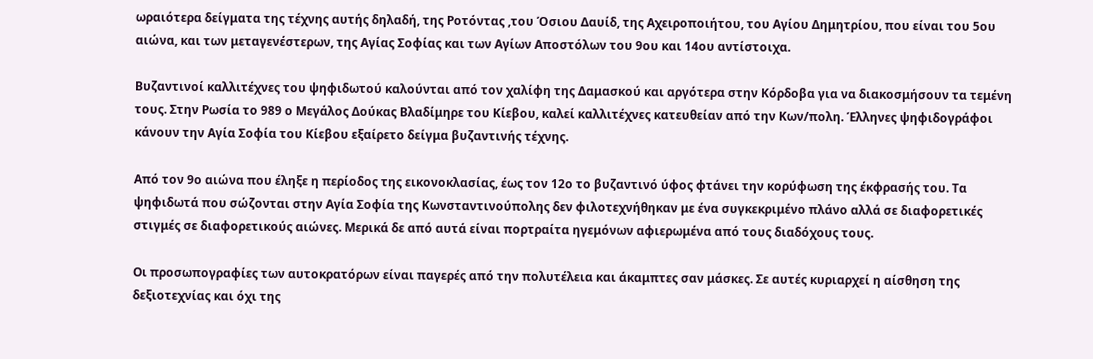ωραιότερα δείγματα της τέχνης αυτής δηλαδή, της Ροτόντας ,του Όσιου Δαυίδ, της Αχειροποιήτου, του Αγίου Δημητρίου, που είναι του 5ου αιώνα, και των μεταγενέστερων, της Αγίας Σοφίας και των Αγίων Αποστόλων του 9ου και 14ου αντίστοιχα.

Βυζαντινοί καλλιτέχνες του ψηφιδωτού καλούνται από τον χαλίφη της Δαμασκού και αργότερα στην Κόρδοβα για να διακοσμήσουν τα τεμένη τους. Στην Ρωσία το 989 ο Μεγάλος Δούκας Βλαδίμηρε του Κίεβου, καλεί καλλιτέχνες κατευθείαν από την Κων/πολη. Έλληνες ψηφιδογράφοι κάνουν την Αγία Σοφία του Κίεβου εξαίρετο δείγμα βυζαντινής τέχνης.

Από τον 9ο αιώνα που έληξε η περίοδος της εικονοκλασίας, έως τον 12ο το βυζαντινό ύφος φτάνει την κορύφωση της έκφρασής του. Τα ψηφιδωτά που σώζονται στην Αγία Σοφία της Κωνσταντινούπολης δεν φιλοτεχνήθηκαν με ένα συγκεκριμένο πλάνο αλλά σε διαφορετικές στιγμές σε διαφορετικούς αιώνες. Μερικά δε από αυτά είναι πορτραίτα ηγεμόνων αφιερωμένα από τους διαδόχους τους.

Οι προσωπογραφίες των αυτοκρατόρων είναι παγερές από την πολυτέλεια και άκαμπτες σαν μάσκες. Σε αυτές κυριαρχεί η αίσθηση της δεξιοτεχνίας και όχι της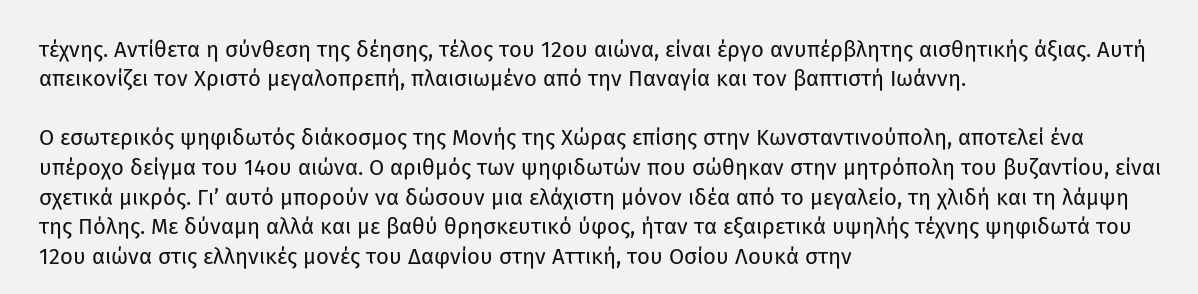τέχνης. Αντίθετα η σύνθεση της δέησης, τέλος του 12ου αιώνα, είναι έργο ανυπέρβλητης αισθητικής άξιας. Αυτή απεικονίζει τον Χριστό μεγαλοπρεπή, πλαισιωμένο από την Παναγία και τον βαπτιστή Ιωάννη.

Ο εσωτερικός ψηφιδωτός διάκοσμος της Μονής της Χώρας επίσης στην Κωνσταντινούπολη, αποτελεί ένα υπέροχο δείγμα του 14ου αιώνα. Ο αριθμός των ψηφιδωτών που σώθηκαν στην μητρόπολη του βυζαντίου, είναι σχετικά μικρός. Γι’ αυτό μπορούν να δώσουν μια ελάχιστη μόνον ιδέα από το μεγαλείο, τη χλιδή και τη λάμψη της Πόλης. Με δύναμη αλλά και με βαθύ θρησκευτικό ύφος, ήταν τα εξαιρετικά υψηλής τέχνης ψηφιδωτά του 12ου αιώνα στις ελληνικές μονές του Δαφνίου στην Αττική, του Οσίου Λουκά στην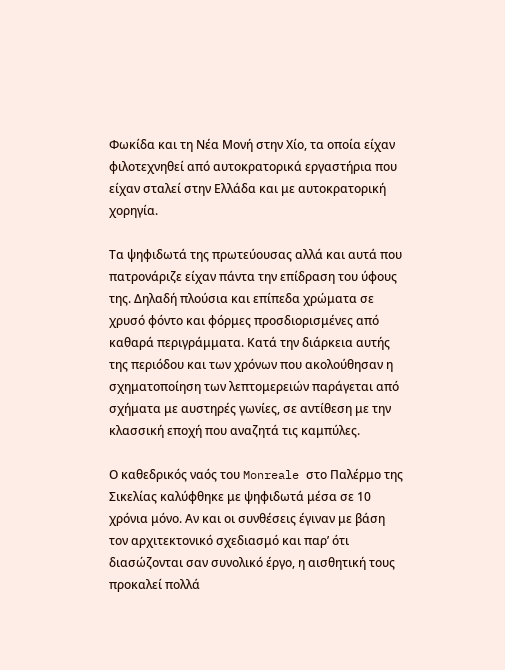Φωκίδα και τη Νέα Μονή στην Χίο, τα οποία είχαν φιλοτεχνηθεί από αυτοκρατορικά εργαστήρια που είχαν σταλεί στην Ελλάδα και με αυτοκρατορική χορηγία.

Τα ψηφιδωτά της πρωτεύουσας αλλά και αυτά που πατρονάριζε είχαν πάντα την επίδραση του ύφους της. Δηλαδή πλούσια και επίπεδα χρώματα σε χρυσό φόντο και φόρμες προσδιορισμένες από καθαρά περιγράμματα. Κατά την διάρκεια αυτής της περιόδου και των χρόνων που ακολούθησαν η σχηματοποίηση των λεπτομερειών παράγεται από σχήματα με αυστηρές γωνίες, σε αντίθεση με την κλασσική εποχή που αναζητά τις καμπύλες.

Ο καθεδρικός ναός του Monreale στο Παλέρμο της Σικελίας καλύφθηκε με ψηφιδωτά μέσα σε 10 χρόνια μόνο. Αν και οι συνθέσεις έγιναν με βάση τον αρχιτεκτονικό σχεδιασμό και παρ’ ότι διασώζονται σαν συνολικό έργο, η αισθητική τους προκαλεί πολλά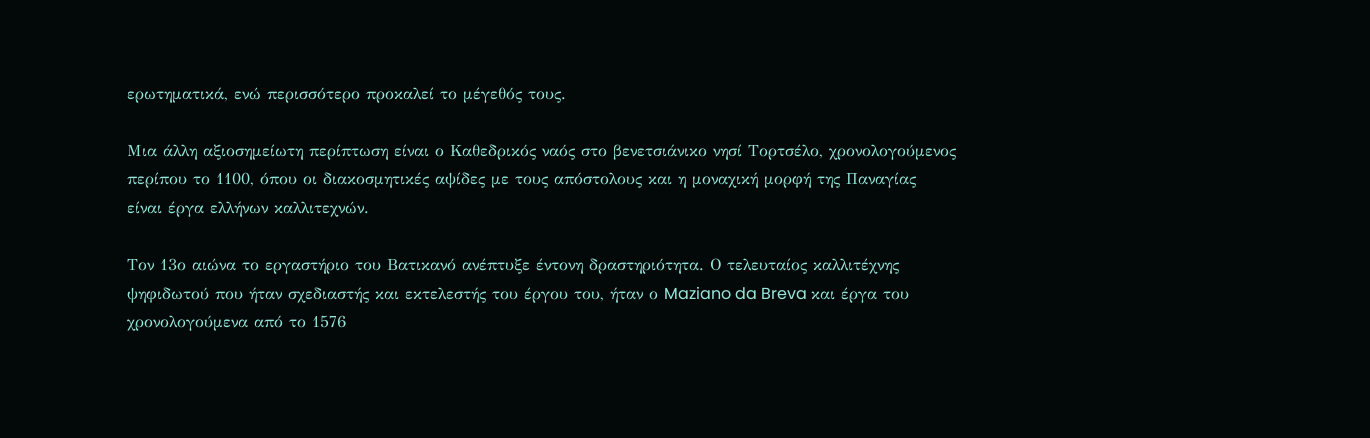ερωτηματικά, ενώ περισσότερο προκαλεί το μέγεθός τους.

Μια άλλη αξιοσημείωτη περίπτωση είναι ο Καθεδρικός ναός στο βενετσιάνικο νησί Τορτσέλο, χρονολογούμενος περίπου το 1100, όπου οι διακοσμητικές αψίδες με τους απόστολους και η μοναχική μορφή της Παναγίας είναι έργα ελλήνων καλλιτεχνών.

Τον 13ο αιώνα το εργαστήριο του Βατικανό ανέπτυξε έντονη δραστηριότητα. Ο τελευταίος καλλιτέχνης ψηφιδωτού που ήταν σχεδιαστής και εκτελεστής του έργου του, ήταν ο Maziano da Breva και έργα του χρονολογούμενα από το 1576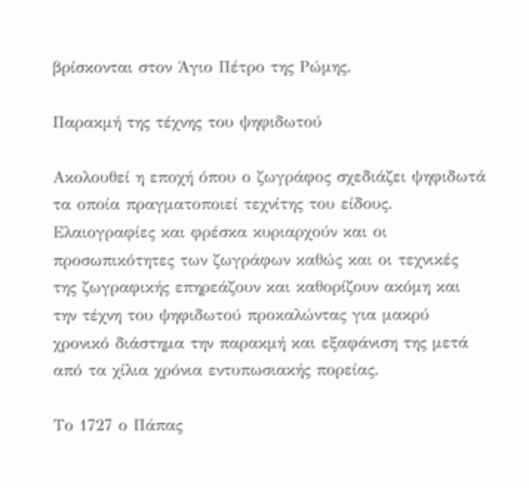βρίσκονται στον Άγιο Πέτρο της Ρώμης.

Παρακμή της τέχνης του ψηφιδωτού

Ακολουθεί η εποχή όπου ο ζωγράφος σχεδιάζει ψηφιδωτά τα οποία πραγματοποιεί τεχνίτης του είδους. Ελαιογραφίες και φρέσκα κυριαρχούν και οι προσωπικότητες των ζωγράφων καθώς και οι τεχνικές της ζωγραφικής επηρεάζουν και καθορίζουν ακόμη και την τέχνη του ψηφιδωτού προκαλώντας για μακρύ χρονικό διάστημα την παρακμή και εξαφάνιση της μετά από τα χίλια χρόνια εντυπωσιακής πορείας.

Το 1727 ο Πάπας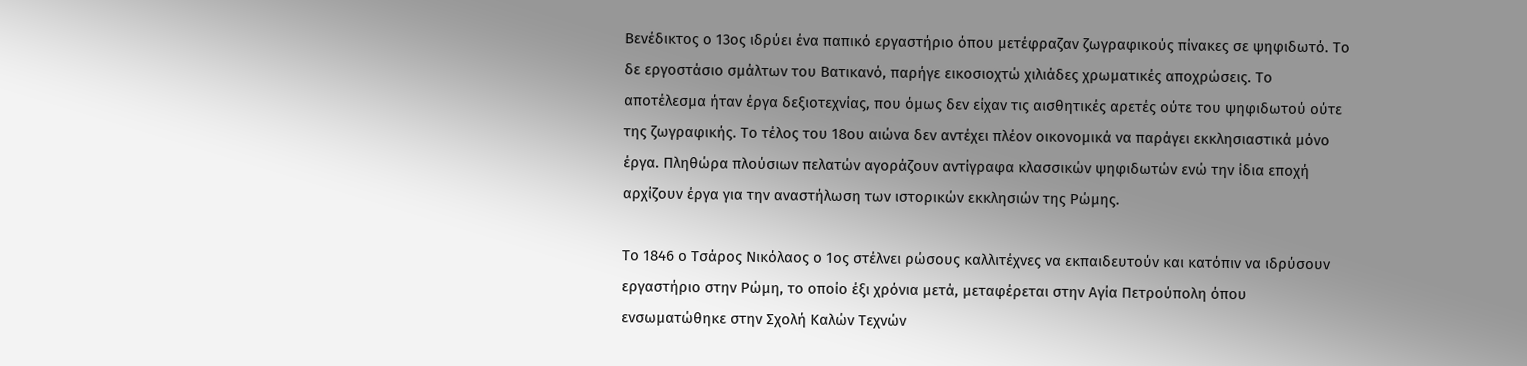Βενέδικτος ο 13ος ιδρύει ένα παπικό εργαστήριο όπου μετέφραζαν ζωγραφικούς πίνακες σε ψηφιδωτό. Το δε εργοστάσιο σμάλτων του Βατικανό, παρήγε εικοσιοχτώ χιλιάδες χρωματικές αποχρώσεις. Το αποτέλεσμα ήταν έργα δεξιοτεχνίας, που όμως δεν είχαν τις αισθητικές αρετές ούτε του ψηφιδωτού ούτε της ζωγραφικής. Το τέλος του 18ου αιώνα δεν αντέχει πλέον οικονομικά να παράγει εκκλησιαστικά μόνο έργα. Πληθώρα πλούσιων πελατών αγοράζουν αντίγραφα κλασσικών ψηφιδωτών ενώ την ίδια εποχή αρχίζουν έργα για την αναστήλωση των ιστορικών εκκλησιών της Ρώμης.

Το 1846 ο Τσάρος Νικόλαος ο 1ος στέλνει ρώσους καλλιτέχνες να εκπαιδευτούν και κατόπιν να ιδρύσουν εργαστήριο στην Ρώμη, το οποίο έξι χρόνια μετά, μεταφέρεται στην Αγία Πετρούπολη όπου ενσωματώθηκε στην Σχολή Καλών Τεχνών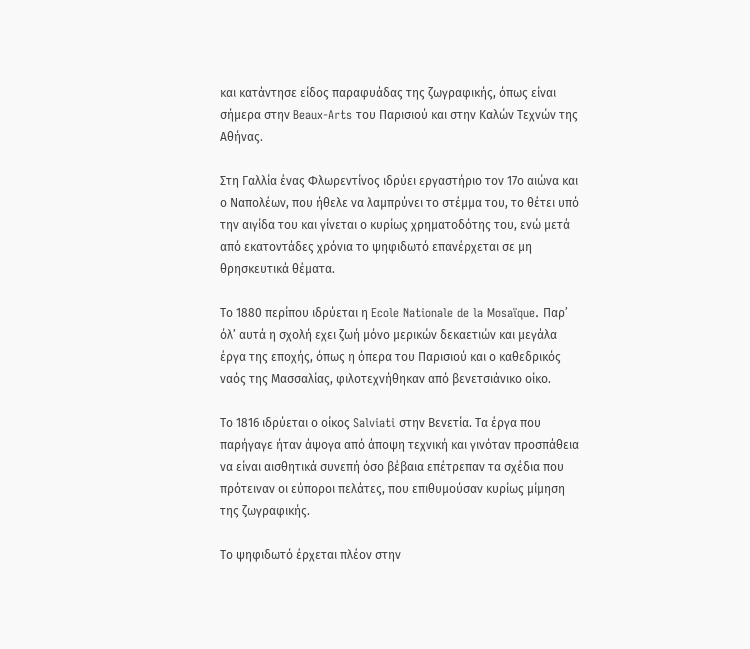και κατάντησε είδος παραφυάδας της ζωγραφικής, όπως είναι σήμερα στην Beaux-Arts του Παρισιού και στην Καλών Τεχνών της Αθήνας.

Στη Γαλλία ένας Φλωρεντίνος ιδρύει εργαστήριο τον 17ο αιώνα και ο Ναπολέων, που ήθελε να λαμπρύνει το στέμμα του, το θέτει υπό την αιγίδα του και γίνεται ο κυρίως χρηματοδότης του, ενώ μετά από εκατοντάδες χρόνια το ψηφιδωτό επανέρχεται σε μη θρησκευτικά θέματα.

Το 1880 περίπου ιδρύεται η Ecole Nationale de la Mosaïque. Παρ’ όλ’ αυτά η σχολή εχει ζωή μόνο μερικών δεκαετιών και μεγάλα έργα της εποχής, όπως η όπερα του Παρισιού και ο καθεδρικός ναός της Μασσαλίας, φιλοτεχνήθηκαν από βενετσιάνικο οίκο.

Το 1816 ιδρύεται ο οίκος Salviati στην Βενετία. Τα έργα που παρήγαγε ήταν άψογα από άποψη τεχνική και γινόταν προσπάθεια να είναι αισθητικά συνεπή όσο βέβαια επέτρεπαν τα σχέδια που πρότειναν οι εύποροι πελάτες, που επιθυμούσαν κυρίως μίμηση της ζωγραφικής.

Το ψηφιδωτό έρχεται πλέον στην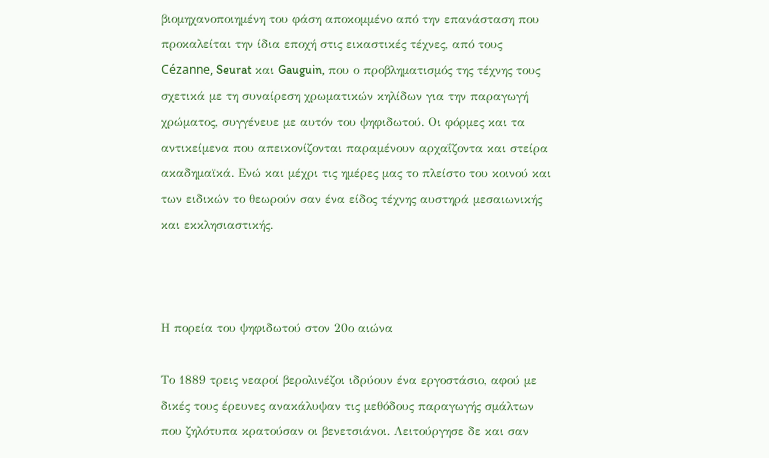βιομηχανοποιημένη του φάση αποκομμένο από την επανάσταση που προκαλείται την ίδια εποχή στις εικαστικές τέχνες, από τους Cézanne, Seurat και Gauguin, που ο προβληματισμός της τέχνης τους σχετικά με τη συναίρεση χρωματικών κηλίδων για την παραγωγή χρώματος, συγγένευε με αυτόν του ψηφιδωτού. Οι φόρμες και τα αντικείμενα που απεικονίζονται παραμένουν αρχαΐζοντα και στείρα ακαδημαϊκά. Ενώ και μέχρι τις ημέρες μας το πλείστο του κοινού και των ειδικών το θεωρούν σαν ένα είδος τέχνης αυστηρά μεσαιωνικής και εκκλησιαστικής.



Η πορεία του ψηφιδωτού στον 20ο αιώνα

Το 1889 τρεις νεαροί βερολινέζοι ιδρύουν ένα εργοστάσιο, αφού με δικές τους έρευνες ανακάλυψαν τις μεθόδους παραγωγής σμάλτων που ζηλότυπα κρατούσαν οι βενετσιάνοι. Λειτούργησε δε και σαν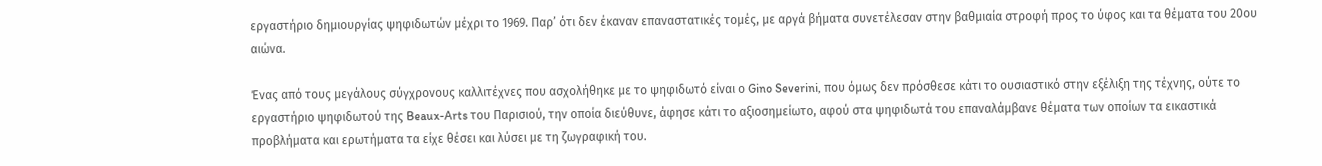εργαστήριο δημιουργίας ψηφιδωτών μέχρι το 1969. Παρ’ ότι δεν έκαναν επαναστατικές τομές, με αργά βήματα συνετέλεσαν στην βαθμιαία στροφή προς το ύφος και τα θέματα του 20ου αιώνα.

Ένας από τους μεγάλους σύγχρονους καλλιτέχνες που ασχολήθηκε με το ψηφιδωτό είναι ο Gino Severini, που όμως δεν πρόσθεσε κάτι το ουσιαστικό στην εξέλιξη της τέχνης, ούτε το εργαστήριο ψηφιδωτού της Beaux-Arts του Παρισιού, την οποία διεύθυνε, άφησε κάτι το αξιοσημείωτο, αφού στα ψηφιδωτά του επαναλάμβανε θέματα των οποίων τα εικαστικά προβλήματα και ερωτήματα τα είχε θέσει και λύσει με τη ζωγραφική του.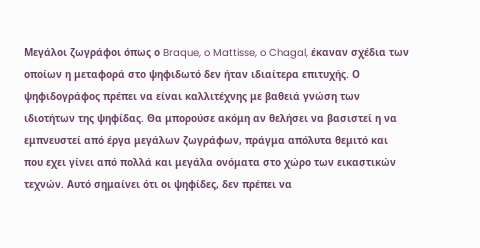Μεγάλοι ζωγράφοι όπως ο Braque, o Mattisse, o Chagal, έκαναν σχέδια των οποίων η μεταφορά στο ψηφιδωτό δεν ήταν ιδιαίτερα επιτυχής. Ο ψηφιδογράφος πρέπει να είναι καλλιτέχνης με βαθειά γνώση των ιδιοτήτων της ψηφίδας. Θα μπορούσε ακόμη αν θελήσει να βασιστεί η να εμπνευστεί από έργα μεγάλων ζωγράφων, πράγμα απόλυτα θεμιτό και που εχει γίνει από πολλά και μεγάλα ονόματα στο χώρο των εικαστικών τεχνών. Αυτό σημαίνει ότι οι ψηφίδες, δεν πρέπει να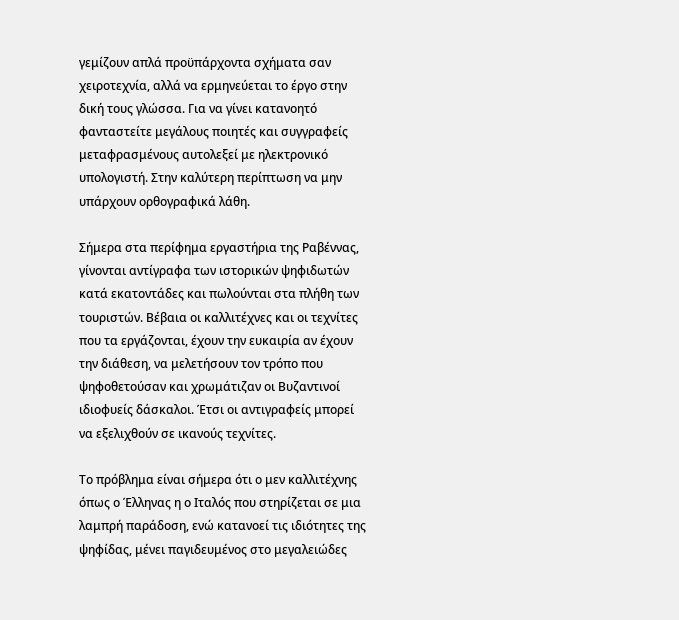γεμίζουν απλά προϋπάρχοντα σχήματα σαν χειροτεχνία, αλλά να ερμηνεύεται το έργο στην δική τους γλώσσα. Για να γίνει κατανοητό φανταστείτε μεγάλους ποιητές και συγγραφείς μεταφρασμένους αυτολεξεί με ηλεκτρονικό υπολογιστή. Στην καλύτερη περίπτωση να μην υπάρχουν ορθογραφικά λάθη.

Σήμερα στα περίφημα εργαστήρια της Ραβέννας, γίνονται αντίγραφα των ιστορικών ψηφιδωτών κατά εκατοντάδες και πωλούνται στα πλήθη των τουριστών. Βέβαια οι καλλιτέχνες και οι τεχνίτες που τα εργάζονται, έχουν την ευκαιρία αν έχουν την διάθεση, να μελετήσουν τον τρόπο που ψηφοθετούσαν και χρωμάτιζαν οι Βυζαντινοί ιδιοφυείς δάσκαλοι. Έτσι οι αντιγραφείς μπορεί να εξελιχθούν σε ικανούς τεχνίτες.

Το πρόβλημα είναι σήμερα ότι ο μεν καλλιτέχνης όπως ο Έλληνας η ο Ιταλός που στηρίζεται σε μια λαμπρή παράδοση, ενώ κατανοεί τις ιδιότητες της ψηφίδας, μένει παγιδευμένος στο μεγαλειώδες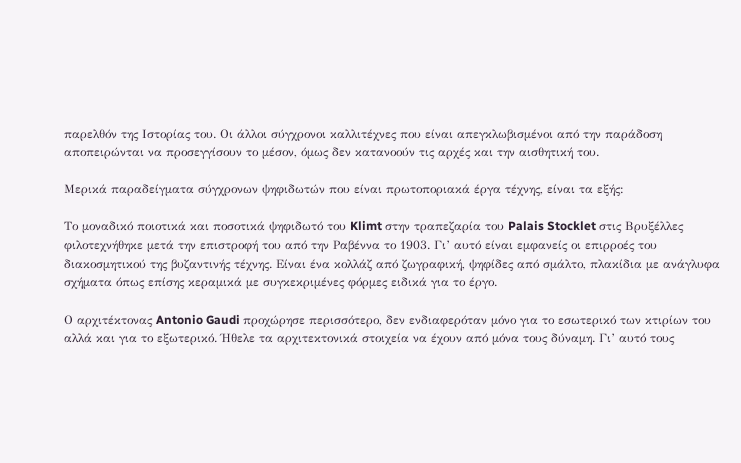παρελθόν της Ιστορίας του. Οι άλλοι σύγχρονοι καλλιτέχνες που είναι απεγκλωβισμένοι από την παράδοση αποπειρώνται να προσεγγίσουν το μέσον, όμως δεν κατανοούν τις αρχές και την αισθητική του.

Μερικά παραδείγματα σύγχρονων ψηφιδωτών που είναι πρωτοποριακά έργα τέχνης, είναι τα εξής:

Το μοναδικό ποιοτικά και ποσοτικά ψηφιδωτό του Klimt στην τραπεζαρία του Palais Stocklet στις Βρυξέλλες φιλοτεχνήθηκε μετά την επιστροφή του από την Ραβέννα το 1903. Γι’ αυτό είναι εμφανείς οι επιρροές του διακοσμητικού της βυζαντινής τέχνης. Είναι ένα κολλάζ από ζωγραφική, ψηφίδες από σμάλτο, πλακίδια με ανάγλυφα σχήματα όπως επίσης κεραμικά με συγκεκριμένες φόρμες ειδικά για το έργο.

Ο αρχιτέκτονας Antonio Gaudi προχώρησε περισσότερο, δεν ενδιαφερόταν μόνο για το εσωτερικό των κτιρίων του αλλά και για το εξωτερικό. Ήθελε τα αρχιτεκτονικά στοιχεία να έχουν από μόνα τους δύναμη. Γι’ αυτό τους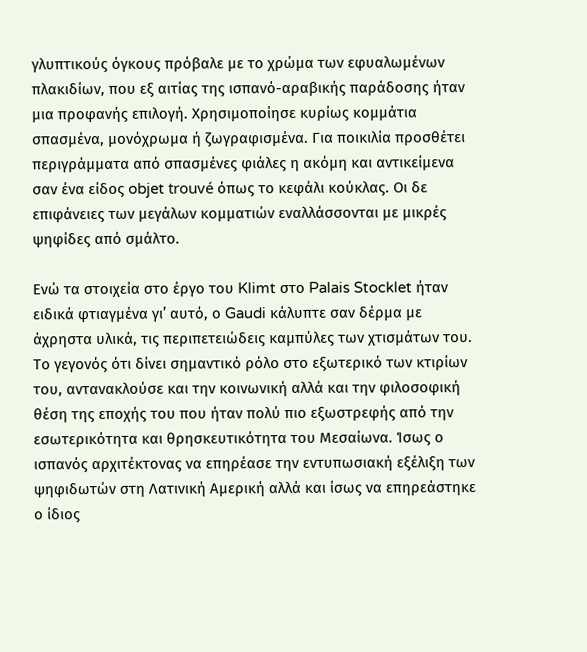γλυπτικούς όγκους πρόβαλε με το χρώμα των εφυαλωμένων πλακιδίων, που εξ αιτίας της ισπανό-αραβικής παράδοσης ήταν μια προφανής επιλογή. Χρησιμοποίησε κυρίως κομμάτια σπασμένα, μονόχρωμα ή ζωγραφισμένα. Για ποικιλία προσθέτει περιγράμματα από σπασμένες φιάλες η ακόμη και αντικείμενα σαν ένα είδος objet trouvé όπως το κεφάλι κούκλας. Οι δε επιφάνειες των μεγάλων κομματιών εναλλάσσονται με μικρές ψηφίδες από σμάλτο.

Ενώ τα στοιχεία στο έργο του Klimt στο Palais Stocklet ήταν ειδικά φτιαγμένα γι’ αυτό, ο Gaudi κάλυπτε σαν δέρμα με άχρηστα υλικά, τις περιπετειώδεις καμπύλες των χτισμάτων του. Το γεγονός ότι δίνει σημαντικό ρόλο στο εξωτερικό των κτιρίων του, αντανακλούσε και την κοινωνική αλλά και την φιλοσοφική θέση της εποχής του που ήταν πολύ πιο εξωστρεφής από την εσωτερικότητα και θρησκευτικότητα του Μεσαίωνα. Ίσως ο ισπανός αρχιτέκτονας να επηρέασε την εντυπωσιακή εξέλιξη των ψηφιδωτών στη Λατινική Αμερική αλλά και ίσως να επηρεάστηκε ο ίδιος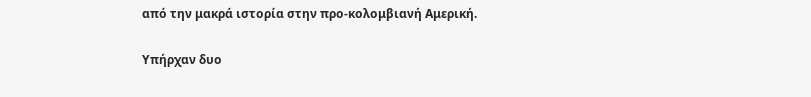από την μακρά ιστορία στην προ-κολομβιανή Αμερική.

Υπήρχαν δυο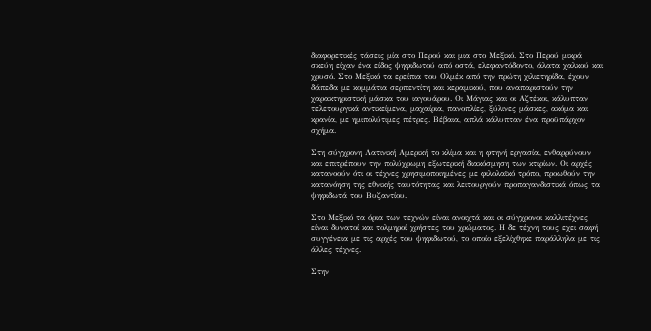διαφορετικές τάσεις μία στο Περού και μια στο Μεξικό. Στο Περού μικρά σκεύη είχαν ένα είδος ψηφιδωτού από οστά, ελεφαντόδοντο, άλατα χαλκού και χρυσό. Στο Μεξικό τα ερείπια του Ολμέκ από την πρώτη χιλιετηρίδα, έχουν δάπεδα με κομμάτια σερπεντίτη και κεραμικού, που αναπαριστούν την χαρακτηριστική μάσκα του ιαγουάρου. Οι Μάγιας και οι Αζτέκοι, κάλυπταν τελετουργικά αντικείμενα, μαχαίρια, πανοπλίες, ξύλινες μάσκες, ακόμα και κρανία, με ημιπολύτιμες πέτρες. Βέβαια, απλά κάλυπταν ένα προϋπάρχον σχήμα.

Στη σύγχρονη Λατινική Αμερική το κλίμα και η φτηνή εργασία, ενθαρρύνουν και επιτρέπουν την πολύχρωμη εξωτερική διακόσμηση των κτιρίων. Οι αρχές κατανοούν ότι οι τέχνες χρησιμοποιημένες με φιλολαϊκό τρόπο, προωθούν την κατανόηση της εθνικής ταυτότητας και λειτουργούν προπαγανδιστικά όπως τα ψηφιδωτά του Βυζαντίου.

Στο Μεξικό τα όρια των τεχνών είναι ανοιχτά και oι σύγχρονοι καλλιτέχνες είναι δυνατοί και τολμηροί χρήστες του χρώματος. Η δε τέχνη τους εχει σαφή συγγένεια με τις αρχές του ψηφιδωτού, το οποίο εξελίχθηκε παράλληλα με τις άλλες τέχνες.

Στην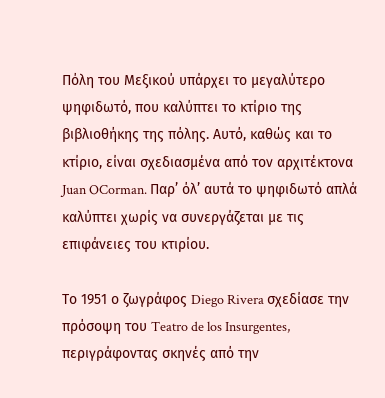Πόλη του Μεξικού υπάρχει το μεγαλύτερο ψηφιδωτό, που καλύπτει το κτίριο της βιβλιοθήκης της πόλης. Αυτό, καθώς και το κτίριο, είναι σχεδιασμένα από τον αρχιτέκτονα Juan OCorman. Παρ’ όλ’ αυτά το ψηφιδωτό απλά καλύπτει χωρίς να συνεργάζεται με τις επιφάνειες του κτιρίου.

Το 1951 ο ζωγράφος Diego Rivera σχεδίασε την πρόσοψη του Teatro de los Insurgentes, περιγράφοντας σκηνές από την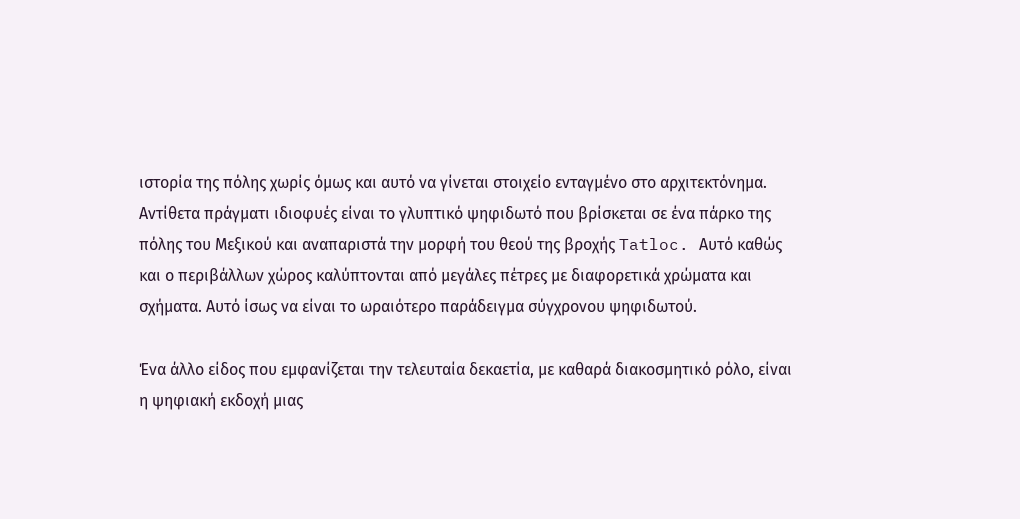ιστορία της πόλης χωρίς όμως και αυτό να γίνεται στοιχείο ενταγμένο στο αρχιτεκτόνημα. Αντίθετα πράγματι ιδιοφυές είναι το γλυπτικό ψηφιδωτό που βρίσκεται σε ένα πάρκο της πόλης του Μεξικού και αναπαριστά την μορφή του θεού της βροχής Tatloc. Αυτό καθώς και ο περιβάλλων χώρος καλύπτονται από μεγάλες πέτρες με διαφορετικά χρώματα και σχήματα. Αυτό ίσως να είναι το ωραιότερο παράδειγμα σύγχρονου ψηφιδωτού.

Ένα άλλο είδος που εμφανίζεται την τελευταία δεκαετία, με καθαρά διακοσμητικό ρόλο, είναι η ψηφιακή εκδοχή μιας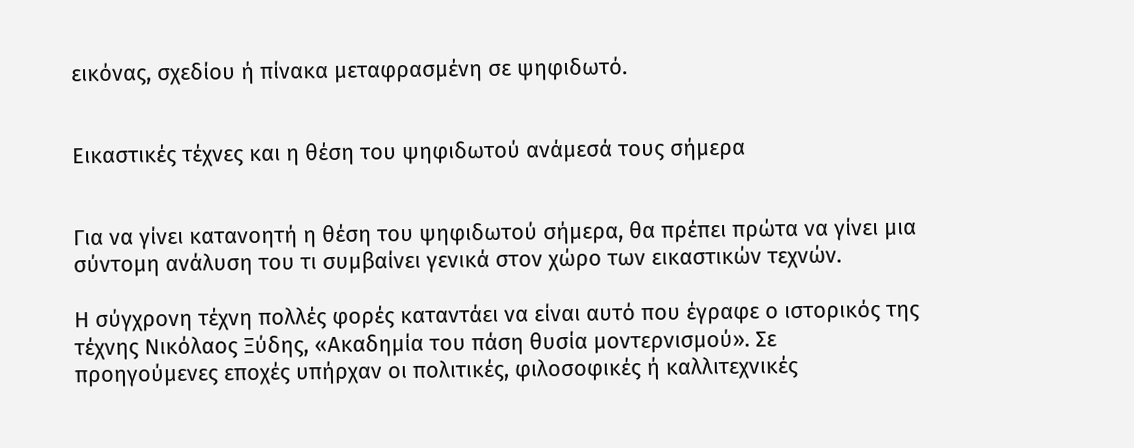εικόνας, σχεδίου ή πίνακα μεταφρασμένη σε ψηφιδωτό.


Εικαστικές τέχνες και η θέση του ψηφιδωτού ανάμεσά τους σήμερα


Για να γίνει κατανοητή η θέση του ψηφιδωτού σήμερα, θα πρέπει πρώτα να γίνει μια σύντομη ανάλυση του τι συμβαίνει γενικά στον χώρο των εικαστικών τεχνών.

Η σύγχρονη τέχνη πολλές φορές καταντάει να είναι αυτό που έγραφε ο ιστορικός της τέχνης Νικόλαος Ξύδης, «Ακαδημία του πάση θυσία μοντερνισμού». Σε προηγούμενες εποχές υπήρχαν οι πολιτικές, φιλοσοφικές ή καλλιτεχνικές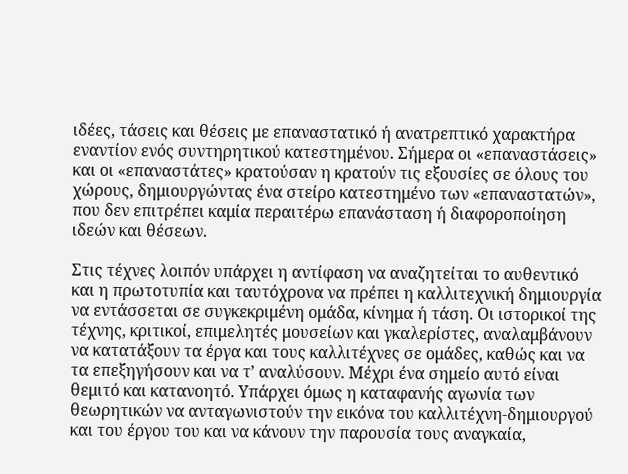ιδέες, τάσεις και θέσεις με επαναστατικό ή ανατρεπτικό χαρακτήρα εναντίον ενός συντηρητικού κατεστημένου. Σήμερα οι «επαναστάσεις» και οι «επαναστάτες» κρατούσαν η κρατούν τις εξουσίες σε όλους του χώρους, δημιουργώντας ένα στείρο κατεστημένο των «επαναστατών», που δεν επιτρέπει καμία περαιτέρω επανάσταση ή διαφοροποίηση ιδεών και θέσεων.

Στις τέχνες λοιπόν υπάρχει η αντίφαση να αναζητείται το αυθεντικό και η πρωτοτυπία και ταυτόχρονα να πρέπει η καλλιτεχνική δημιουργία να εντάσσεται σε συγκεκριμένη ομάδα, κίνημα ή τάση. Οι ιστορικοί της τέχνης, κριτικοί, επιμελητές μουσείων και γκαλερίστες, αναλαμβάνουν να κατατάξουν τα έργα και τους καλλιτέχνες σε ομάδες, καθώς και να τα επεξηγήσουν και να τ’ αναλύσουν. Μέχρι ένα σημείο αυτό είναι θεμιτό και κατανοητό. Υπάρχει όμως η καταφανής αγωνία των θεωρητικών να ανταγωνιστούν την εικόνα του καλλιτέχνη-δημιουργού και του έργου του και να κάνουν την παρουσία τους αναγκαία,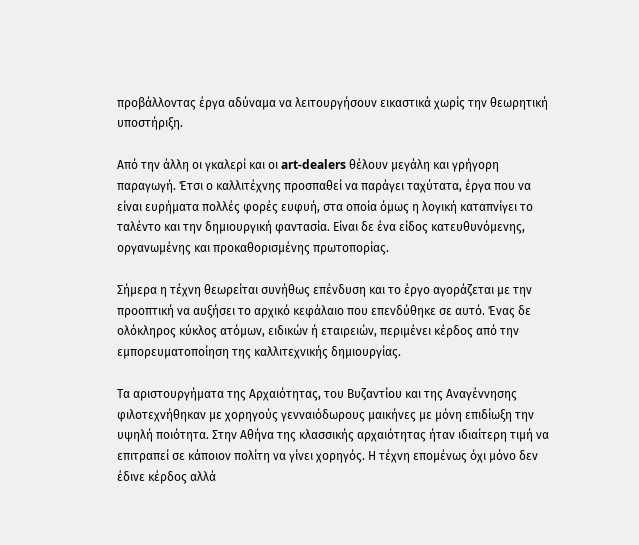προβάλλοντας έργα αδύναμα να λειτουργήσουν εικαστικά χωρίς την θεωρητική υποστήριξη.

Από την άλλη οι γκαλερί και οι art-dealers θέλουν μεγάλη και γρήγορη παραγωγή. Έτσι ο καλλιτέχνης προσπαθεί να παράγει ταχύτατα, έργα που να είναι ευρήματα πολλές φορές ευφυή, στα οποία όμως η λογική καταπνίγει το ταλέντο και την δημιουργική φαντασία. Είναι δε ένα είδος κατευθυνόμενης, οργανωμένης και προκαθορισμένης πρωτοπορίας.

Σήμερα η τέχνη θεωρείται συνήθως επένδυση και το έργο αγοράζεται με την προοπτική να αυξήσει το αρχικό κεφάλαιο που επενδύθηκε σε αυτό. Ένας δε ολόκληρος κύκλος ατόμων, ειδικών ή εταιρειών, περιμένει κέρδος από την εμπορευματοποίηση της καλλιτεχνικής δημιουργίας.

Τα αριστουργήματα της Αρχαιότητας, του Βυζαντίου και της Αναγέννησης φιλοτεχνήθηκαν με χορηγούς γενναιόδωρους μαικήνες με μόνη επιδίωξη την υψηλή ποιότητα. Στην Αθήνα της κλασσικής αρχαιότητας ήταν ιδιαίτερη τιμή να επιτραπεί σε κάποιον πολίτη να γίνει χορηγός. Η τέχνη επομένως όχι μόνο δεν έδινε κέρδος αλλά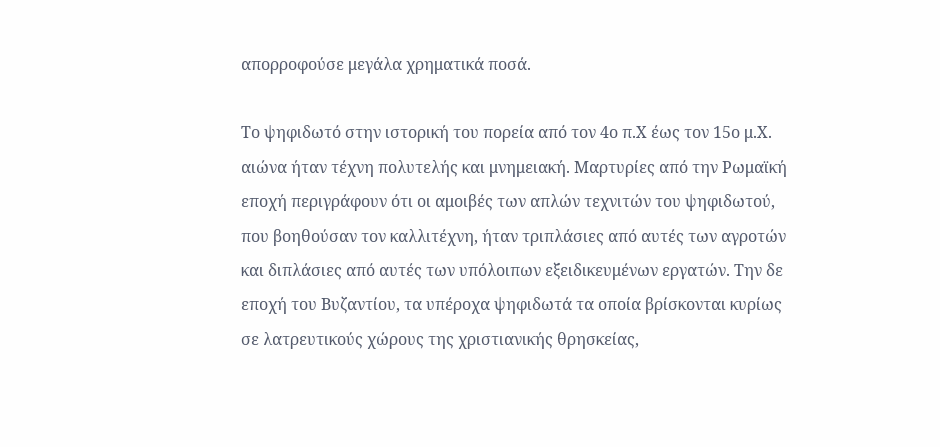απορροφούσε μεγάλα χρηματικά ποσά.

Το ψηφιδωτό στην ιστορική του πορεία από τον 4ο π.Χ έως τον 15ο μ.Χ. αιώνα ήταν τέχνη πολυτελής και μνημειακή. Μαρτυρίες από την Ρωμαϊκή εποχή περιγράφουν ότι οι αμοιβές των απλών τεχνιτών του ψηφιδωτού, που βοηθούσαν τον καλλιτέχνη, ήταν τριπλάσιες από αυτές των αγροτών και διπλάσιες από αυτές των υπόλοιπων εξειδικευμένων εργατών. Την δε εποχή του Βυζαντίου, τα υπέροχα ψηφιδωτά τα οποία βρίσκονται κυρίως σε λατρευτικούς χώρους της χριστιανικής θρησκείας,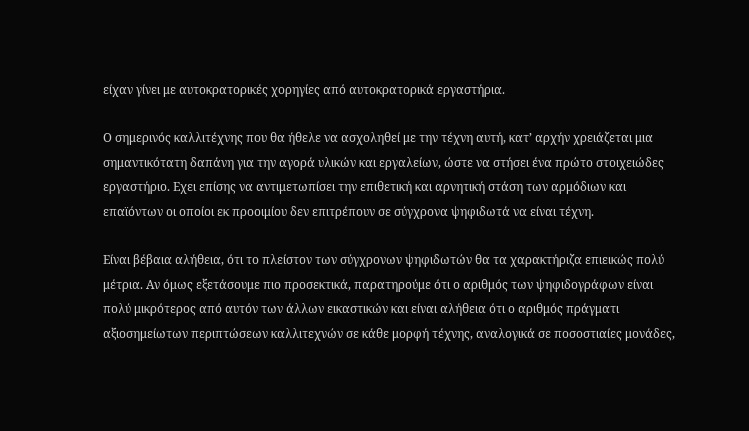είχαν γίνει με αυτοκρατορικές χορηγίες από αυτοκρατορικά εργαστήρια.

Ο σημερινός καλλιτέχνης που θα ήθελε να ασχοληθεί με την τέχνη αυτή, κατ’ αρχήν χρειάζεται μια σημαντικότατη δαπάνη για την αγορά υλικών και εργαλείων, ώστε να στήσει ένα πρώτο στοιχειώδες εργαστήριο. Εχει επίσης να αντιμετωπίσει την επιθετική και αρνητική στάση των αρμόδιων και επαϊόντων οι οποίοι εκ προοιμίου δεν επιτρέπουν σε σύγχρονα ψηφιδωτά να είναι τέχνη.

Είναι βέβαια αλήθεια, ότι το πλείστον των σύγχρονων ψηφιδωτών θα τα χαρακτήριζα επιεικώς πολύ μέτρια. Αν όμως εξετάσουμε πιο προσεκτικά, παρατηρούμε ότι ο αριθμός των ψηφιδογράφων είναι πολύ μικρότερος από αυτόν των άλλων εικαστικών και είναι αλήθεια ότι ο αριθμός πράγματι αξιοσημείωτων περιπτώσεων καλλιτεχνών σε κάθε μορφή τέχνης, αναλογικά σε ποσοστιαίες μονάδες,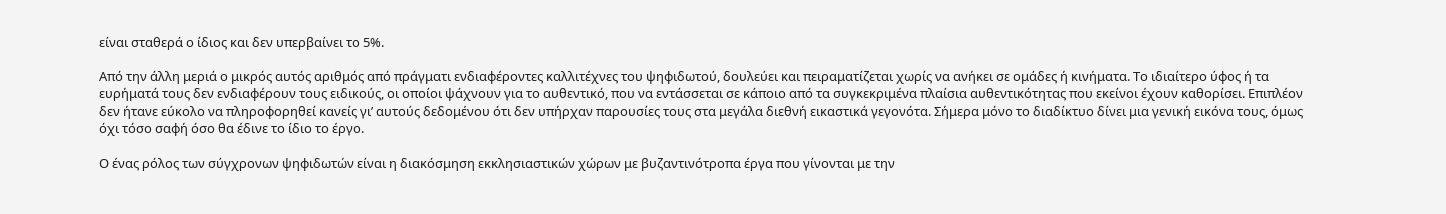είναι σταθερά ο ίδιος και δεν υπερβαίνει το 5%.

Από την άλλη μεριά ο μικρός αυτός αριθμός από πράγματι ενδιαφέροντες καλλιτέχνες του ψηφιδωτού, δουλεύει και πειραματίζεται χωρίς να ανήκει σε ομάδες ή κινήματα. Το ιδιαίτερο ύφος ή τα ευρήματά τους δεν ενδιαφέρουν τους ειδικούς, οι οποίοι ψάχνουν για το αυθεντικό, που να εντάσσεται σε κάποιο από τα συγκεκριμένα πλαίσια αυθεντικότητας που εκείνοι έχουν καθορίσει. Επιπλέον δεν ήτανε εύκολο να πληροφορηθεί κανείς γι’ αυτούς δεδομένου ότι δεν υπήρχαν παρουσίες τους στα μεγάλα διεθνή εικαστικά γεγονότα. Σήμερα μόνο το διαδίκτυο δίνει μια γενική εικόνα τους, όμως όχι τόσο σαφή όσο θα έδινε το ίδιο το έργο.

Ο ένας ρόλος των σύγχρονων ψηφιδωτών είναι η διακόσμηση εκκλησιαστικών χώρων με βυζαντινότροπα έργα που γίνονται με την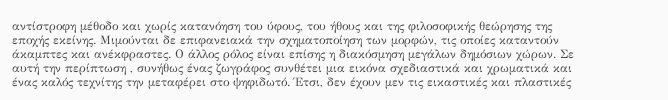αντίστροφη μέθοδο και χωρίς κατανόηση του ύφους, του ήθους και της φιλοσοφικής θεώρησης της εποχής εκείνης. Μιμούνται δε επιφανειακά την σχηματοποίηση των μορφών, τις οποίες καταντούν άκαμπτες και ανέκφραστες. Ο άλλος ρόλος είναι επίσης η διακόσμηση μεγάλων δημόσιων χώρων. Σε αυτή την περίπτωση , συνήθως ένας ζωγράφος συνθέτει μια εικόνα σχεδιαστικά και χρωματικά και ένας καλός τεχνίτης την μεταφέρει στο ψηφιδωτό. Έτσι, δεν έχουν μεν τις εικαστικές και πλαστικές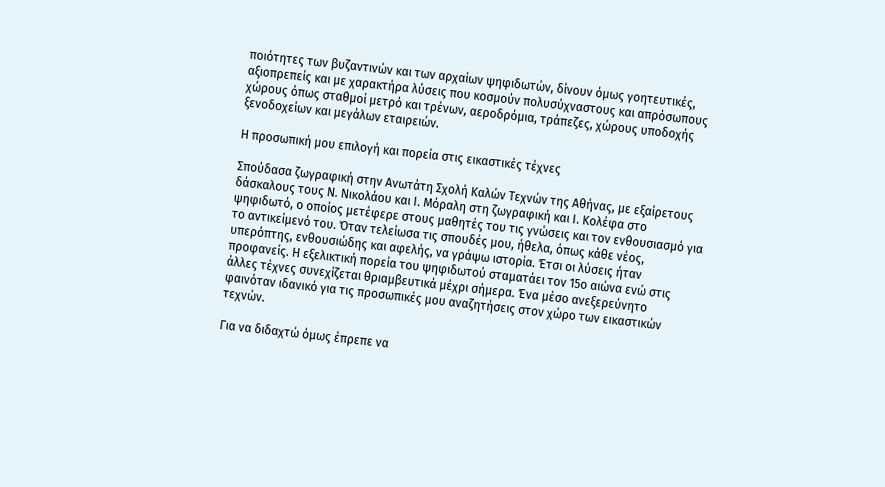ποιότητες των βυζαντινών και των αρχαίων ψηφιδωτών, δίνουν όμως γοητευτικές, αξιοπρεπείς και με χαρακτήρα λύσεις που κοσμούν πολυσύχναστους και απρόσωπους χώρους όπως σταθμοί μετρό και τρένων, αεροδρόμια, τράπεζες, χώρους υποδοχής ξενοδοχείων και μεγάλων εταιρειών.

Η προσωπική μου επιλογή και πορεία στις εικαστικές τέχνες

Σπούδασα ζωγραφική στην Ανωτάτη Σχολή Καλών Τεχνών της Αθήνας, με εξαίρετους δάσκαλους τους Ν. Νικολάου και Ι. Μόραλη στη ζωγραφική και Ι. Κολέφα στο ψηφιδωτό, ο οποίος μετέφερε στους μαθητές του τις γνώσεις και τον ενθουσιασμό για το αντικείμενό του. Όταν τελείωσα τις σπουδές μου, ήθελα, όπως κάθε νέος, υπερόπτης, ενθουσιώδης και αφελής, να γράψω ιστορία. Έτσι οι λύσεις ήταν προφανείς. Η εξελικτική πορεία του ψηφιδωτού σταματάει τον 15ο αιώνα ενώ στις άλλες τέχνες συνεχίζεται θριαμβευτικά μέχρι σήμερα. Ένα μέσο ανεξερεύνητο φαινόταν ιδανικό για τις προσωπικές μου αναζητήσεις στον χώρο των εικαστικών τεχνών.

Για να διδαχτώ όμως έπρεπε να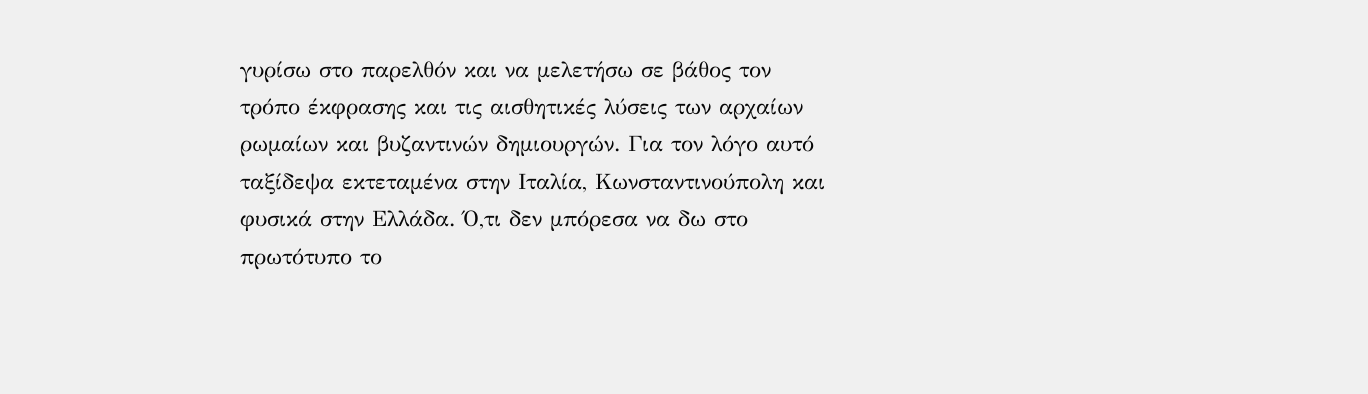γυρίσω στο παρελθόν και να μελετήσω σε βάθος τον τρόπο έκφρασης και τις αισθητικές λύσεις των αρχαίων ρωμαίων και βυζαντινών δημιουργών. Για τον λόγο αυτό ταξίδεψα εκτεταμένα στην Ιταλία, Κωνσταντινούπολη και φυσικά στην Ελλάδα. Ό,τι δεν μπόρεσα να δω στο πρωτότυπο το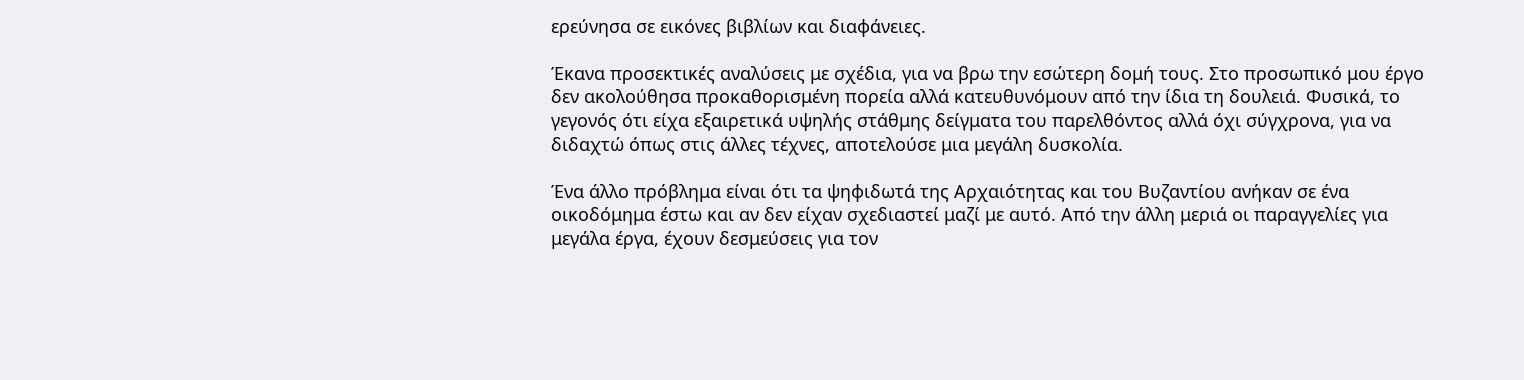ερεύνησα σε εικόνες βιβλίων και διαφάνειες.

Έκανα προσεκτικές αναλύσεις με σχέδια, για να βρω την εσώτερη δομή τους. Στο προσωπικό μου έργο δεν ακολούθησα προκαθορισμένη πορεία αλλά κατευθυνόμουν από την ίδια τη δουλειά. Φυσικά, το γεγονός ότι είχα εξαιρετικά υψηλής στάθμης δείγματα του παρελθόντος αλλά όχι σύγχρονα, για να διδαχτώ όπως στις άλλες τέχνες, αποτελούσε μια μεγάλη δυσκολία.

Ένα άλλο πρόβλημα είναι ότι τα ψηφιδωτά της Αρχαιότητας και του Βυζαντίου ανήκαν σε ένα οικοδόμημα έστω και αν δεν είχαν σχεδιαστεί μαζί με αυτό. Από την άλλη μεριά οι παραγγελίες για μεγάλα έργα, έχουν δεσμεύσεις για τον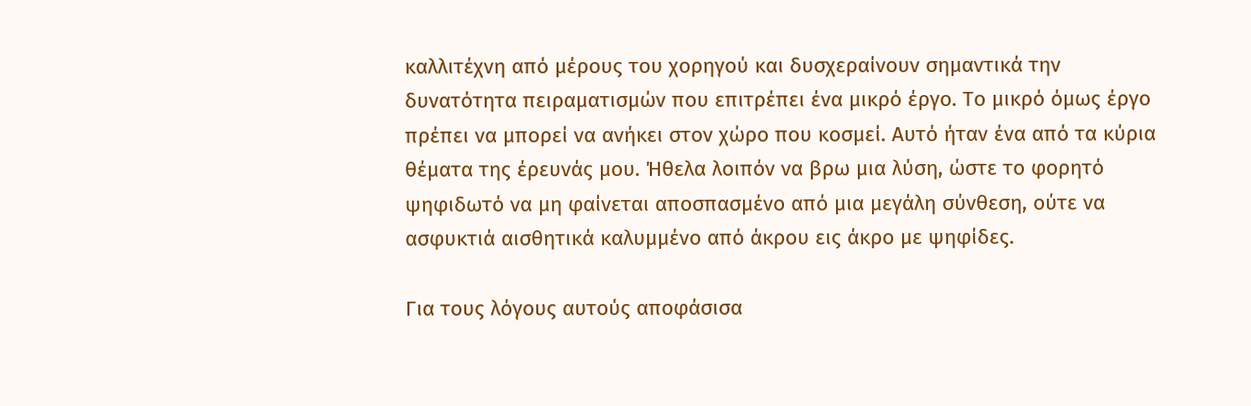καλλιτέχνη από μέρους του χορηγού και δυσχεραίνουν σημαντικά την δυνατότητα πειραματισμών που επιτρέπει ένα μικρό έργο. Το μικρό όμως έργο πρέπει να μπορεί να ανήκει στον χώρο που κοσμεί. Αυτό ήταν ένα από τα κύρια θέματα της έρευνάς μου. Ήθελα λοιπόν να βρω μια λύση, ώστε το φορητό ψηφιδωτό να μη φαίνεται αποσπασμένο από μια μεγάλη σύνθεση, ούτε να ασφυκτιά αισθητικά καλυμμένο από άκρου εις άκρο με ψηφίδες.

Για τους λόγους αυτούς αποφάσισα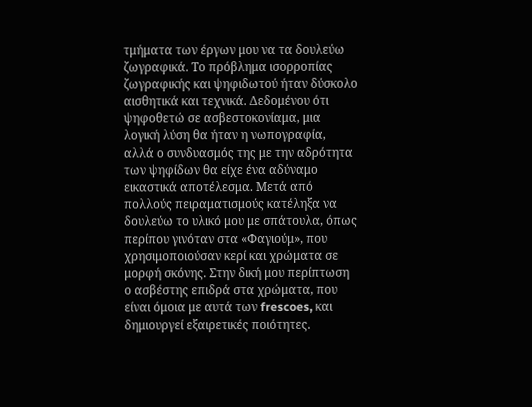τμήματα των έργων μου να τα δουλεύω ζωγραφικά. Το πρόβλημα ισορροπίας ζωγραφικής και ψηφιδωτού ήταν δύσκολο αισθητικά και τεχνικά. Δεδομένου ότι ψηφοθετώ σε ασβεστοκονίαμα, μια λογική λύση θα ήταν η νωπογραφία, αλλά ο συνδυασμός της με την αδρότητα των ψηφίδων θα είχε ένα αδύναμο εικαστικά αποτέλεσμα. Μετά από πολλούς πειραματισμούς κατέληξα να δουλεύω το υλικό μου με σπάτουλα, όπως περίπου γινόταν στα «Φαγιούμ», που χρησιμοποιούσαν κερί και χρώματα σε μορφή σκόνης. Στην δική μου περίπτωση ο ασβέστης επιδρά στα χρώματα, που είναι όμοια με αυτά των frescoes, και δημιουργεί εξαιρετικές ποιότητες.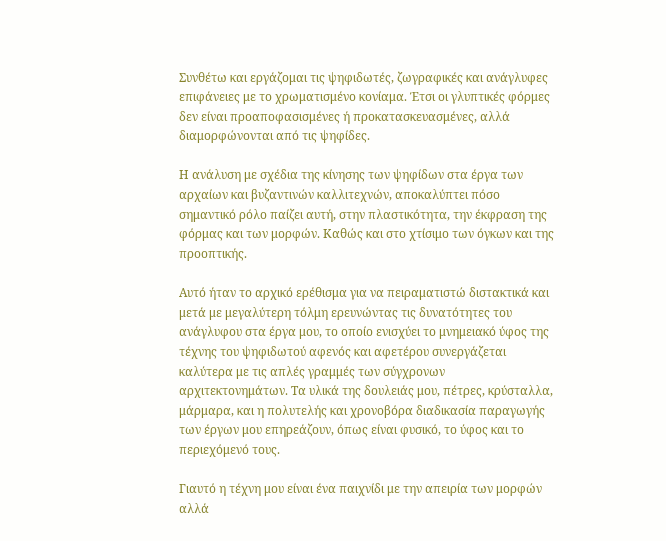Συνθέτω και εργάζομαι τις ψηφιδωτές, ζωγραφικές και ανάγλυφες επιφάνειες με το χρωματισμένο κονίαμα. Έτσι οι γλυπτικές φόρμες δεν είναι προαποφασισμένες ή προκατασκευασμένες, αλλά διαμορφώνονται από τις ψηφίδες.

Η ανάλυση με σχέδια της κίνησης των ψηφίδων στα έργα των αρχαίων και βυζαντινών καλλιτεχνών, αποκαλύπτει πόσο σημαντικό ρόλο παίζει αυτή, στην πλαστικότητα, την έκφραση της φόρμας και των μορφών. Καθώς και στο χτίσιμο των όγκων και της προοπτικής.

Αυτό ήταν το αρχικό ερέθισμα για να πειραματιστώ διστακτικά και μετά με μεγαλύτερη τόλμη ερευνώντας τις δυνατότητες του ανάγλυφου στα έργα μου, το οποίο ενισχύει το μνημειακό ύφος της τέχνης του ψηφιδωτού αφενός και αφετέρου συνεργάζεται καλύτερα με τις απλές γραμμές των σύγχρονων αρχιτεκτονημάτων. Τα υλικά της δουλειάς μου, πέτρες, κρύσταλλα, μάρμαρα, και η πολυτελής και χρονοβόρα διαδικασία παραγωγής των έργων μου επηρεάζουν, όπως είναι φυσικό, το ύφος και το περιεχόμενό τους.

Γιαυτό η τέχνη μου είναι ένα παιχνίδι με την απειρία των μορφών αλλά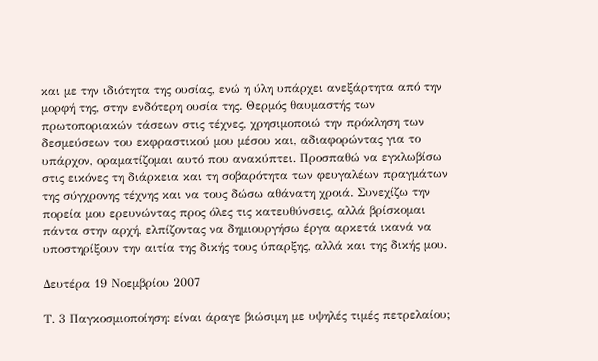και με την ιδιότητα της ουσίας, ενώ η ύλη υπάρχει ανεξάρτητα από την μορφή της, στην ενδότερη ουσία της. Θερμός θαυμαστής των πρωτοποριακών τάσεων στις τέχνες, χρησιμοποιώ την πρόκληση των δεσμεύσεων του εκφραστικού μου μέσου και, αδιαφορώντας για το υπάρχον, οραματίζομαι αυτό που ανακύπτει. Προσπαθώ να εγκλωβίσω στις εικόνες τη διάρκεια και τη σοβαρότητα των φευγαλέων πραγμάτων της σύγχρονης τέχνης και να τους δώσω αθάνατη χροιά. Συνεχίζω την πορεία μου ερευνώντας προς όλες τις κατευθύνσεις, αλλά βρίσκομαι πάντα στην αρχή, ελπίζοντας να δημιουργήσω έργα αρκετά ικανά να υποστηρίξουν την αιτία της δικής τους ύπαρξης, αλλά και της δικής μου.

Δευτέρα 19 Νοεμβρίου 2007

Τ. 3 Παγκοσμιοποίηση: είναι άραγε βιώσιμη με υψηλές τιμές πετρελαίου;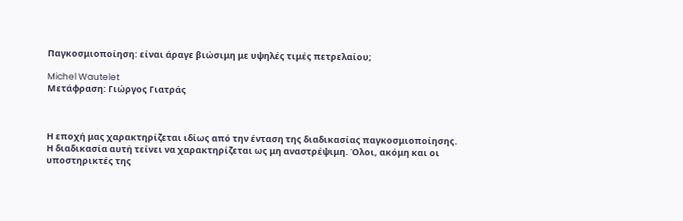Παγκοσμιοποίηση: είναι άραγε βιώσιμη με υψηλές τιμές πετρελαίου;

Michel Wautelet
Μετάφραση: Γιώργος Γιατράς



Η εποχή μας χαρακτηρίζεται ιδίως από την ένταση της διαδικασίας παγκοσμιοποίησης. Η διαδικασία αυτή τείνει να χαρακτηρίζεται ως μη αναστρέψιμη. Όλοι, ακόμη και οι υποστηρικτές της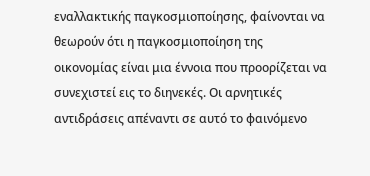εναλλακτικής παγκοσμιοποίησης, φαίνονται να θεωρούν ότι η παγκοσμιοποίηση της οικονομίας είναι μια έννοια που προορίζεται να συνεχιστεί εις το διηνεκές. Οι αρνητικές αντιδράσεις απέναντι σε αυτό το φαινόμενο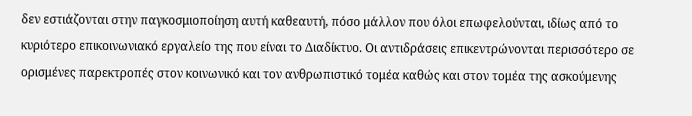δεν εστιάζονται στην παγκοσμιοποίηση αυτή καθεαυτή, πόσο μάλλον που όλοι επωφελούνται, ιδίως από το κυριότερο επικοινωνιακό εργαλείο της που είναι το Διαδίκτυο. Οι αντιδράσεις επικεντρώνονται περισσότερο σε ορισμένες παρεκτροπές στον κοινωνικό και τον ανθρωπιστικό τομέα καθώς και στον τομέα της ασκούμενης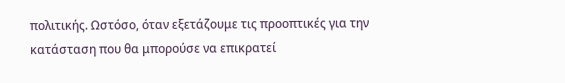πολιτικής. Ωστόσο, όταν εξετάζουμε τις προοπτικές για την κατάσταση που θα μπορούσε να επικρατεί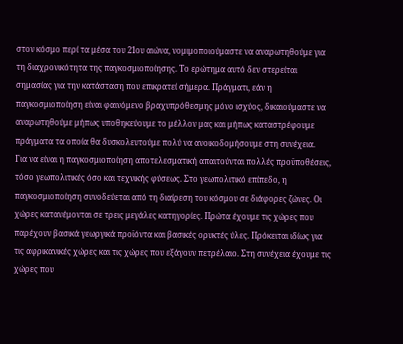στον κόσμο περί τα μέσα του 21ου αιώνα, νομιμοποιούμαστε να αναρωτηθούμε για τη διαχρονικότητα της παγκοσμιοποίησης. Το ερώτημα αυτό δεν στερείται σημασίας για την κατάσταση που επικρατεί σήμερα. Πράγματι, εάν η παγκοσμιοποίηση είναι φαινόμενο βραχυπρόθεσμης μόνο ισχύος, δικαιούμαστε να αναρωτηθούμε μήπως υποθηκεύουμε το μέλλον μας και μήπως καταστρέφουμε πράγματα τα οποία θα δυσκολευτούμε πολύ να ανοικοδομήσουμε στη συνέχεια.
Για να είναι η παγκοσμιοποίηση αποτελεσματική απαιτούνται πολλές προϋποθέσεις, τόσο γεωπολιτικές όσο και τεχνικής φύσεως. Στο γεωπολιτικό επίπεδο, η παγκοσμιοποίηση συνοδεύεται από τη διαίρεση του κόσμου σε διάφορες ζώνες. Οι χώρες κατανέμονται σε τρεις μεγάλες κατηγορίες. Πρώτα έχουμε τις χώρες που παρέχουν βασικά γεωργικά προϊόντα και βασικές ορυκτές ύλες. Πρόκειται ιδίως για τις αφρικανικές χώρες και τις χώρες που εξάγουν πετρέλαιο. Στη συνέχεια έχουμε τις χώρες που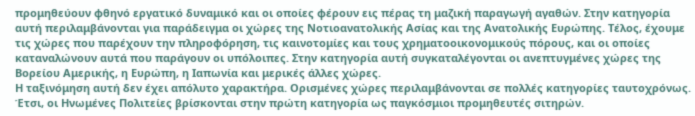προμηθεύουν φθηνό εργατικό δυναμικό και οι οποίες φέρουν εις πέρας τη μαζική παραγωγή αγαθών. Στην κατηγορία αυτή περιλαμβάνονται για παράδειγμα οι χώρες της Νοτιοανατολικής Ασίας και της Ανατολικής Ευρώπης. Τέλος, έχουμε τις χώρες που παρέχουν την πληροφόρηση, τις καινοτομίες και τους χρηματοοικονομικούς πόρους, και οι οποίες καταναλώνουν αυτά που παράγουν οι υπόλοιπες. Στην κατηγορία αυτή συγκαταλέγονται οι ανεπτυγμένες χώρες της Βορείου Αμερικής, η Ευρώπη, η Ιαπωνία και μερικές άλλες χώρες.
Η ταξινόμηση αυτή δεν έχει απόλυτο χαρακτήρα. Ορισμένες χώρες περιλαμβάνονται σε πολλές κατηγορίες ταυτοχρόνως. Έτσι, οι Ηνωμένες Πολιτείες βρίσκονται στην πρώτη κατηγορία ως παγκόσμιοι προμηθευτές σιτηρών.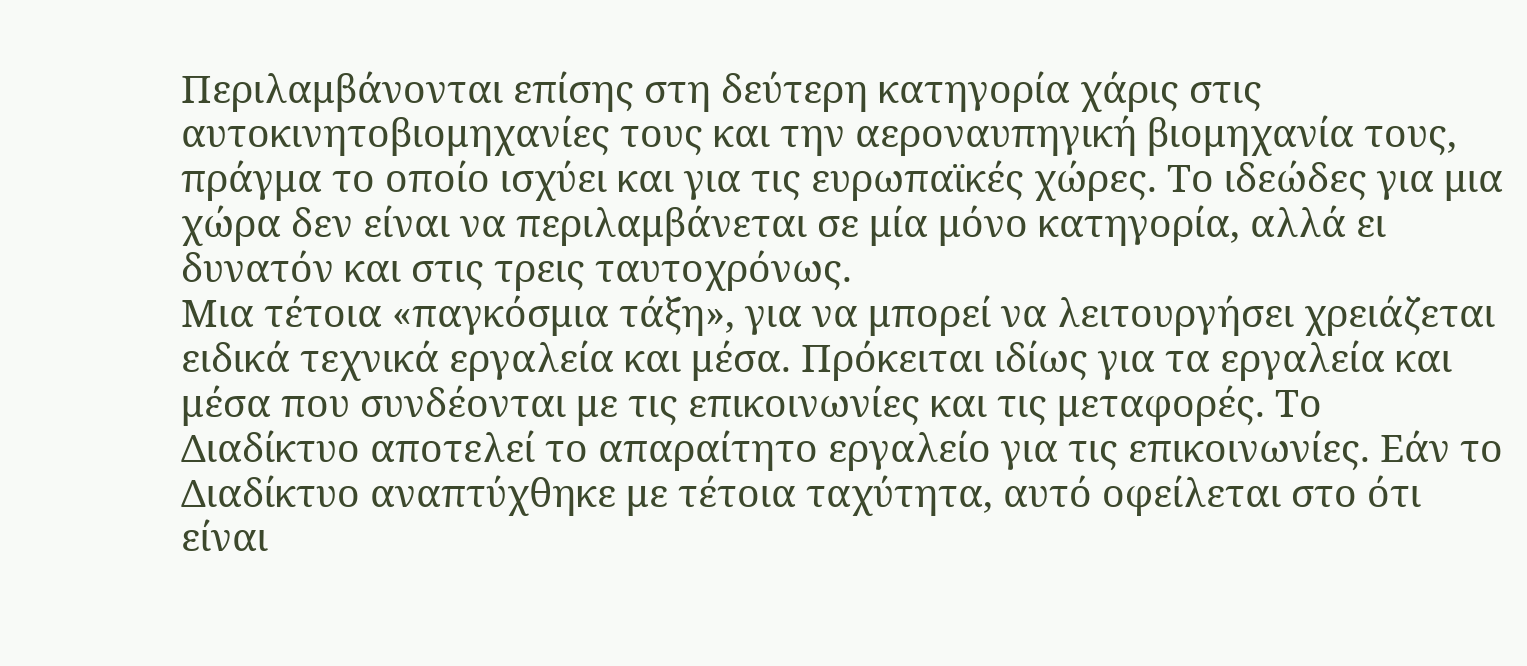Περιλαμβάνονται επίσης στη δεύτερη κατηγορία χάρις στις αυτοκινητοβιομηχανίες τους και την αεροναυπηγική βιομηχανία τους, πράγμα το οποίο ισχύει και για τις ευρωπαϊκές χώρες. Το ιδεώδες για μια χώρα δεν είναι να περιλαμβάνεται σε μία μόνο κατηγορία, αλλά ει δυνατόν και στις τρεις ταυτοχρόνως.
Μια τέτοια «παγκόσμια τάξη», για να μπορεί να λειτουργήσει χρειάζεται ειδικά τεχνικά εργαλεία και μέσα. Πρόκειται ιδίως για τα εργαλεία και μέσα που συνδέονται με τις επικοινωνίες και τις μεταφορές. Το Διαδίκτυο αποτελεί το απαραίτητο εργαλείο για τις επικοινωνίες. Εάν το Διαδίκτυο αναπτύχθηκε με τέτοια ταχύτητα, αυτό οφείλεται στο ότι είναι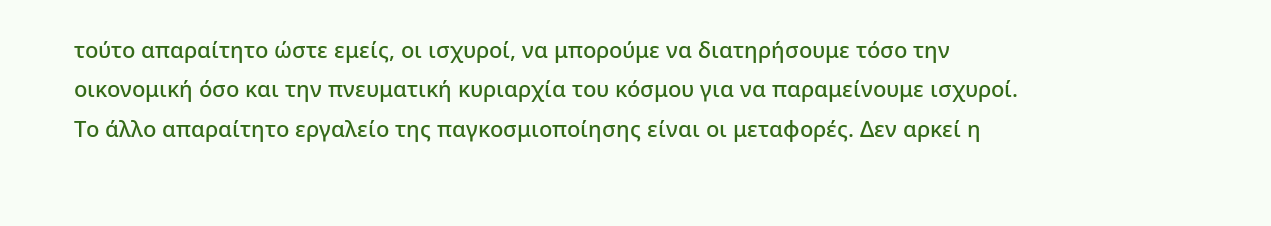τούτο απαραίτητο ώστε εμείς, οι ισχυροί, να μπορούμε να διατηρήσουμε τόσο την οικονομική όσο και την πνευματική κυριαρχία του κόσμου για να παραμείνουμε ισχυροί.
Το άλλο απαραίτητο εργαλείο της παγκοσμιοποίησης είναι οι μεταφορές. Δεν αρκεί η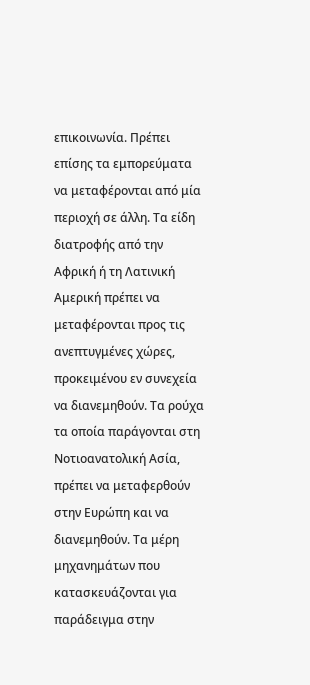επικοινωνία. Πρέπει επίσης τα εμπορεύματα να μεταφέρονται από μία περιοχή σε άλλη. Τα είδη διατροφής από την Αφρική ή τη Λατινική Αμερική πρέπει να μεταφέρονται προς τις ανεπτυγμένες χώρες, προκειμένου εν συνεχεία να διανεμηθούν. Τα ρούχα τα οποία παράγονται στη Νοτιοανατολική Ασία, πρέπει να μεταφερθούν στην Ευρώπη και να διανεμηθούν. Τα μέρη μηχανημάτων που κατασκευάζονται για παράδειγμα στην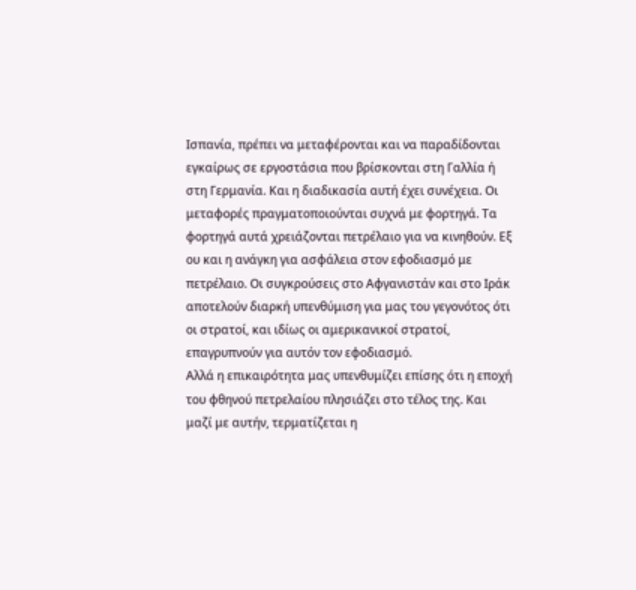Ισπανία, πρέπει να μεταφέρονται και να παραδίδονται εγκαίρως σε εργοστάσια που βρίσκονται στη Γαλλία ή στη Γερμανία. Και η διαδικασία αυτή έχει συνέχεια. Οι μεταφορές πραγματοποιούνται συχνά με φορτηγά. Τα φορτηγά αυτά χρειάζονται πετρέλαιο για να κινηθούν. Εξ ου και η ανάγκη για ασφάλεια στον εφοδιασμό με πετρέλαιο. Οι συγκρούσεις στο Αφγανιστάν και στο Ιράκ αποτελούν διαρκή υπενθύμιση για μας του γεγονότος ότι οι στρατοί, και ιδίως οι αμερικανικοί στρατοί, επαγρυπνούν για αυτόν τον εφοδιασμό.
Αλλά η επικαιρότητα μας υπενθυμίζει επίσης ότι η εποχή του φθηνού πετρελαίου πλησιάζει στο τέλος της. Και μαζί με αυτήν, τερματίζεται η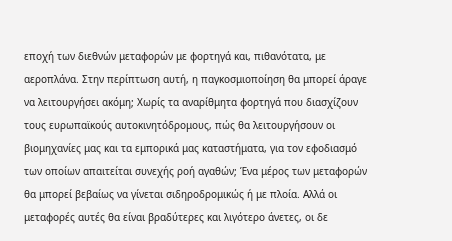εποχή των διεθνών μεταφορών με φορτηγά και, πιθανότατα, με αεροπλάνα. Στην περίπτωση αυτή, η παγκοσμιοποίηση θα μπορεί άραγε να λειτουργήσει ακόμη; Χωρίς τα αναρίθμητα φορτηγά που διασχίζουν τους ευρωπαϊκούς αυτοκινητόδρομους, πώς θα λειτουργήσουν οι βιομηχανίες μας και τα εμπορικά μας καταστήματα, για τον εφοδιασμό των οποίων απαιτείται συνεχής ροή αγαθών; Ένα μέρος των μεταφορών θα μπορεί βεβαίως να γίνεται σιδηροδρομικώς ή με πλοία. Αλλά οι μεταφορές αυτές θα είναι βραδύτερες και λιγότερο άνετες, οι δε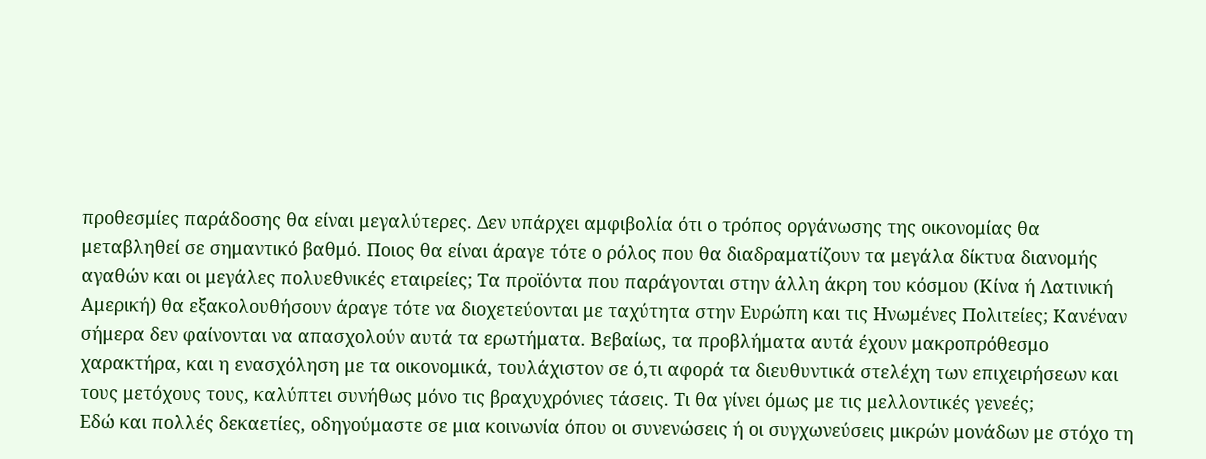προθεσμίες παράδοσης θα είναι μεγαλύτερες. Δεν υπάρχει αμφιβολία ότι ο τρόπος οργάνωσης της οικονομίας θα μεταβληθεί σε σημαντικό βαθμό. Ποιος θα είναι άραγε τότε ο ρόλος που θα διαδραματίζουν τα μεγάλα δίκτυα διανομής αγαθών και οι μεγάλες πολυεθνικές εταιρείες; Τα προϊόντα που παράγονται στην άλλη άκρη του κόσμου (Κίνα ή Λατινική Αμερική) θα εξακολουθήσουν άραγε τότε να διοχετεύονται με ταχύτητα στην Ευρώπη και τις Ηνωμένες Πολιτείες; Κανέναν σήμερα δεν φαίνονται να απασχολούν αυτά τα ερωτήματα. Βεβαίως, τα προβλήματα αυτά έχουν μακροπρόθεσμο χαρακτήρα, και η ενασχόληση με τα οικονομικά, τουλάχιστον σε ό,τι αφορά τα διευθυντικά στελέχη των επιχειρήσεων και τους μετόχους τους, καλύπτει συνήθως μόνο τις βραχυχρόνιες τάσεις. Τι θα γίνει όμως με τις μελλοντικές γενεές;
Εδώ και πολλές δεκαετίες, οδηγούμαστε σε μια κοινωνία όπου οι συνενώσεις ή οι συγχωνεύσεις μικρών μονάδων με στόχο τη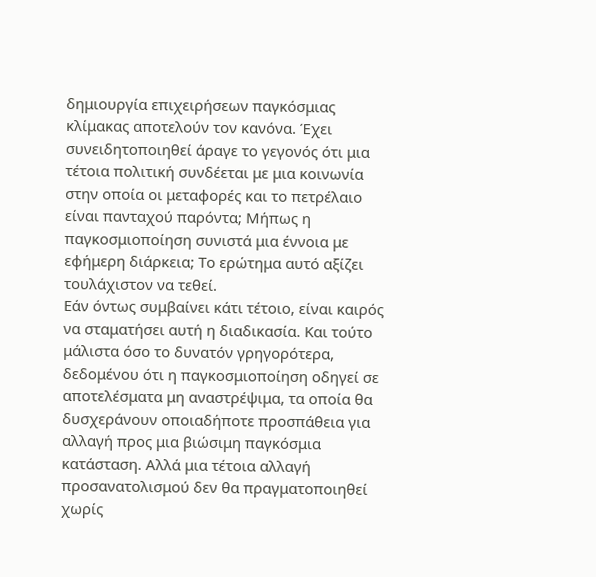δημιουργία επιχειρήσεων παγκόσμιας κλίμακας αποτελούν τον κανόνα. Έχει συνειδητοποιηθεί άραγε το γεγονός ότι μια τέτοια πολιτική συνδέεται με μια κοινωνία στην οποία οι μεταφορές και το πετρέλαιο είναι πανταχού παρόντα; Μήπως η παγκοσμιοποίηση συνιστά μια έννοια με εφήμερη διάρκεια; Το ερώτημα αυτό αξίζει τουλάχιστον να τεθεί.
Εάν όντως συμβαίνει κάτι τέτοιο, είναι καιρός να σταματήσει αυτή η διαδικασία. Και τούτο μάλιστα όσο το δυνατόν γρηγορότερα, δεδομένου ότι η παγκοσμιοποίηση οδηγεί σε αποτελέσματα μη αναστρέψιμα, τα οποία θα δυσχεράνουν οποιαδήποτε προσπάθεια για αλλαγή προς μια βιώσιμη παγκόσμια κατάσταση. Αλλά μια τέτοια αλλαγή προσανατολισμού δεν θα πραγματοποιηθεί χωρίς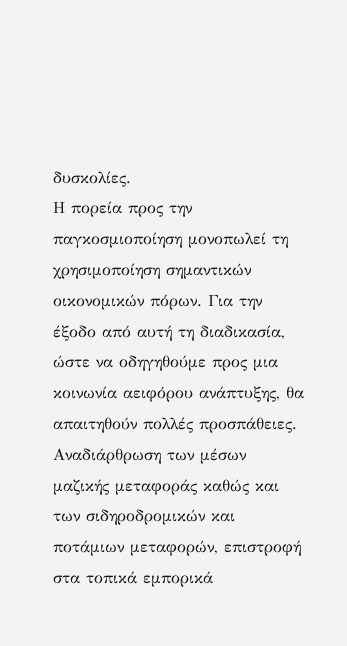δυσκολίες.
Η πορεία προς την παγκοσμιοποίηση μονοπωλεί τη χρησιμοποίηση σημαντικών οικονομικών πόρων. Για την έξοδο από αυτή τη διαδικασία, ώστε να οδηγηθούμε προς μια κοινωνία αειφόρου ανάπτυξης, θα απαιτηθούν πολλές προσπάθειες. Αναδιάρθρωση των μέσων μαζικής μεταφοράς καθώς και των σιδηροδρομικών και ποτάμιων μεταφορών, επιστροφή στα τοπικά εμπορικά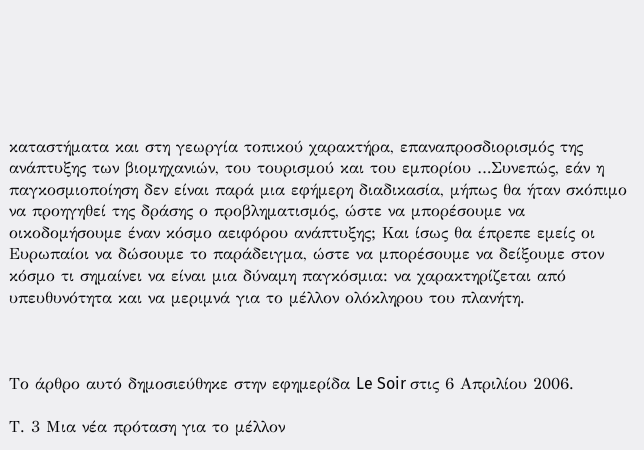καταστήματα και στη γεωργία τοπικού χαρακτήρα, επαναπροσδιορισμός της ανάπτυξης των βιομηχανιών, του τουρισμού και του εμπορίου …Συνεπώς, εάν η παγκοσμιοποίηση δεν είναι παρά μια εφήμερη διαδικασία, μήπως θα ήταν σκόπιμο να προηγηθεί της δράσης ο προβληματισμός, ώστε να μπορέσουμε να οικοδομήσουμε έναν κόσμο αειφόρου ανάπτυξης; Και ίσως θα έπρεπε εμείς οι Ευρωπαίοι να δώσουμε το παράδειγμα, ώστε να μπορέσουμε να δείξουμε στον κόσμο τι σημαίνει να είναι μια δύναμη παγκόσμια: να χαρακτηρίζεται από υπευθυνότητα και να μεριμνά για το μέλλον ολόκληρου του πλανήτη.



Το άρθρο αυτό δημοσιεύθηκε στην εφημερίδα Le Soir στις 6 Απριλίου 2006.

Τ. 3 Μια νέα πρόταση για το μέλλον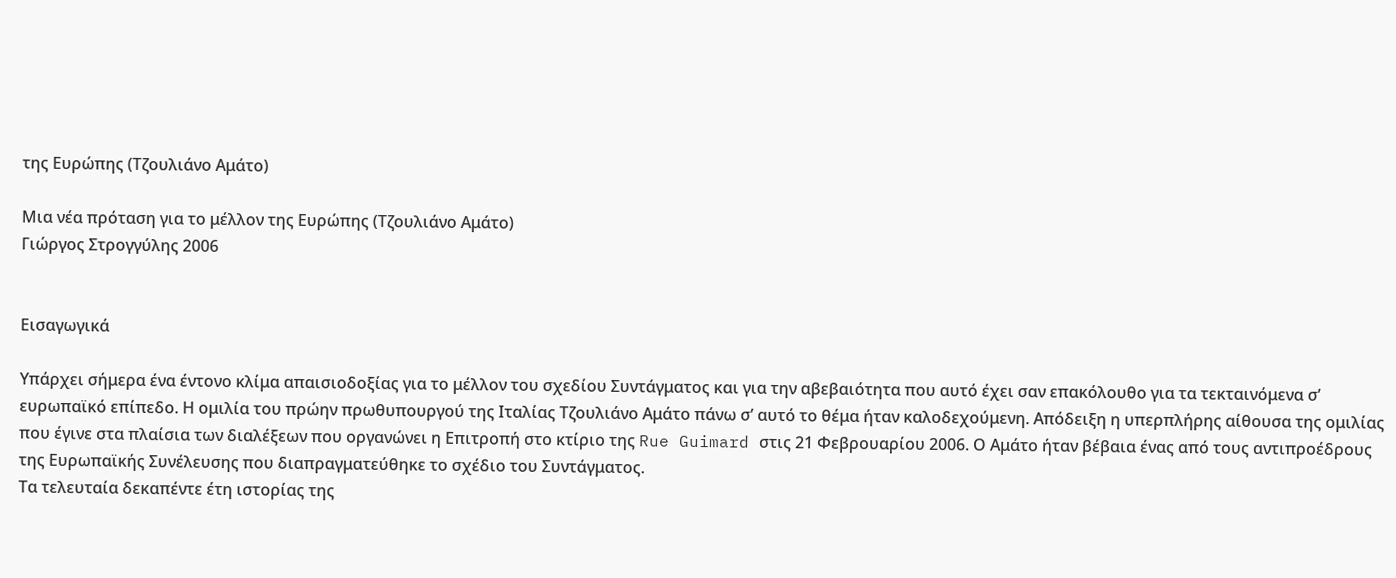της Ευρώπης (Τζουλιάνο Αμάτο)

Μια νέα πρόταση για το μέλλον της Ευρώπης (Τζουλιάνο Αμάτο)
Γιώργος Στρογγύλης 2006


Εισαγωγικά

Υπάρχει σήμερα ένα έντονο κλίμα απαισιοδοξίας για το μέλλον του σχεδίου Συντάγματος και για την αβεβαιότητα που αυτό έχει σαν επακόλουθο για τα τεκταινόμενα σ’ ευρωπαϊκό επίπεδο. Η ομιλία του πρώην πρωθυπουργού της Ιταλίας Τζουλιάνο Αμάτο πάνω σ’ αυτό το θέμα ήταν καλοδεχούμενη. Απόδειξη η υπερπλήρης αίθουσα της ομιλίας που έγινε στα πλαίσια των διαλέξεων που οργανώνει η Επιτροπή στο κτίριο της Rue Guimard στις 21 Φεβρουαρίου 2006. Ο Αμάτο ήταν βέβαια ένας από τους αντιπροέδρους της Ευρωπαϊκής Συνέλευσης που διαπραγματεύθηκε το σχέδιο του Συντάγματος.
Τα τελευταία δεκαπέντε έτη ιστορίας της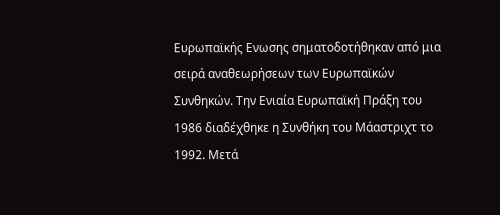Ευρωπαϊκής Ενωσης σηματοδοτήθηκαν από μια σειρά αναθεωρήσεων των Ευρωπαϊκών Συνθηκών. Την Ενιαία Ευρωπαϊκή Πράξη του 1986 διαδέχθηκε η Συνθήκη του Μάαστριχτ το 1992. Μετά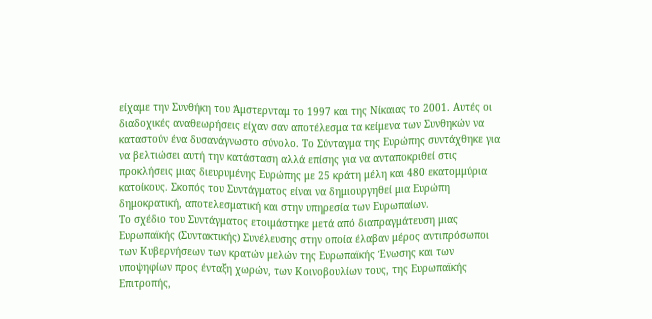είχαμε την Συνθήκη του Άμστερνταμ το 1997 και της Νίκαιας το 2001. Αυτές οι διαδοχικές αναθεωρήσεις είχαν σαν αποτέλεσμα τα κείμενα των Συνθηκών να καταστούν ένα δυσανάγνωστο σύνολο. Το Σύνταγμα της Ευρώπης συντάχθηκε για να βελτιώσει αυτή την κατάσταση αλλά επίσης για να ανταποκριθεί στις προκλήσεις μιας διευρυμένης Ευρώπης με 25 κράτη μέλη και 480 εκατομμύρια κατοίκους. Σκοπός του Συντάγματος είναι να δημιουργηθεί μια Ευρώπη δημοκρατική, αποτελεσματική και στην υπηρεσία των Ευρωπαίων.
Το σχέδιο του Συντάγματος ετοιμάστηκε μετά από διαπραγμάτευση μιας Ευρωπαϊκής (Συντακτικής) Συνέλευσης στην οποία έλαβαν μέρος αντιπρόσωποι των Κυβερνήσεων των κρατών μελών της Ευρωπαϊκής Ένωσης και των υποψηφίων προς ένταξη χωρών, των Κοινοβουλίων τους, της Ευρωπαϊκής Επιτροπής,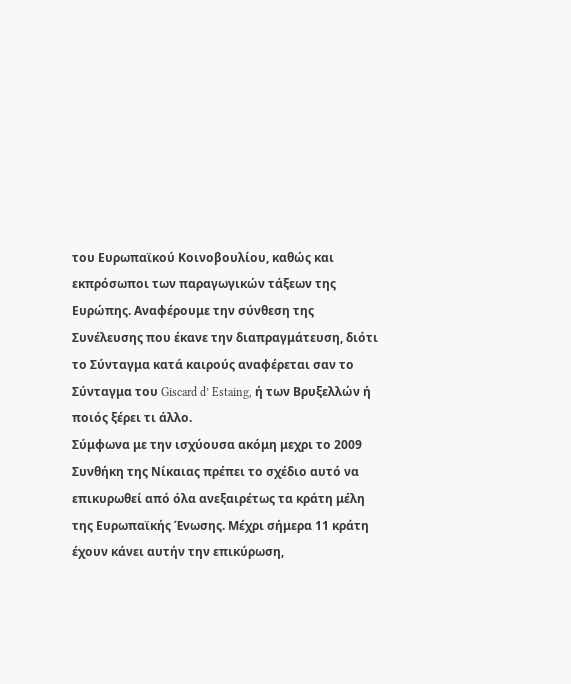του Ευρωπαϊκού Κοινοβουλίου, καθώς και εκπρόσωποι των παραγωγικών τάξεων της Ευρώπης. Αναφέρουμε την σύνθεση της Συνέλευσης που έκανε την διαπραγμάτευση, διότι το Σύνταγμα κατά καιρούς αναφέρεται σαν το Σύνταγμα του Giscard d’ Estaing, ή των Βρυξελλών ή ποιός ξέρει τι άλλο.
Σύμφωνα με την ισχύουσα ακόμη μεχρι το 2009 Συνθήκη της Νίκαιας πρέπει το σχέδιο αυτό να επικυρωθεί από όλα ανεξαιρέτως τα κράτη μέλη της Ευρωπαϊκής Ένωσης. Μέχρι σήμερα 11 κράτη έχουν κάνει αυτήν την επικύρωση,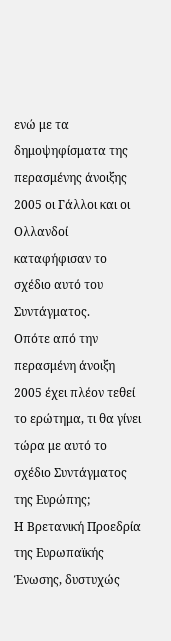ενώ με τα δημοψηφίσματα της περασμένης άνοιξης 2005 οι Γάλλοι και οι Ολλανδοί καταφήφισαν το σχέδιο αυτό του Συντάγματος.
Οπότε από την περασμένη άνοιξη 2005 έχει πλέον τεθεί το ερώτημα, τι θα γίνει τώρα με αυτό το σχέδιο Συντάγματος της Ευρώπης;
Η Βρετανική Προεδρία της Ευρωπαϊκής Ένωσης, δυστυχώς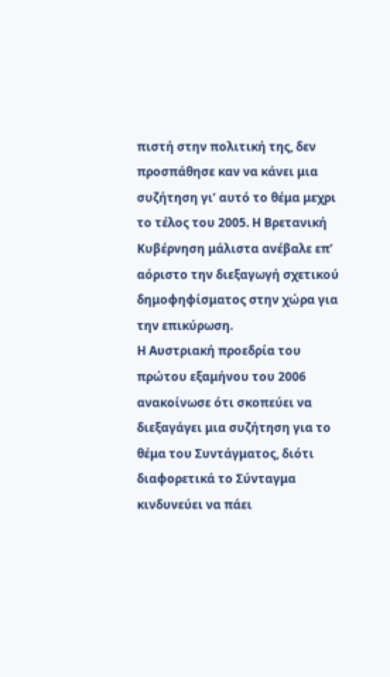πιστή στην πολιτική της, δεν προσπάθησε καν να κάνει μια συζήτηση γι’ αυτό το θέμα μεχρι το τέλος του 2005. Η Βρετανική Κυβέρνηση μάλιστα ανέβαλε επ’ αόριστο την διεξαγωγή σχετικού δημοφηφίσματος στην χώρα για την επικύρωση.
Η Αυστριακή προεδρία του πρώτου εξαμήνου του 2006 ανακοίνωσε ότι σκοπεύει να διεξαγάγει μια συζήτηση για το θέμα του Συντάγματος, διότι διαφορετικά το Σύνταγμα κινδυνεύει να πάει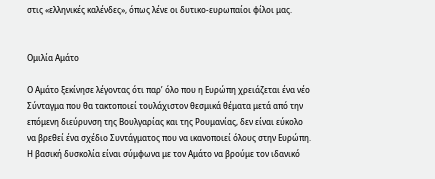στις «ελληνικές καλένδες», όπως λένε οι δυτικο-ευρωπαίοι φίλοι μας.


Ομιλία Αμάτο

Ο Αμάτο ξεκίνησε λέγοντας ότι παρ’ όλο που η Ευρώπη χρειάζεται ένα νέο Σύνταγμα που θα τακτοποιεί τουλάχιστον θεσμικά θέματα μετά από την επόμενη διεύρυνση της Βουλγαρίας και της Ρουμανίας, δεν είναι εύκολο να βρεθεί ένα σχέδιο Συντάγματος που να ικανοποιεί όλους στην Ευρώπη.
Η βασική δυσκολία είναι σύμφωνα με τον Αμάτο να βρούμε τον ιδανικό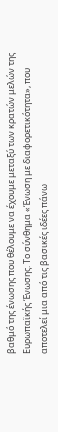βαθμό της ένωσης που θέλουμε να έχουμε μεταξύ των κρατών μελών της Ευρωπαϊκής Ένωσης. Το σύνθημα «Ένωση με διαφορετικότητα», που αποτελεί μια από τις βασικές ιδέες πάνω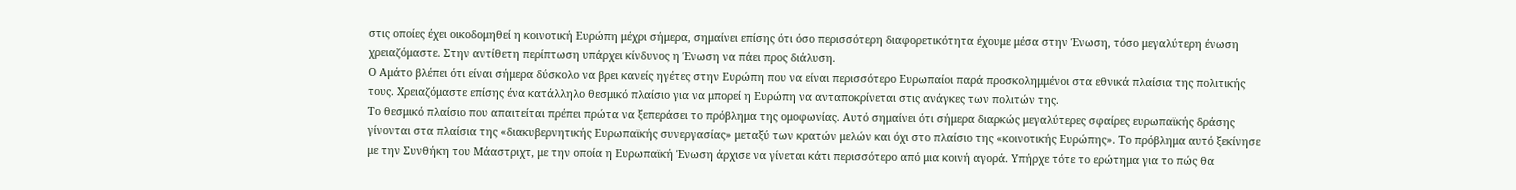στις οποίες έχει οικοδομηθεί η κοινοτική Ευρώπη μέχρι σήμερα, σημαίνει επίσης ότι όσο περισσότερη διαφορετικότητα έχουμε μέσα στην Ένωση, τόσο μεγαλύτερη ένωση χρειαζόμαστε. Στην αντίθετη περίπτωση υπάρχει κίνδυνος η Ένωση να πάει προς διάλυση.
Ο Αμάτο βλέπει ότι είναι σήμερα δύσκολο να βρει κανείς ηγέτες στην Ευρώπη που να είναι περισσότερο Ευρωπαίοι παρά προσκολημμένοι στα εθνικά πλαίσια της πολιτικής τους. Χρειαζόμαστε επίσης ένα κατάλληλο θεσμικό πλαίσιο για να μπορεί η Ευρώπη να ανταποκρίνεται στις ανάγκες των πολιτών της.
Το θεσμικό πλαίσιο που απαιτείται πρέπει πρώτα να ξεπεράσει το πρόβλημα της ομοφωνίας. Αυτό σημαίνει ότι σήμερα διαρκώς μεγαλύτερες σφαίρες ευρωπαϊκής δράσης γίνονται στα πλαίσια της «διακυβερνητικής Ευρωπαϊκής συνεργασίας» μεταξύ των κρατών μελών και όχι στο πλαίσιο της «κοινοτικής Ευρώπης». Το πρόβλημα αυτό ξεκίνησε με την Συνθήκη του Μάαστριχτ, με την οποία η Ευρωπαϊκή Ένωση άρχισε να γίνεται κάτι περισσότερο από μια κοινή αγορά. Υπήρχε τότε το ερώτημα για το πώς θα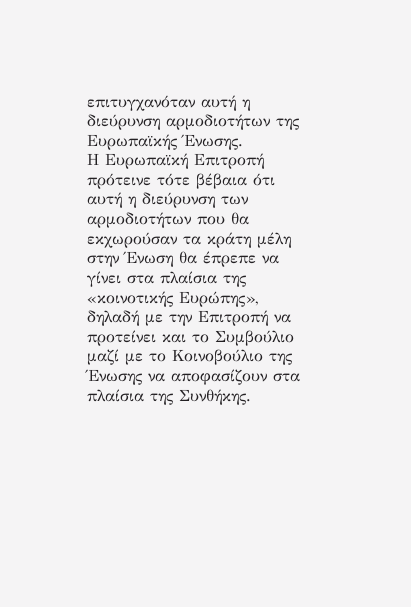επιτυγχανόταν αυτή η διεύρυνση αρμοδιοτήτων της Ευρωπαϊκής Ένωσης.
Η Ευρωπαϊκή Επιτροπή πρότεινε τότε βέβαια ότι αυτή η διεύρυνση των αρμοδιοτήτων που θα εκχωρούσαν τα κράτη μέλη στην Ένωση θα έπρεπε να γίνει στα πλαίσια της «κοινοτικής Ευρώπης», δηλαδή με την Επιτροπή να προτείνει και το Συμβούλιο μαζί με το Κοινοβούλιο της Ένωσης να αποφασίζουν στα πλαίσια της Συνθήκης.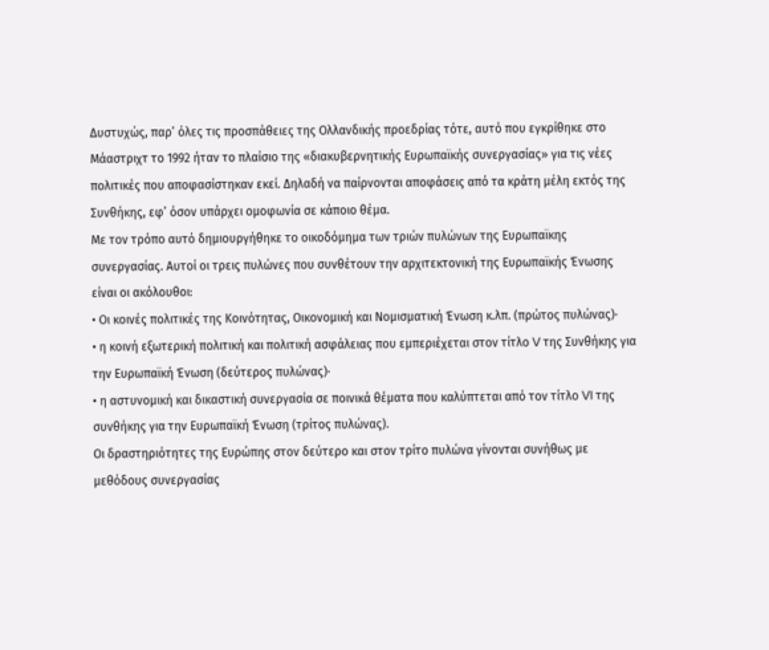Δυστυχώς, παρ’ όλες τις προσπάθειες της Ολλανδικής προεδρίας τότε, αυτό που εγκρίθηκε στο Μάαστριχτ το 1992 ήταν το πλαίσιο της «διακυβερνητικής Ευρωπαϊκής συνεργασίας» για τις νέες πολιτικές που αποφασίστηκαν εκεί. Δηλαδή να παίρνονται αποφάσεις από τα κράτη μέλη εκτός της Συνθήκης, εφ’ όσον υπάρχει ομοφωνία σε κάποιο θέμα.
Με τον τρόπο αυτό δημιουργήθηκε το οικοδόμημα των τριών πυλώνων της Ευρωπαϊκης συνεργασίας. Αυτοί οι τρεις πυλώνες που συνθέτουν την αρχιτεκτονική της Ευρωπαϊκής Ένωσης είναι οι ακόλουθοι:
• Οι κοινές πολιτικές της Κοινότητας, Οικονομική και Νομισματική Ένωση κ.λπ. (πρώτος πυλώνας)·
• η κοινή εξωτερική πολιτική και πολιτική ασφάλειας που εμπεριέχεται στον τίτλο V της Συνθήκης για την Ευρωπαϊκή Ένωση (δεύτερος πυλώνας)·
• η αστυνομική και δικαστική συνεργασία σε ποινικά θέματα που καλύπτεται από τον τίτλο VI της συνθήκης για την Ευρωπαϊκή Ένωση (τρίτος πυλώνας).
Οι δραστηριότητες της Ευρώπης στον δεύτερο και στον τρίτο πυλώνα γίνονται συνήθως με μεθόδους συνεργασίας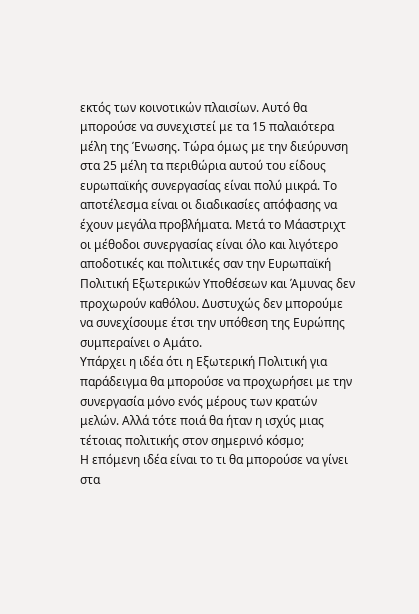εκτός των κοινοτικών πλαισίων. Αυτό θα μπορούσε να συνεχιστεί με τα 15 παλαιότερα μέλη της Ένωσης. Τώρα όμως με την διεύρυνση στα 25 μέλη τα περιθώρια αυτού του είδους ευρωπαϊκής συνεργασίας είναι πολύ μικρά. Το αποτέλεσμα είναι οι διαδικασίες απόφασης να έχουν μεγάλα προβλήματα. Μετά το Μάαστριχτ οι μέθοδοι συνεργασίας είναι όλο και λιγότερο αποδοτικές και πολιτικές σαν την Ευρωπαϊκή Πολιτική Εξωτερικών Υποθέσεων και Άμυνας δεν προχωρούν καθόλου. Δυστυχώς δεν μπορούμε να συνεχίσουμε έτσι την υπόθεση της Ευρώπης συμπεραίνει ο Αμάτο.
Υπάρχει η ιδέα ότι η Εξωτερική Πολιτική για παράδειγμα θα μπορούσε να προχωρήσει με την συνεργασία μόνο ενός μέρους των κρατών μελών. Αλλά τότε ποιά θα ήταν η ισχύς μιας τέτοιας πολιτικής στον σημερινό κόσμο;
Η επόμενη ιδέα είναι το τι θα μπορούσε να γίνει στα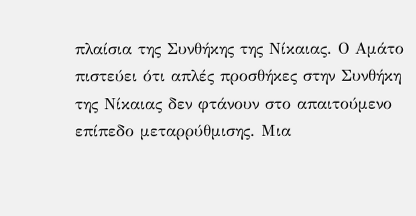πλαίσια της Συνθήκης της Νίκαιας. Ο Αμάτο πιστεύει ότι απλές προσθήκες στην Συνθήκη της Νίκαιας δεν φτάνουν στο απαιτούμενο επίπεδο μεταρρύθμισης. Μια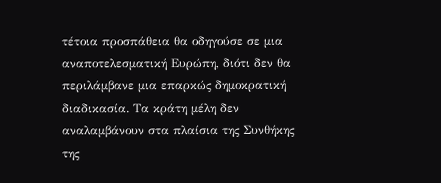τέτοια προσπάθεια θα οδηγούσε σε μια αναποτελεσματική Ευρώπη, διότι δεν θα περιλάμβανε μια επαρκώς δημοκρατική διαδικασία. Τα κράτη μέλη δεν αναλαμβάνουν στα πλαίσια της Συνθήκης της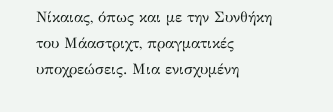Νίκαιας, όπως και με την Συνθήκη του Μάαστριχτ, πραγματικές υποχρεώσεις. Μια ενισχυμένη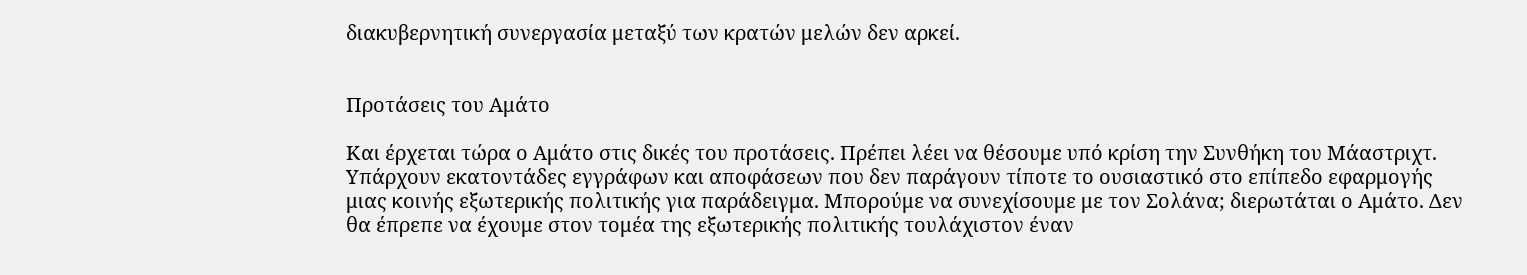διακυβερνητική συνεργασία μεταξύ των κρατών μελών δεν αρκεί.


Προτάσεις του Αμάτο

Και έρχεται τώρα ο Αμάτο στις δικές του προτάσεις. Πρέπει λέει να θέσουμε υπό κρίση την Συνθήκη του Μάαστριχτ. Υπάρχουν εκατοντάδες εγγράφων και αποφάσεων που δεν παράγουν τίποτε το ουσιαστικό στο επίπεδο εφαρμογής μιας κοινής εξωτερικής πολιτικής για παράδειγμα. Μπορούμε να συνεχίσουμε με τον Σολάνα; διερωτάται ο Αμάτο. Δεν θα έπρεπε να έχουμε στον τομέα της εξωτερικής πολιτικής τουλάχιστον έναν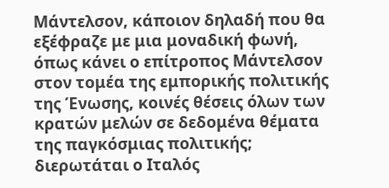Μάντελσον, κάποιον δηλαδή που θα εξέφραζε με μια μοναδική φωνή, όπως κάνει ο επίτροπος Μάντελσον στον τομέα της εμπορικής πολιτικής της Ένωσης, κοινές θέσεις όλων των κρατών μελών σε δεδομένα θέματα της παγκόσμιας πολιτικής; διερωτάται ο Ιταλός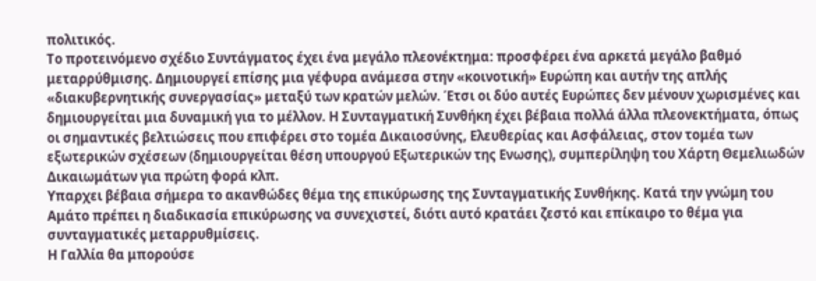πολιτικός.
Το προτεινόμενο σχέδιο Συντάγματος έχει ένα μεγάλο πλεονέκτημα: προσφέρει ένα αρκετά μεγάλο βαθμό μεταρρύθμισης. Δημιουργεί επίσης μια γέφυρα ανάμεσα στην «κοινοτική» Ευρώπη και αυτήν της απλής «διακυβερνητικής συνεργασίας» μεταξύ των κρατών μελών. Έτσι οι δύο αυτές Ευρώπες δεν μένουν χωρισμένες και δημιουργείται μια δυναμική για το μέλλον. Η Συνταγματική Συνθήκη έχει βέβαια πολλά άλλα πλεονεκτήματα, όπως οι σημαντικές βελτιώσεις που επιφέρει στο τομέα Δικαιοσύνης, Ελευθερίας και Ασφάλειας, στον τομέα των εξωτερικών σχέσεων (δημιουργείται θέση υπουργού Εξωτερικών της Ενωσης), συμπερίληψη του Χάρτη Θεμελιωδών Δικαιωμάτων για πρώτη φορά κλπ.
Υπαρχει βέβαια σήμερα το ακανθώδες θέμα της επικύρωσης της Συνταγματικής Συνθήκης. Κατά την γνώμη του Αμάτο πρέπει η διαδικασία επικύρωσης να συνεχιστεί, διότι αυτό κρατάει ζεστό και επίκαιρο το θέμα για συνταγματικές μεταρρυθμίσεις.
Η Γαλλία θα μπορούσε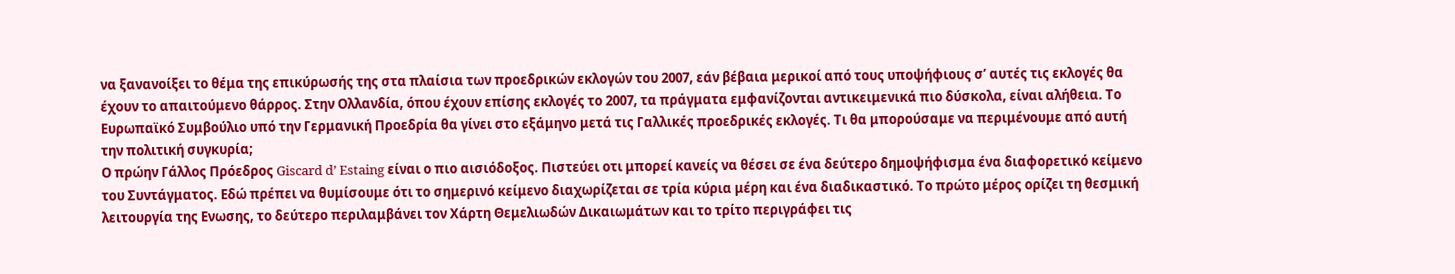να ξανανοίξει το θέμα της επικύρωσής της στα πλαίσια των προεδρικών εκλογών του 2007, εάν βέβαια μερικοί από τους υποψήφιους σ’ αυτές τις εκλογές θα έχουν το απαιτούμενο θάρρος. Στην Ολλανδία, όπου έχουν επίσης εκλογές το 2007, τα πράγματα εμφανίζονται αντικειμενικά πιο δύσκολα, είναι αλήθεια. Το Ευρωπαϊκό Συμβούλιο υπό την Γερμανική Προεδρία θα γίνει στο εξάμηνο μετά τις Γαλλικές προεδρικές εκλογές. Τι θα μπορούσαμε να περιμένουμε από αυτή την πολιτική συγκυρία;
Ο πρώην Γάλλος Πρόεδρος Giscard d’ Estaing είναι ο πιο αισιόδοξος. Πιστεύει οτι μπορεί κανείς να θέσει σε ένα δεύτερο δημοψήφισμα ένα διαφορετικό κείμενο του Συντάγματος. Εδώ πρέπει να θυμίσουμε ότι το σημερινό κείμενο διαχωρίζεται σε τρία κύρια μέρη και ένα διαδικαστικό. Το πρώτο μέρος ορίζει τη θεσμική λειτουργία της Ενωσης, το δεύτερο περιλαμβάνει τον Χάρτη Θεμελιωδών Δικαιωμάτων και το τρίτο περιγράφει τις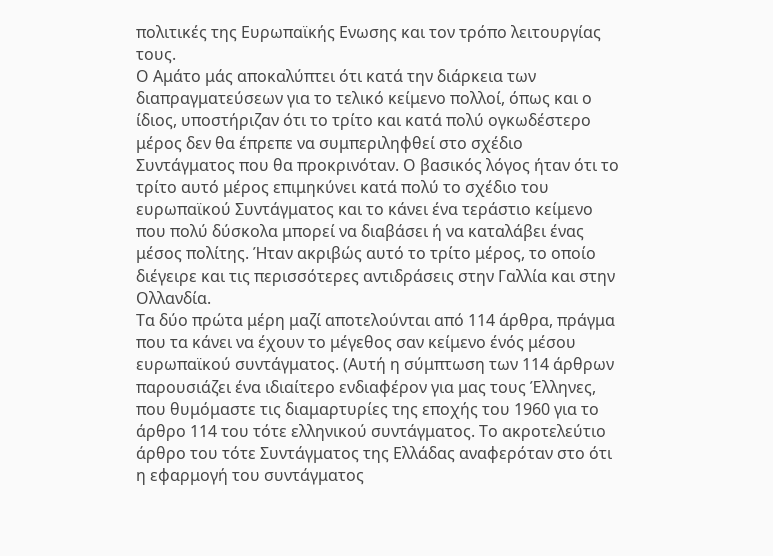πολιτικές της Ευρωπαϊκής Ενωσης και τον τρόπο λειτουργίας τους.
Ο Αμάτο μάς αποκαλύπτει ότι κατά την διάρκεια των διαπραγματεύσεων για το τελικό κείμενο πολλοί, όπως και ο ίδιος, υποστήριζαν ότι το τρίτο και κατά πολύ ογκωδέστερο μέρος δεν θα έπρεπε να συμπεριληφθεί στο σχέδιο Συντάγματος που θα προκρινόταν. Ο βασικός λόγος ήταν ότι το τρίτο αυτό μέρος επιμηκύνει κατά πολύ το σχέδιο του ευρωπαϊκού Συντάγματος και το κάνει ένα τεράστιο κείμενο που πολύ δύσκολα μπορεί να διαβάσει ή να καταλάβει ένας μέσος πολίτης. Ήταν ακριβώς αυτό το τρίτο μέρος, το οποίο διέγειρε και τις περισσότερες αντιδράσεις στην Γαλλία και στην Ολλανδία.
Τα δύο πρώτα μέρη μαζί αποτελούνται από 114 άρθρα, πράγμα που τα κάνει να έχουν το μέγεθος σαν κείμενο ένός μέσου ευρωπαϊκού συντάγματος. (Αυτή η σύμπτωση των 114 άρθρων παρουσιάζει ένα ιδιαίτερο ενδιαφέρον για μας τους Έλληνες, που θυμόμαστε τις διαμαρτυρίες της εποχής του 1960 για το άρθρο 114 του τότε ελληνικού συντάγματος. Το ακροτελεύτιο άρθρο του τότε Συντάγματος της Ελλάδας αναφερόταν στο ότι η εφαρμογή του συντάγματος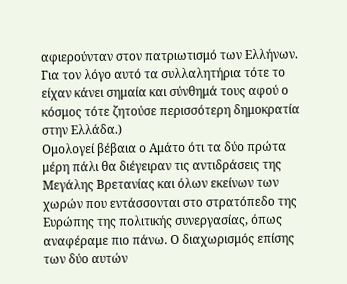αφιερούνταν στον πατριωτισμό των Ελλήνων. Για τον λόγο αυτό τα συλλαλητήρια τότε το είχαν κάνει σημαία και σύνθημά τους αφού ο κόσμος τότε ζητούσε περισσότερη δημοκρατία στην Ελλάδα.)
Ομολογεί βέβαια ο Αμάτο ότι τα δύο πρώτα μέρη πάλι θα διέγειραν τις αντιδράσεις της Μεγάλης Βρετανίας και όλων εκείνων των χωρών που εντάσσονται στο στρατόπεδο της Ευρώπης της πολιτικής συνεργασίας, όπως αναφέραμε πιο πάνω. Ο διαχωρισμός επίσης των δύο αυτών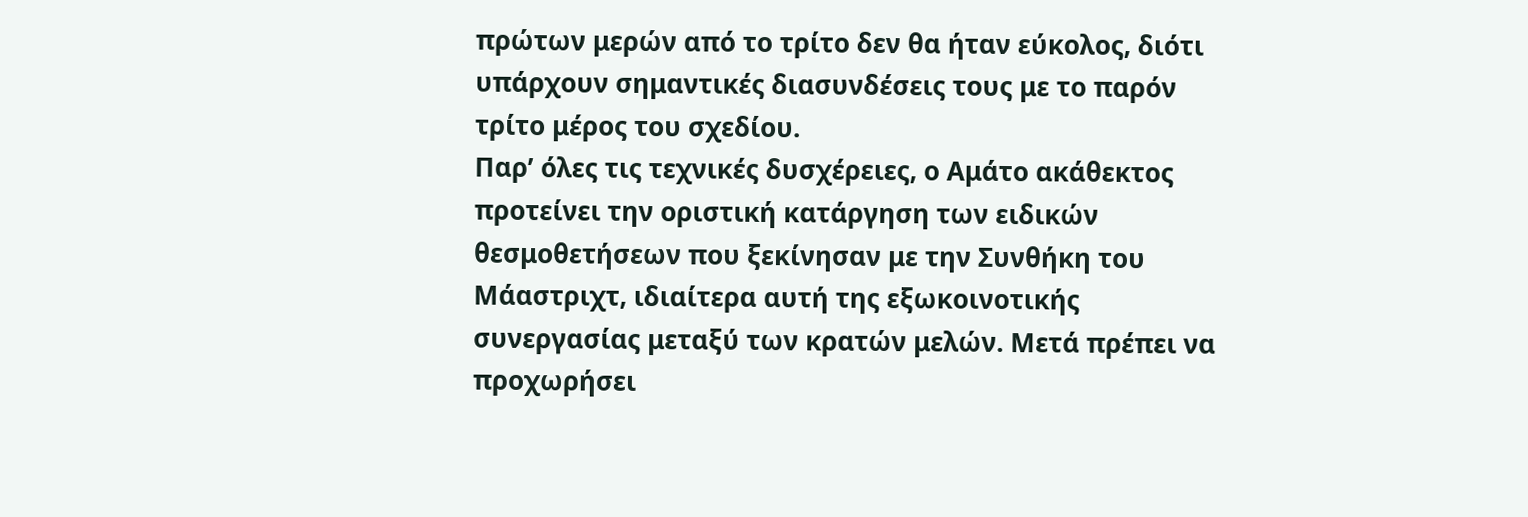πρώτων μερών από το τρίτο δεν θα ήταν εύκολος, διότι υπάρχουν σημαντικές διασυνδέσεις τους με το παρόν τρίτο μέρος του σχεδίου.
Παρ’ όλες τις τεχνικές δυσχέρειες, ο Αμάτο ακάθεκτος προτείνει την οριστική κατάργηση των ειδικών θεσμοθετήσεων που ξεκίνησαν με την Συνθήκη του Μάαστριχτ, ιδιαίτερα αυτή της εξωκοινοτικής συνεργασίας μεταξύ των κρατών μελών. Μετά πρέπει να προχωρήσει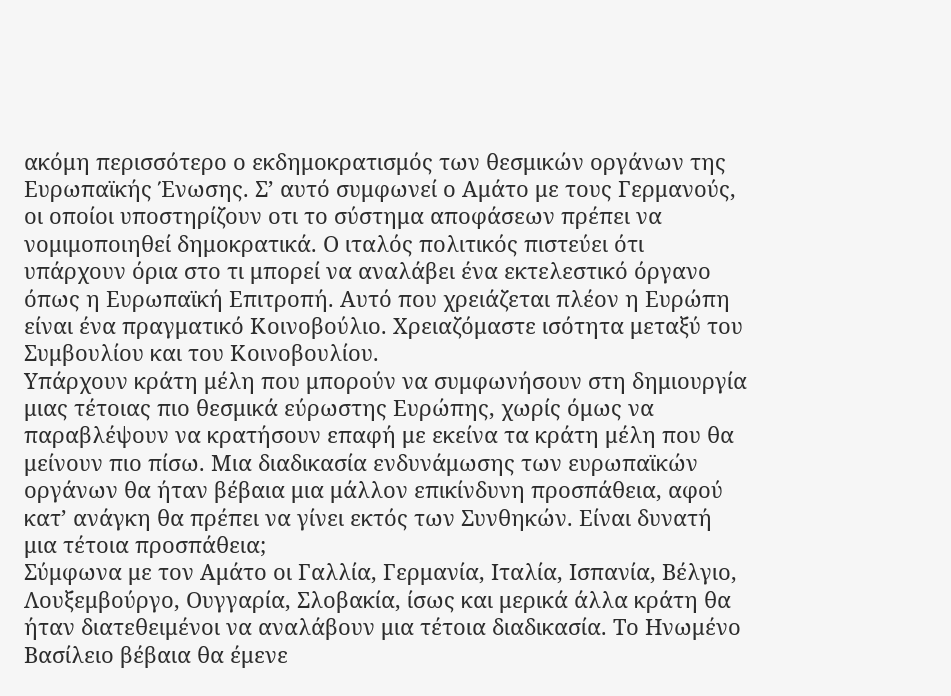ακόμη περισσότερο ο εκδημοκρατισμός των θεσμικών οργάνων της Ευρωπαϊκής Ένωσης. Σ’ αυτό συμφωνεί ο Αμάτο με τους Γερμανούς, οι οποίοι υποστηρίζουν οτι το σύστημα αποφάσεων πρέπει να νομιμοποιηθεί δημοκρατικά. Ο ιταλός πολιτικός πιστεύει ότι υπάρχουν όρια στο τι μπορεί να αναλάβει ένα εκτελεστικό όργανο όπως η Ευρωπαϊκή Επιτροπή. Αυτό που χρειάζεται πλέον η Ευρώπη είναι ένα πραγματικό Κοινοβούλιο. Χρειαζόμαστε ισότητα μεταξύ του Συμβουλίου και του Κοινοβουλίου.
Υπάρχουν κράτη μέλη που μπορούν να συμφωνήσουν στη δημιουργία μιας τέτοιας πιο θεσμικά εύρωστης Ευρώπης, χωρίς όμως να παραβλέψουν να κρατήσουν επαφή με εκείνα τα κράτη μέλη που θα μείνουν πιο πίσω. Μια διαδικασία ενδυνάμωσης των ευρωπαϊκών οργάνων θα ήταν βέβαια μια μάλλον επικίνδυνη προσπάθεια, αφού κατ’ ανάγκη θα πρέπει να γίνει εκτός των Συνθηκών. Είναι δυνατή μια τέτοια προσπάθεια;
Σύμφωνα με τον Αμάτο οι Γαλλία, Γερμανία, Ιταλία, Ισπανία, Βέλγιο, Λουξεμβούργο, Ουγγαρία, Σλοβακία, ίσως και μερικά άλλα κράτη θα ήταν διατεθειμένοι να αναλάβουν μια τέτοια διαδικασία. Το Ηνωμένο Βασίλειο βέβαια θα έμενε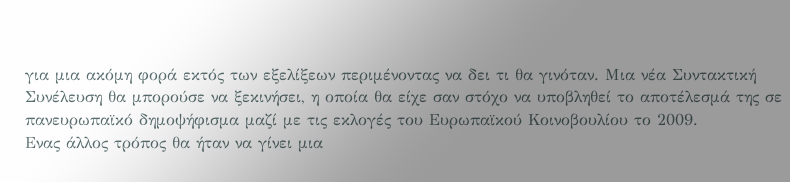για μια ακόμη φορά εκτός των εξελίξεων περιμένοντας να δει τι θα γινόταν. Μια νέα Συντακτική Συνέλευση θα μπορούσε να ξεκινήσει, η οποία θα είχε σαν στόχο να υποβληθεί το αποτέλεσμά της σε πανευρωπαϊκό δημοψήφισμα μαζί με τις εκλογές του Ευρωπαϊκού Κοινοβουλίου το 2009.
Ενας άλλος τρόπος θα ήταν να γίνει μια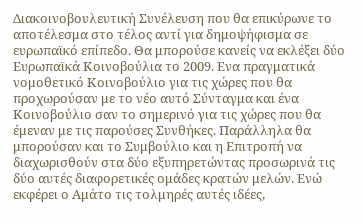Διακοινοβουλευτική Συνέλευση που θα επικύρωνε το αποτέλεσμα στο τέλος αντί για δημοψήφισμα σε ευρωπαϊκό επίπεδο. Θα μπορούσε κανείς να εκλέξει δύο Ευρωπαϊκά Κοινοβούλια το 2009. Ενα πραγματικά νομοθετικό Κοινοβούλιο για τις χώρες που θα προχωρούσαν με το νέο αυτό Σύνταγμα και ένα Κοινοβούλιο σαν το σημερινό για τις χώρες που θα έμεναν με τις παρούσες Συνθήκες. Παράλληλα θα μπορούσαν και το Συμβούλιο και η Επιτροπή να διαχωρισθούν στα δύο εξυπηρετώντας προσωρινά τις δύο αυτές διαφορετικές ομάδες κρατών μελών. Ενώ εκφέρει ο Αμάτο τις τολμηρές αυτές ιδέες,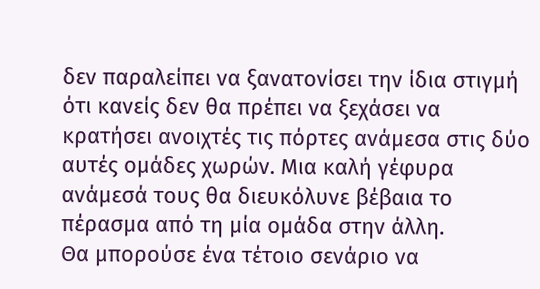δεν παραλείπει να ξανατονίσει την ίδια στιγμή ότι κανείς δεν θα πρέπει να ξεχάσει να κρατήσει ανοιχτές τις πόρτες ανάμεσα στις δύο αυτές ομάδες χωρών. Μια καλή γέφυρα ανάμεσά τους θα διευκόλυνε βέβαια το πέρασμα από τη μία ομάδα στην άλλη.
Θα μπορούσε ένα τέτοιο σενάριο να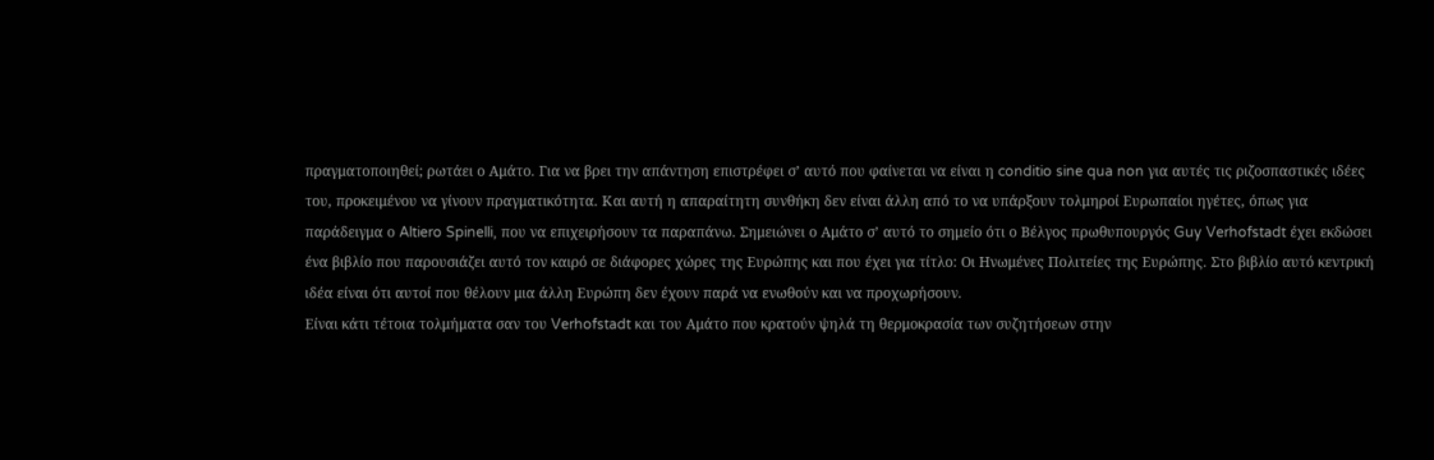πραγματοποιηθεί; ρωτάει ο Αμάτο. Για να βρει την απάντηση επιστρέφει σ’ αυτό που φαίνεται να είναι η conditio sine qua non για αυτές τις ριζοσπαστικές ιδέες του, προκειμένου να γίνουν πραγματικότητα. Και αυτή η απαραίτητη συνθήκη δεν είναι άλλη από το να υπάρξουν τολμηροί Ευρωπαίοι ηγέτες, όπως για παράδειγμα ο Altiero Spinelli, που να επιχειρήσουν τα παραπάνω. Σημειώνει ο Αμάτο σ’ αυτό το σημείο ότι ο Βέλγος πρωθυπουργός Guy Verhofstadt έχει εκδώσει ένα βιβλίο που παρουσιάζει αυτό τον καιρό σε διάφορες χώρες της Ευρώπης και που έχει για τίτλο: Οι Ηνωμένες Πολιτείες της Ευρώπης. Στο βιβλίο αυτό κεντρική ιδέα είναι ότι αυτοί που θέλουν μια άλλη Ευρώπη δεν έχουν παρά να ενωθούν και να προχωρήσουν.
Είναι κάτι τέτοια τολμήματα σαν του Verhofstadt και του Αμάτο που κρατούν ψηλά τη θερμοκρασία των συζητήσεων στην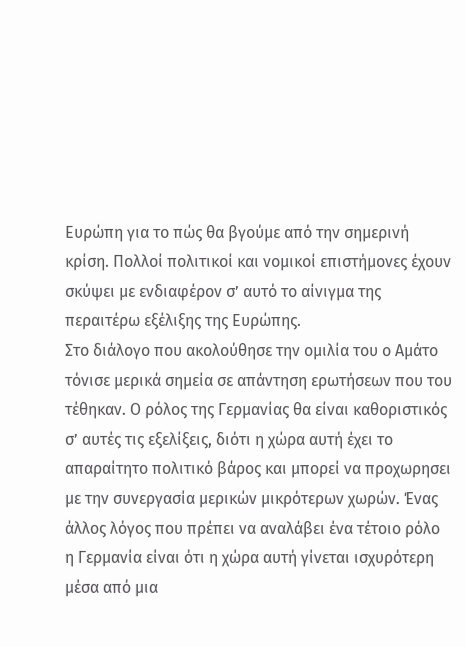Ευρώπη για το πώς θα βγούμε από την σημερινή κρίση. Πολλοί πολιτικοί και νομικοί επιστήμονες έχουν σκύψει με ενδιαφέρον σ’ αυτό το αίνιγμα της περαιτέρω εξέλιξης της Ευρώπης.
Στο διάλογο που ακολούθησε την ομιλία του ο Αμάτο τόνισε μερικά σημεία σε απάντηση ερωτήσεων που του τέθηκαν. Ο ρόλος της Γερμανίας θα είναι καθοριστικός σ’ αυτές τις εξελίξεις, διότι η χώρα αυτή έχει το απαραίτητο πολιτικό βάρος και μπορεί να προχωρησει με την συνεργασία μερικών μικρότερων χωρών. Ένας άλλος λόγος που πρέπει να αναλάβει ένα τέτοιο ρόλο η Γερμανία είναι ότι η χώρα αυτή γίνεται ισχυρότερη μέσα από μια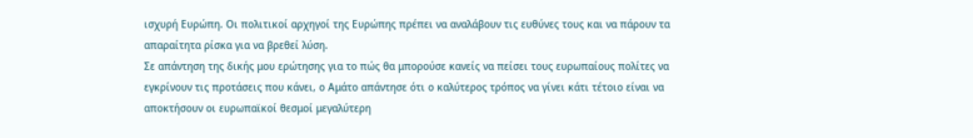ισχυρή Ευρώπη. Οι πολιτικοί αρχηγοί της Ευρώπης πρέπει να αναλάβουν τις ευθύνες τους και να πάρουν τα απαραίτητα ρίσκα για να βρεθεί λύση.
Σε απάντηση της δικής μου ερώτησης για το πώς θα μπορούσε κανείς να πείσει τους ευρωπαίους πολίτες να εγκρίνουν τις προτάσεις που κάνει, ο Αμάτο απάντησε ότι ο καλύτερος τρόπος να γίνει κάτι τέτοιο είναι να αποκτήσουν οι ευρωπαϊκοί θεσμοί μεγαλύτερη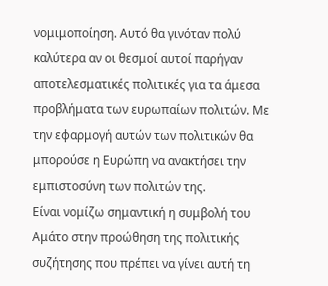νομιμοποίηση. Αυτό θα γινόταν πολύ καλύτερα αν οι θεσμοί αυτοί παρήγαν αποτελεσματικές πολιτικές για τα άμεσα προβλήματα των ευρωπαίων πολιτών. Με την εφαρμογή αυτών των πολιτικών θα μπορούσε η Ευρώπη να ανακτήσει την εμπιστοσύνη των πολιτών της.
Είναι νομίζω σημαντική η συμβολή του Αμάτο στην προώθηση της πολιτικής συζήτησης που πρέπει να γίνει αυτή τη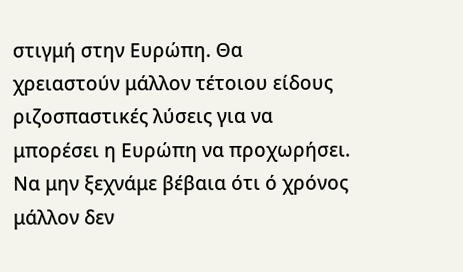στιγμή στην Ευρώπη. Θα χρειαστούν μάλλον τέτοιου είδους ριζοσπαστικές λύσεις για να μπορέσει η Ευρώπη να προχωρήσει. Να μην ξεχνάμε βέβαια ότι ό χρόνος μάλλον δεν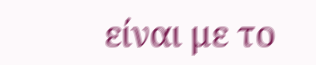είναι με το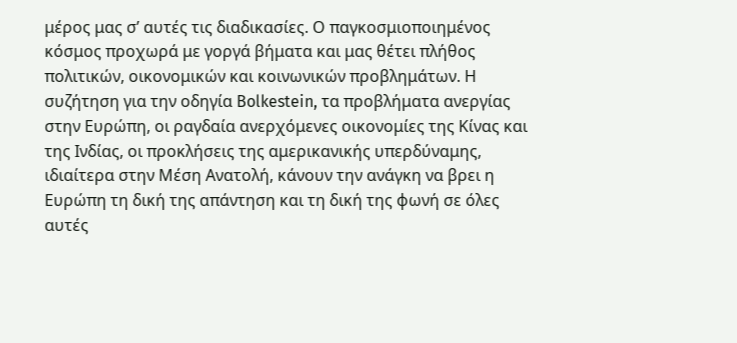μέρος μας σ’ αυτές τις διαδικασίες. Ο παγκοσμιοποιημένος κόσμος προχωρά με γοργά βήματα και μας θέτει πλήθος πολιτικών, οικονομικών και κοινωνικών προβλημάτων. Η συζήτηση για την οδηγία Bolkestein, τα προβλήματα ανεργίας στην Ευρώπη, οι ραγδαία ανερχόμενες οικονομίες της Κίνας και της Ινδίας, οι προκλήσεις της αμερικανικής υπερδύναμης, ιδιαίτερα στην Μέση Ανατολή, κάνουν την ανάγκη να βρει η Ευρώπη τη δική της απάντηση και τη δική της φωνή σε όλες αυτές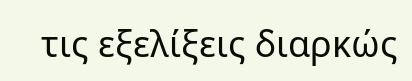τις εξελίξεις διαρκώς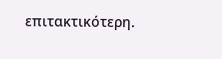επιτακτικότερη.